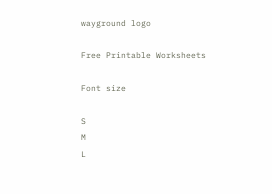wayground logo

Free Printable Worksheets

Font size

S
M
L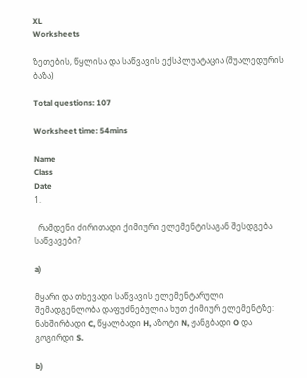XL
Worksheets

ზეთების, წყლისა და საწვავის ექსპლუატაცია (შუალედურის ბაზა)

Total questions: 107

Worksheet time: 54mins

Name
Class
Date
1.

  რამდენი ძირითადი ქიმიური ელემენტისაგან შესდგება საწვავები?

a)

მყარი და თხევადი საწვავის ელემენტარული შემადგენლობა დაფუძნებულია ხუთ ქიმიურ ელემენტზე: ნახშირბადი C, წყალბადი H, აზოტი N, ჟანგბადი O და გოგირდი S.

b)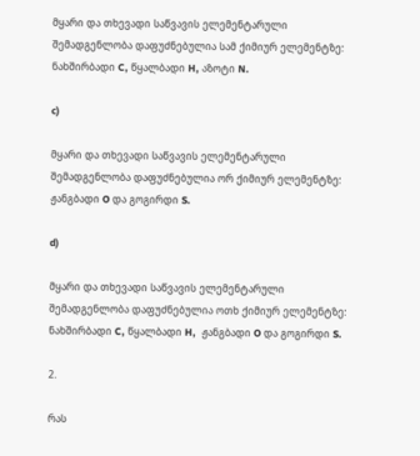მყარი და თხევადი საწვავის ელემენტარული შემადგენლობა დაფუძნებულია სამ ქიმიურ ელემენტზე: ნახშირბადი C, წყალბადი H, აზოტი N.

c)

მყარი და თხევადი საწვავის ელემენტარული შემადგენლობა დაფუძნებულია ორ ქიმიურ ელემენტზე:  ჟანგბადი O და გოგირდი S.

d)

მყარი და თხევადი საწვავის ელემენტარული შემადგენლობა დაფუძნებულია ოთხ ქიმიურ ელემენტზე: ნახშირბადი C, წყალბადი H,  ჟანგბადი O და გოგირდი S.

2.

რას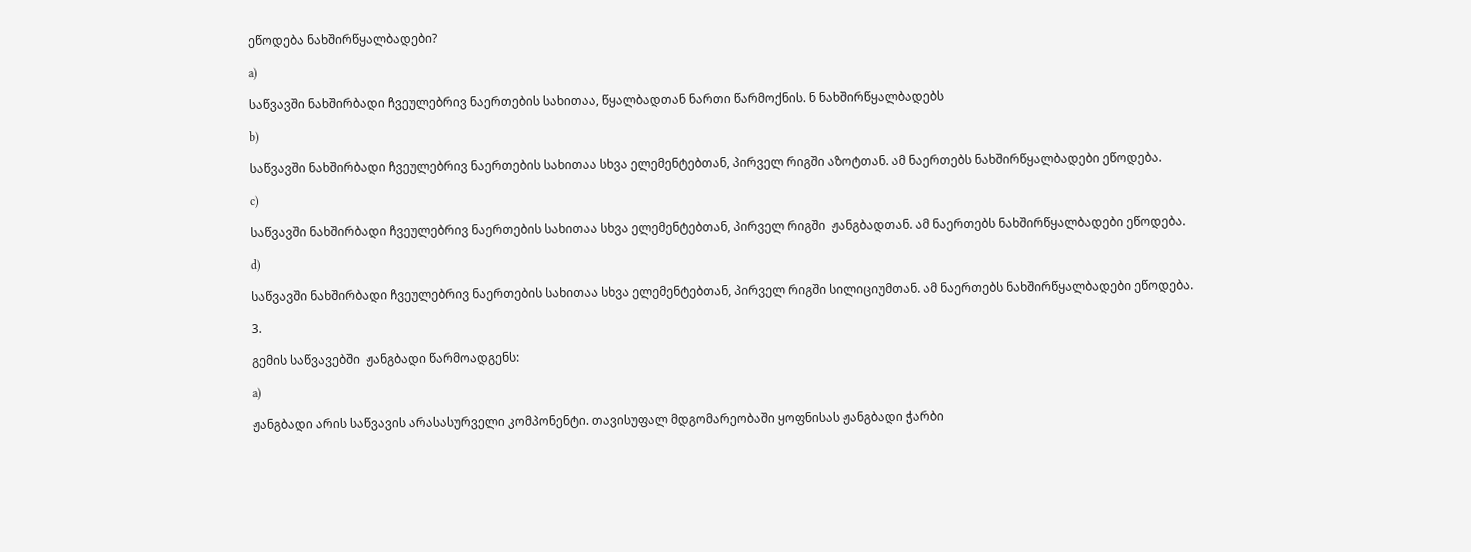ეწოდება ნახშირწყალბადები?

a)

საწვავში ნახშირბადი ჩვეულებრივ ნაერთების სახითაა, წყალბადთან ნართი წარმოქნის. ნ ნახშირწყალბადებს

b)

საწვავში ნახშირბადი ჩვეულებრივ ნაერთების სახითაა სხვა ელემენტებთან, პირველ რიგში აზოტთან. ამ ნაერთებს ნახშირწყალბადები ეწოდება.

c)

საწვავში ნახშირბადი ჩვეულებრივ ნაერთების სახითაა სხვა ელემენტებთან, პირველ რიგში  ჟანგბადთან. ამ ნაერთებს ნახშირწყალბადები ეწოდება.

d)

საწვავში ნახშირბადი ჩვეულებრივ ნაერთების სახითაა სხვა ელემენტებთან, პირველ რიგში სილიციუმთან. ამ ნაერთებს ნახშირწყალბადები ეწოდება.

3.

გემის საწვავებში  ჟანგბადი წარმოადგენს:

a)

ჟანგბადი არის საწვავის არასასურველი კომპონენტი. თავისუფალ მდგომარეობაში ყოფნისას ჟანგბადი ჭარბი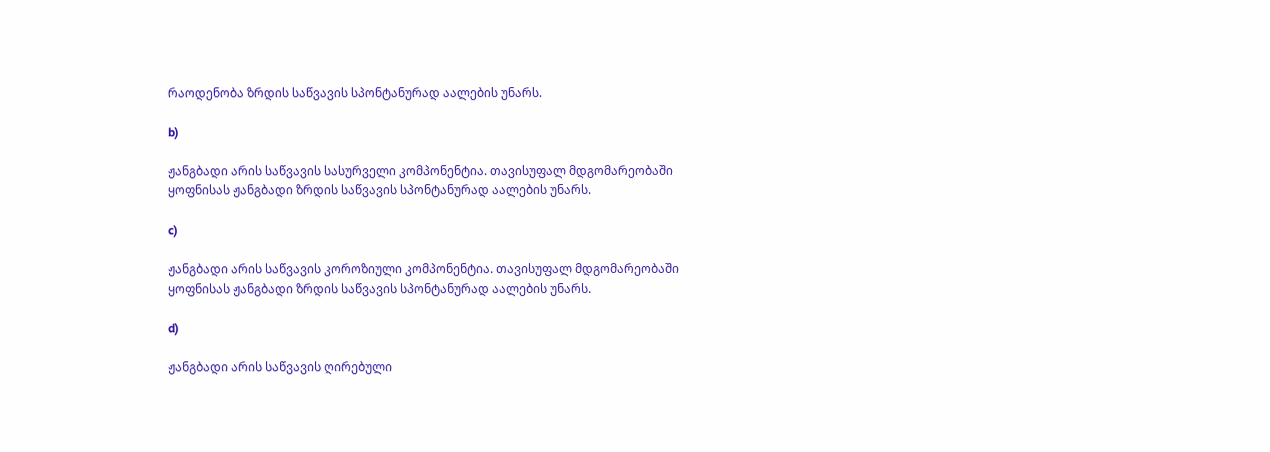რაოდენობა ზრდის საწვავის სპონტანურად აალების უნარს.

b)

ჟანგბადი არის საწვავის სასურველი კომპონენტია. თავისუფალ მდგომარეობაში ყოფნისას ჟანგბადი ზრდის საწვავის სპონტანურად აალების უნარს.

c)

ჟანგბადი არის საწვავის კოროზიული კომპონენტია. თავისუფალ მდგომარეობაში ყოფნისას ჟანგბადი ზრდის საწვავის სპონტანურად აალების უნარს.

d)

ჟანგბადი არის საწვავის ღირებული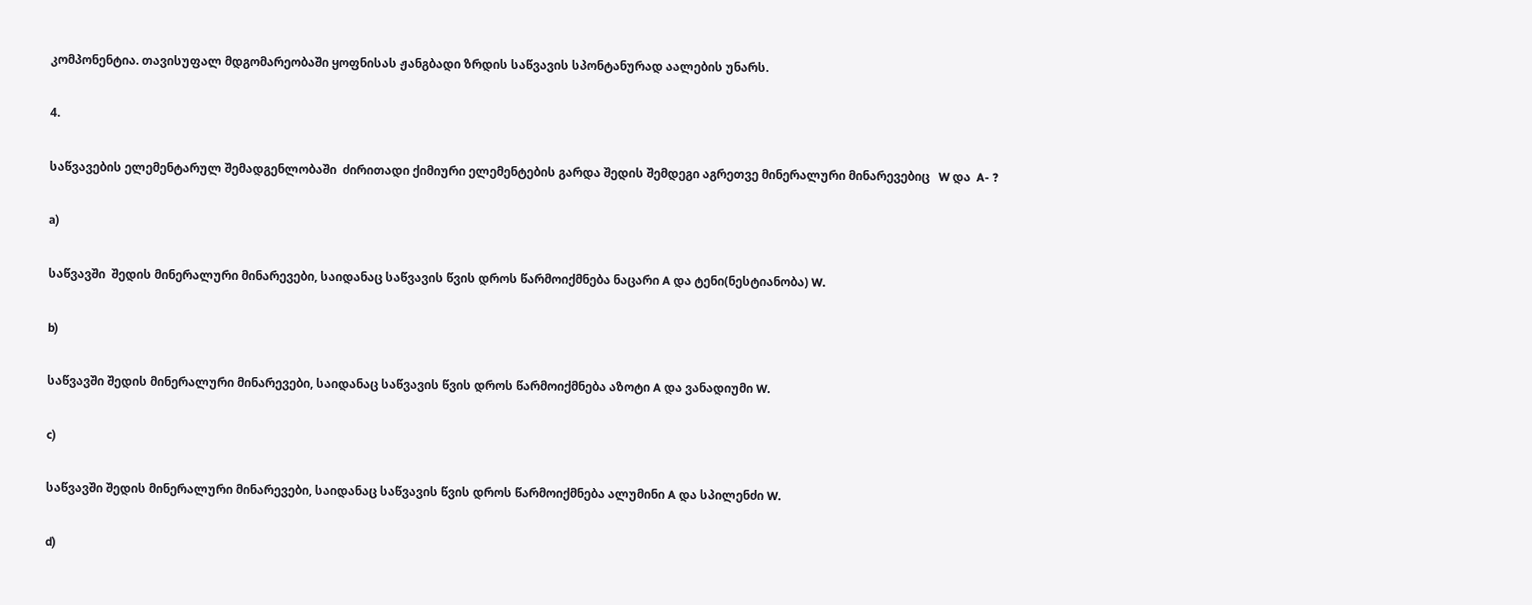კომპონენტია. თავისუფალ მდგომარეობაში ყოფნისას ჟანგბადი ზრდის საწვავის სპონტანურად აალების უნარს.

4.

საწვავების ელემენტარულ შემადგენლობაში  ძირითადი ქიმიური ელემენტების გარდა შედის შემდეგი აგრეთვე მინერალური მინარევებიც   W და  A- ?

a)

საწვავში  შედის მინერალური მინარევები, საიდანაც საწვავის წვის დროს წარმოიქმნება ნაცარი A და ტენი(ნესტიანობა) W.

b)

საწვავში შედის მინერალური მინარევები, საიდანაც საწვავის წვის დროს წარმოიქმნება აზოტი A და ვანადიუმი W.

c)

საწვავში შედის მინერალური მინარევები, საიდანაც საწვავის წვის დროს წარმოიქმნება ალუმინი A და სპილენძი W.

d)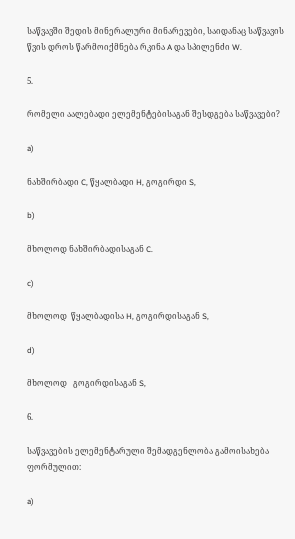საწვავში შედის მინერალური მინარევები, საიდანაც საწვავის წვის დროს წარმოიქმნება რკინა A და სპილენძი W.

5.

რომელი აალებადი ელემენტებისაგან შესდგება საწვავები?

a)

ნახშირბადი C, წყალბადი H, გოგირდი S,

b)

მხოლოდ ნახშირბადისაგან C.

c)

მხოლოდ  წყალბადისა H, გოგირდისაგან S,

d)

მხოლოდ   გოგირდისაგან S,

6.

საწვავების ელემენტარული შემადგენლობა გამოისახება  ფორმულით:

a)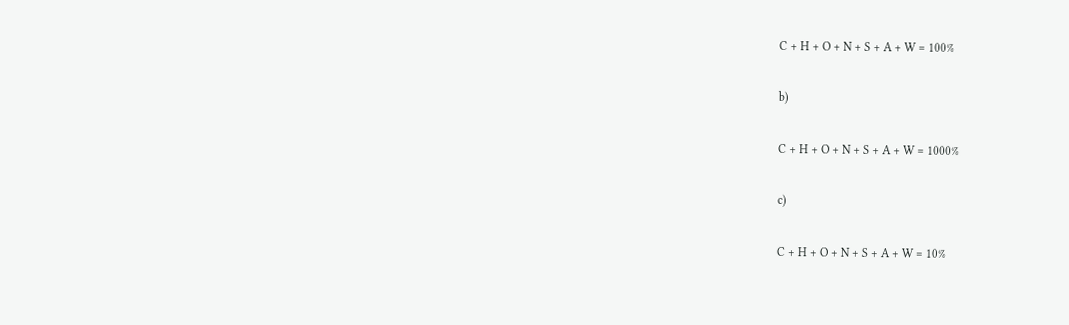C + H + O + N + S + A + W = 100%

b)

C + H + O + N + S + A + W = 1000%

c)

C + H + O + N + S + A + W = 10%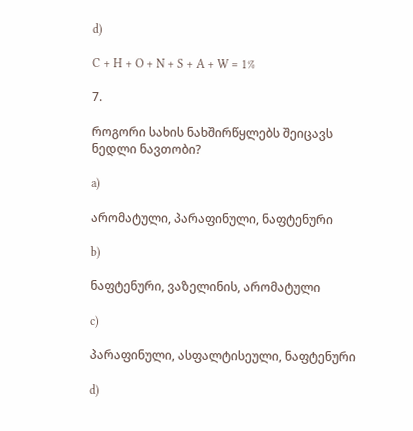d)

C + H + O + N + S + A + W = 1%

7.

როგორი სახის ნახშირწყლებს შეიცავს ნედლი ნავთობი?

a)

არომატული, პარაფინული, ნაფტენური

b)

ნაფტენური, ვაზელინის, არომატული

c)

პარაფინული, ასფალტისეული, ნაფტენური

d)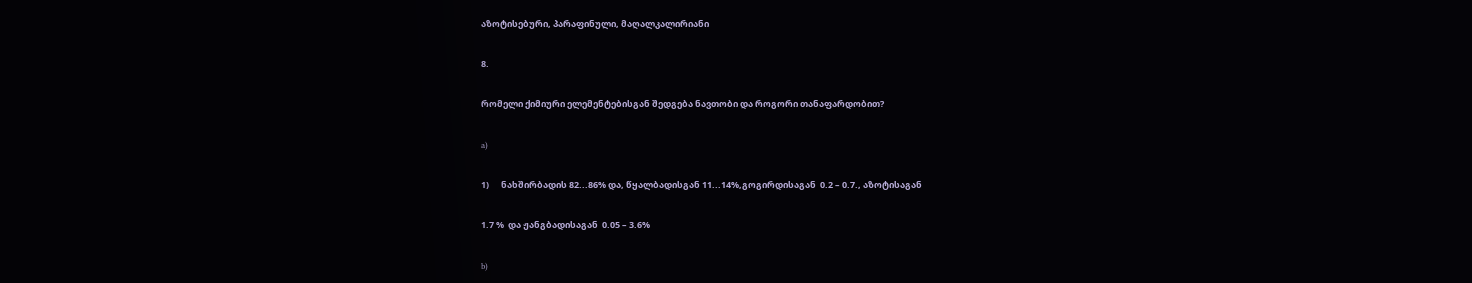აზოტისებური, პარაფინული, მაღალკალირიანი

8.

რომელი ქიმიური ელემენტებისგან შედგება ნავთობი და როგორი თანაფარდობით?

a)

1)      ნახშირბადის 82...86% და, წყალბადისგან 11...14%,გოგირდისაგან  0.2 – 0.7., აზოტისაგან

1.7 %  და ჟანგბადისაგან  0.05 – 3.6%

b)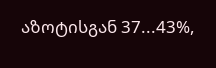აზოტისგან 37...43%,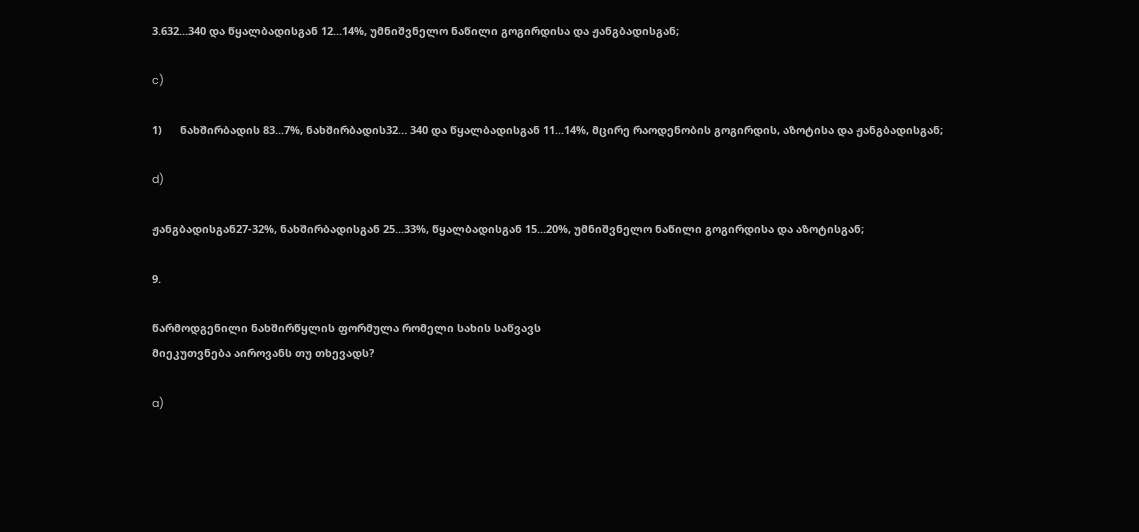3.632...340 და წყალბადისგან 12...14%, უმნიშვნელო ნაწილი გოგირდისა და ჟანგბადისგან;

c)

1)      ნახშირბადის 83...7%, ნახშირბადის32… 340 და წყალბადისგან 11...14%, მცირე რაოდენობის გოგირდის, აზოტისა და ჟანგბადისგან;

d)

ჟანგბადისგან27-32%, ნახშირბადისგან 25...33%, წყალბადისგან 15...20%, უმნიშვნელო ნაწილი გოგირდისა და აზოტისგან;

9.

წარმოდგენილი ნახშირწყლის ფორმულა რომელი სახის საწვავს
მიეკუთვნება აიროვანს თუ თხევადს?

a)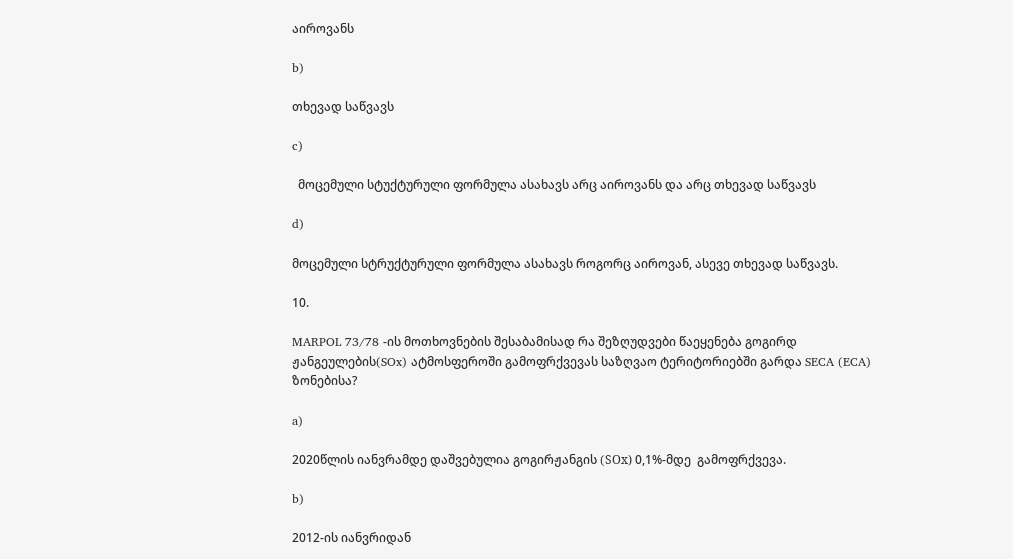აიროვანს

b)

თხევად საწვავს

c)

  მოცემული სტუქტურული ფორმულა ასახავს არც აიროვანს და არც თხევად საწვავს

d)

მოცემული სტრუქტურული ფორმულა ასახავს როგორც აიროვან, ასევე თხევად საწვავს.

10.

MARPOL 73/78 -ის მოთხოვნების შესაბამისად რა შეზღუდვები წაეყენება გოგირდ ჟანგეულების(SOx) ატმოსფეროში გამოფრქვევას საზღვაო ტერიტორიებში გარდა SECA (ECA) ზონებისა?

a)

2020წლის იანვრამდე დაშვებულია გოგირჟანგის (SОx) 0,1%-მდე  გამოფრქვევა.

b)

2012-ის იანვრიდან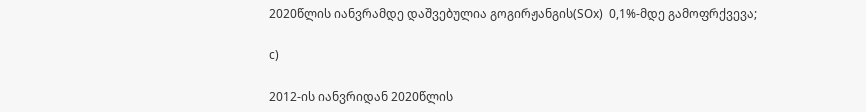2020წლის იანვრამდე დაშვებულია გოგირჟანგის(SОx)  0,1%-მდე გამოფრქვევა;

c)

2012-ის იანვრიდან 2020წლის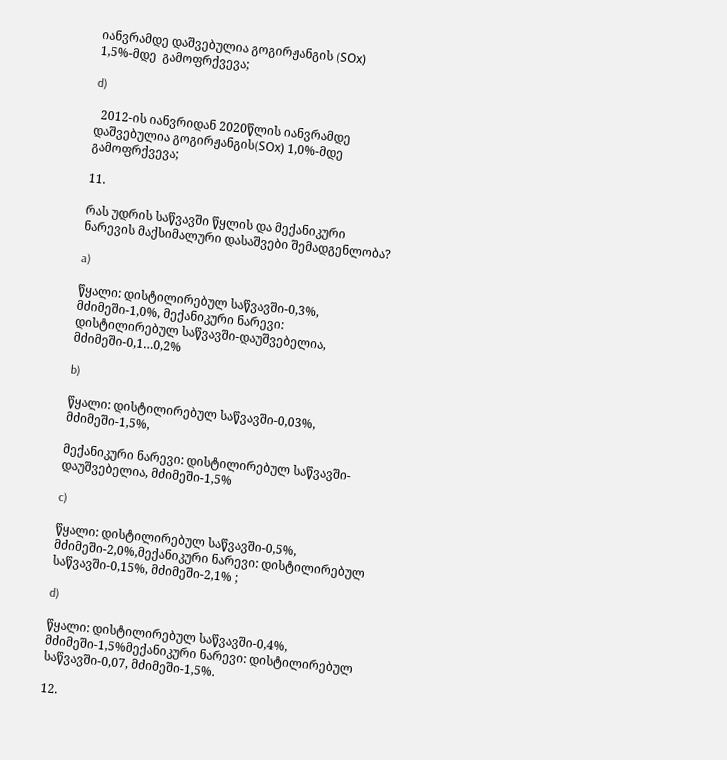იანვრამდე დაშვებულია გოგირჟანგის (SОx) 1,5%-მდე  გამოფრქვევა;

d)

  2012-ის იანვრიდან 2020წლის იანვრამდე დაშვებულია გოგირჟანგის(SОx) 1,0%-მდე  გამოფრქვევა;

11.

რას უდრის საწვავში წყლის და მექანიკური ნარევის მაქსიმალური დასაშვები შემადგენლობა?

a)

წყალი: დისტილირებულ საწვავში-0,3%, მძიმეში-1,0%, მექანიკური ნარევი: დისტილირებულ საწვავში-დაუშვებელია, მძიმეში-0,1…0,2%

b)

წყალი: დისტილირებულ საწვავში-0,03%, მძიმეში-1,5%,

მექანიკური ნარევი: დისტილირებულ საწვავში-დაუშვებელია, მძიმეში-1,5%

c)

წყალი: დისტილირებულ საწვავში-0,5%, მძიმეში-2,0%,მექანიკური ნარევი: დისტილირებულ საწვავში-0,15%, მძიმეში-2,1% ;

d)

წყალი: დისტილირებულ საწვავში-0,4%, მძიმეში-1,5%მექანიკური ნარევი: დისტილირებულ საწვავში-0,07, მძიმეში-1,5%.

12.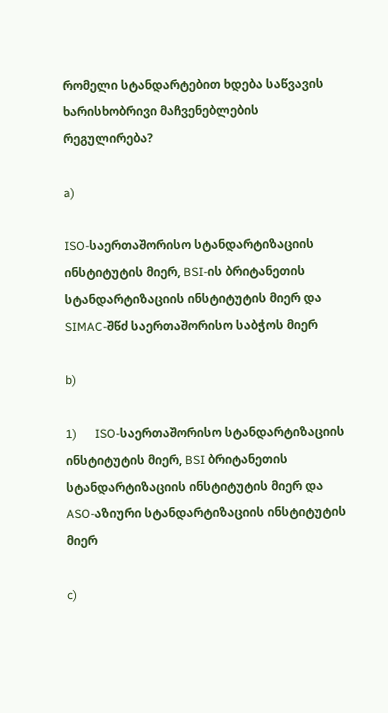რომელი სტანდარტებით ხდება საწვავის ხარისხობრივი მაჩვენებლების რეგულირება?

a)

ISO-საერთაშორისო სტანდარტიზაციის ინსტიტუტის მიერ, BSI-ის ბრიტანეთის  სტანდარტიზაციის ინსტიტუტის მიერ და SIMAC-შწძ საერთაშორისო საბჭოს მიერ

b)

1)      ISO-საერთაშორისო სტანდარტიზაციის ინსტიტუტის მიერ, BSI ბრიტანეთის  სტანდარტიზაციის ინსტიტუტის მიერ და ASO-აზიური სტანდარტიზაციის ინსტიტუტის მიერ

c)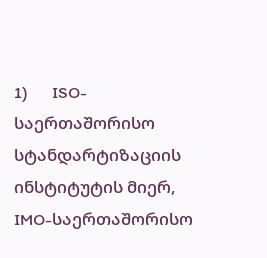1)      ISO-საერთაშორისო სტანდარტიზაციის ინსტიტუტის მიერ, IMO-საერთაშორისო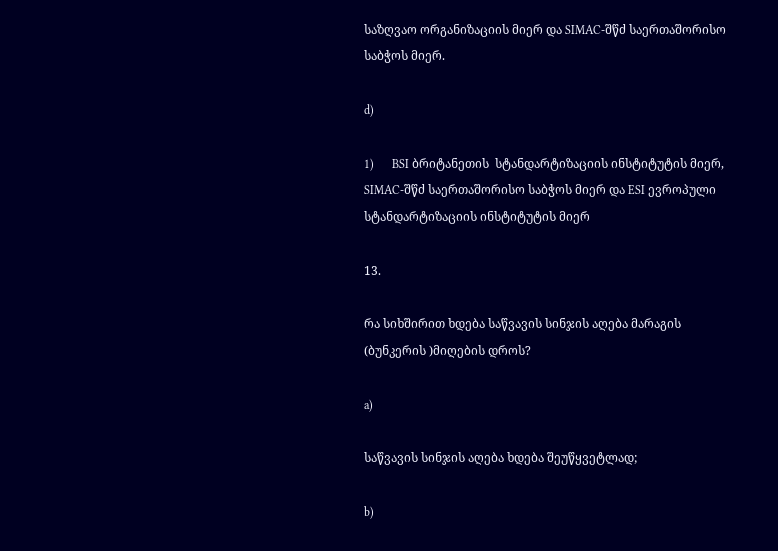საზღვაო ორგანიზაციის მიერ და SIMAC-შწძ საერთაშორისო საბჭოს მიერ.

d)

1)      BSI ბრიტანეთის  სტანდარტიზაციის ინსტიტუტის მიერ, SIMAC-შწძ საერთაშორისო საბჭოს მიერ და ESI ევროპული სტანდარტიზაციის ინსტიტუტის მიერ

13.

რა სიხშირით ხდება საწვავის სინჯის აღება მარაგის (ბუნკერის )მიღების დროს?

a)

საწვავის სინჯის აღება ხდება შეუწყვეტლად;

b)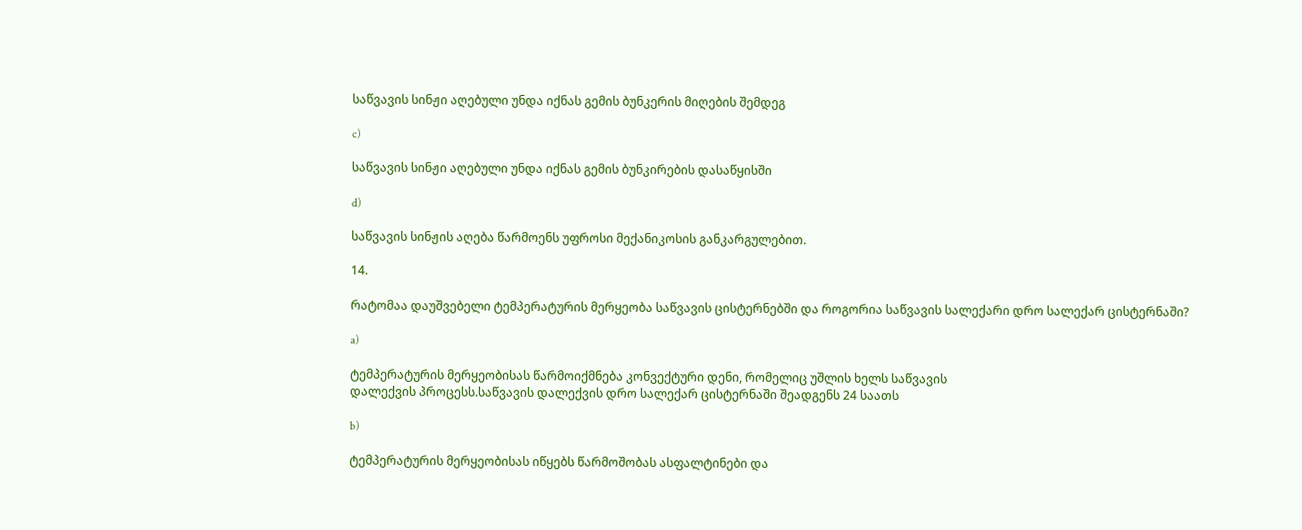საწვავის სინჟი აღებული უნდა იქნას გემის ბუნკერის მიღების შემდეგ

c)

საწვავის სინჟი აღებული უნდა იქნას გემის ბუნკირების დასაწყისში

d)

საწვავის სინჟის აღება წარმოენს უფროსი მექანიკოსის განკარგულებით.

14.

რატომაა დაუშვებელი ტემპერატურის მერყეობა საწვავის ცისტერნებში და როგორია საწვავის სალექარი დრო სალექარ ცისტერნაში?

a)

ტემპერატურის მერყეობისას წარმოიქმნება კონვექტური დენი, რომელიც უშლის ხელს საწვავის
დალექვის პროცესს.საწვავის დალექვის დრო სალექარ ცისტერნაში შეადგენს 24 საათს

b)

ტემპერატურის მერყეობისას იწყებს წარმოშობას ასფალტინები და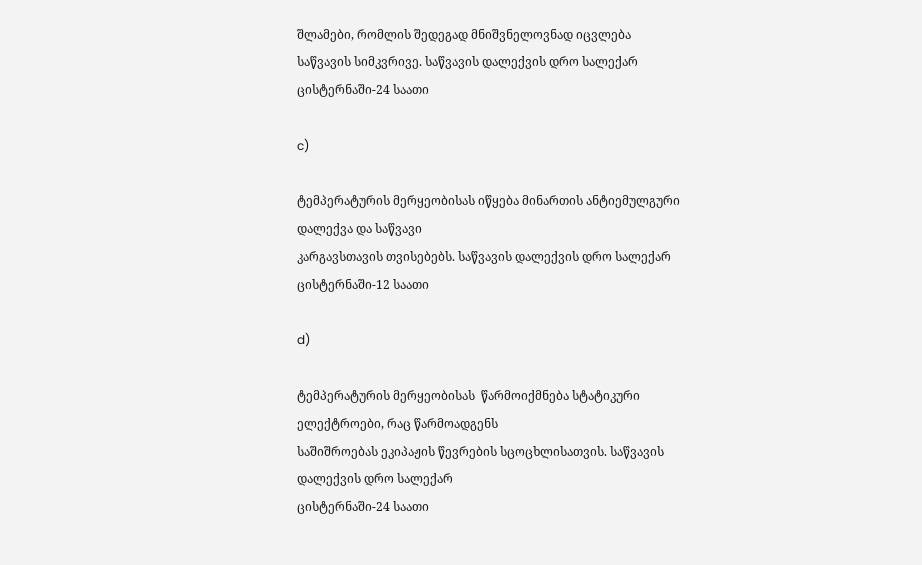შლამები, რომლის შედეგად მნიშვნელოვნად იცვლება საწვავის სიმკვრივე. საწვავის დალექვის დრო სალექარ ცისტერნაში-24 საათი

c)

ტემპერატურის მერყეობისას იწყება მინართის ანტიემულგური დალექვა და საწვავი
კარგავსთავის თვისებებს. საწვავის დალექვის დრო სალექარ ცისტერნაში-12 საათი

d)

ტემპერატურის მერყეობისას  წარმოიქმნება სტატიკური ელექტროები, რაც წარმოადგენს
საშიშროებას ეკიპაჟის წევრების სცოცხლისათვის. საწვავის დალექვის დრო სალექარ
ცისტერნაში-24 საათი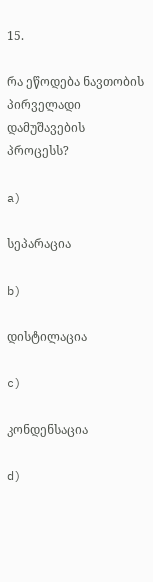15.

რა ეწოდება ნავთობის პირველადი დამუშავების  პროცესს?

a)

სეპარაცია

b)

დისტილაცია

c)

კონდენსაცია

d)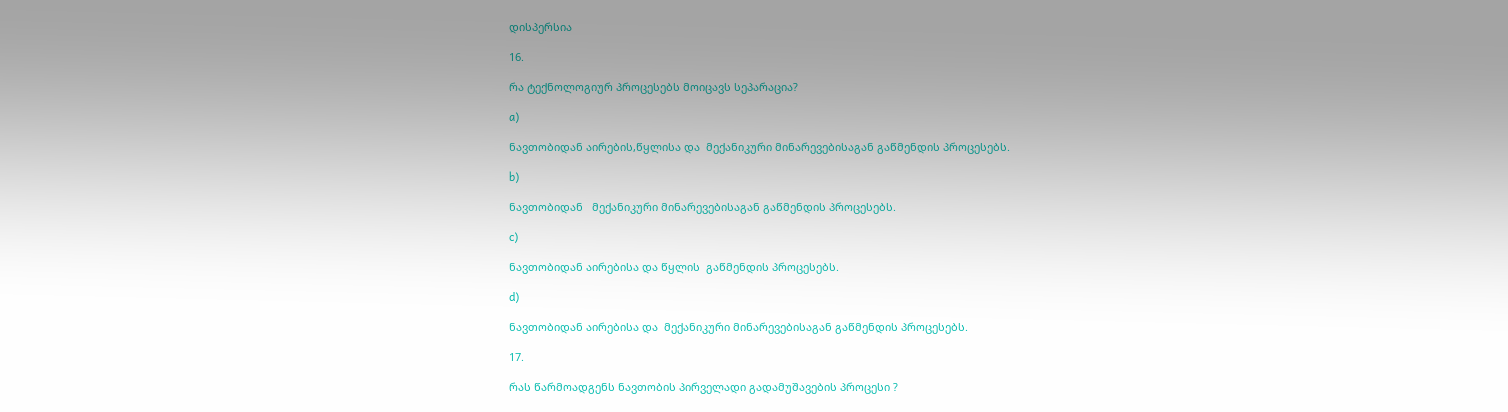დისპერსია

16.

რა ტექნოლოგიურ პროცესებს მოიცავს სეპარაცია?

a)

ნავთობიდან აირების,წყლისა და  მექანიკური მინარევებისაგან გაწმენდის პროცესებს.

b)

ნავთობიდან   მექანიკური მინარევებისაგან გაწმენდის პროცესებს.

c)

ნავთობიდან აირებისა და წყლის  გაწმენდის პროცესებს.

d)

ნავთობიდან აირებისა და  მექანიკური მინარევებისაგან გაწმენდის პროცესებს.

17.

რას წარმოადგენს ნავთობის პირველადი გადამუშავების პროცესი ?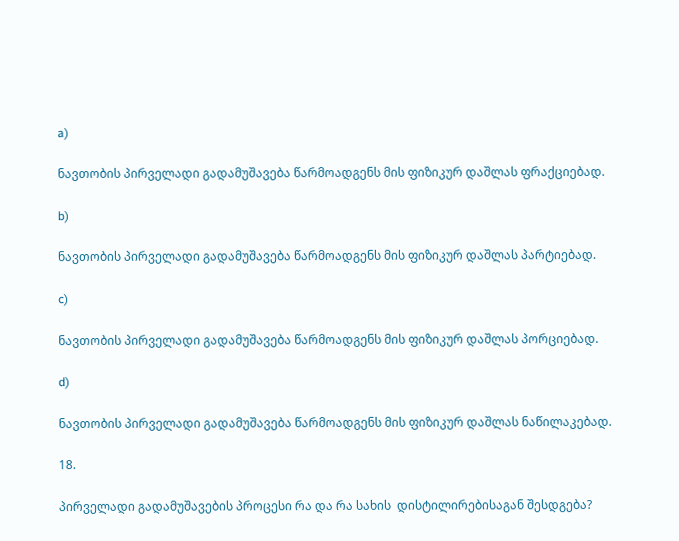a)

ნავთობის პირველადი გადამუშავება წარმოადგენს მის ფიზიკურ დაშლას ფრაქციებად.

b)

ნავთობის პირველადი გადამუშავება წარმოადგენს მის ფიზიკურ დაშლას პარტიებად.

c)

ნავთობის პირველადი გადამუშავება წარმოადგენს მის ფიზიკურ დაშლას პორციებად.

d)

ნავთობის პირველადი გადამუშავება წარმოადგენს მის ფიზიკურ დაშლას ნაწილაკებად.

18.

პირველადი გადამუშავების პროცესი რა და რა სახის  დისტილირებისაგან შესდგება?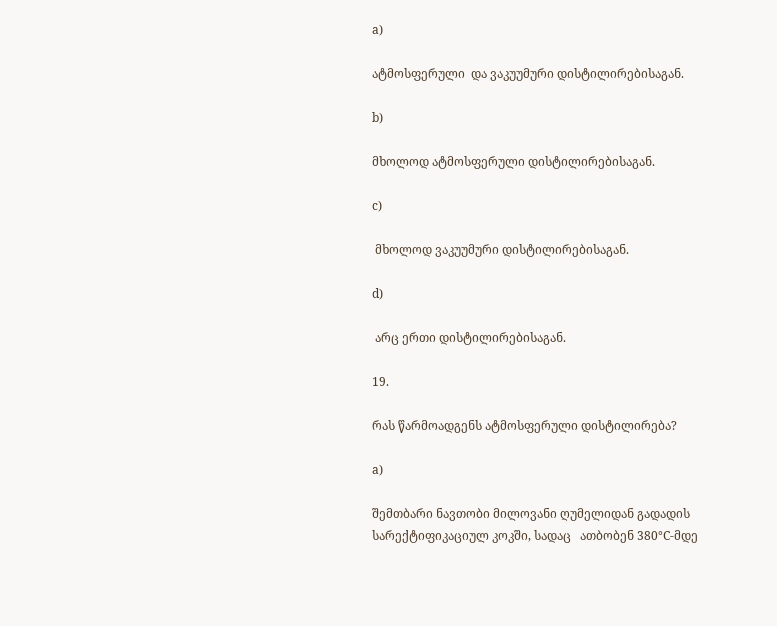a)

ატმოსფერული  და ვაკუუმური დისტილირებისაგან.

b)

მხოლოდ ატმოსფერული დისტილირებისაგან.

c)

 მხოლოდ ვაკუუმური დისტილირებისაგან.

d)

 არც ერთი დისტილირებისაგან.

19.

რას წარმოადგენს ატმოსფერული დისტილირება?

a)

შემთბარი ნავთობი მილოვანი ღუმელიდან გადადის  სარექტიფიკაციულ კოკში, სადაც   ათბობენ 380°C-მდე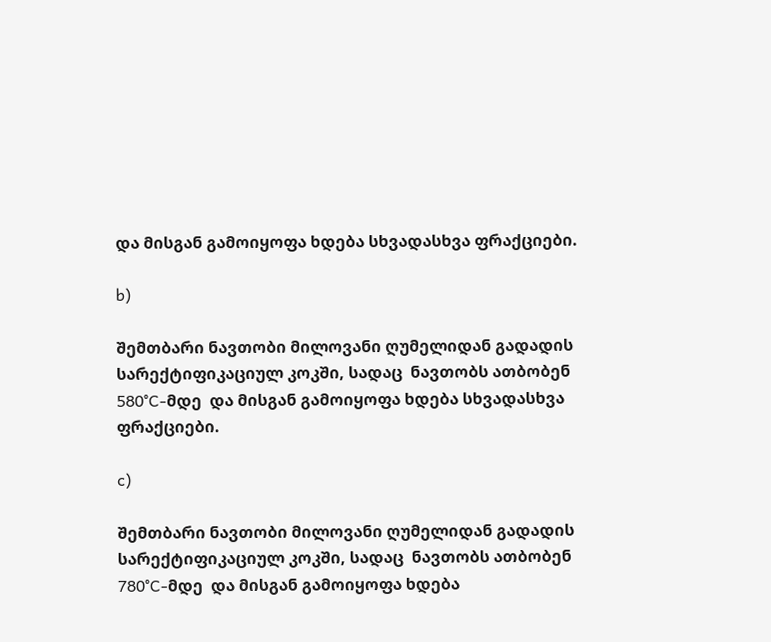და მისგან გამოიყოფა ხდება სხვადასხვა ფრაქციები.

b)

შემთბარი ნავთობი მილოვანი ღუმელიდან გადადის  სარექტიფიკაციულ კოკში, სადაც  ნავთობს ათბობენ 580°C-მდე  და მისგან გამოიყოფა ხდება სხვადასხვა ფრაქციები.

c)

შემთბარი ნავთობი მილოვანი ღუმელიდან გადადის  სარექტიფიკაციულ კოკში, სადაც  ნავთობს ათბობენ 780°C-მდე  და მისგან გამოიყოფა ხდება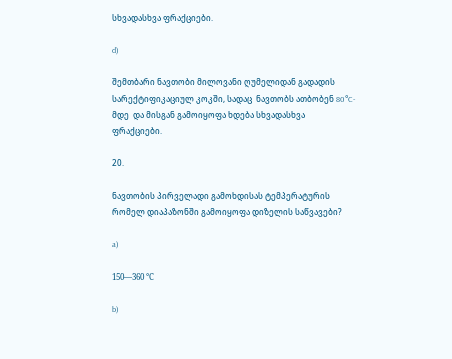სხვადასხვა ფრაქციები.

d)

შემთბარი ნავთობი მილოვანი ღუმელიდან გადადის  სარექტიფიკაციულ კოკში, სადაც  ნავთობს ათბობენ 80°C-მდე  და მისგან გამოიყოფა ხდება სხვადასხვა ფრაქციები.

20.

ნავთობის პირველადი გამოხდისას ტემპერატურის რომელ დიაპაზონში გამოიყოფა დიზელის საწვავები?

a)

150—360 °С

b)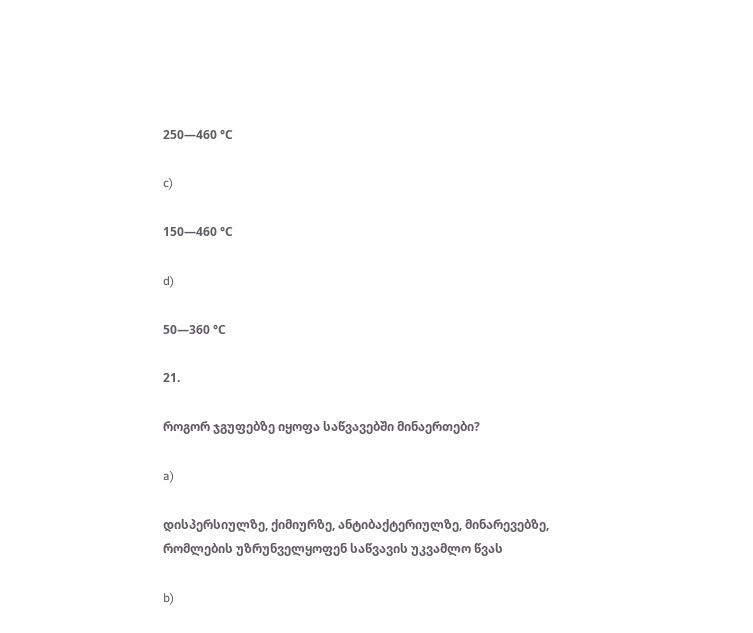250—460 °С

c)

150—460 °С

d)

50—360 °С

21.

როგორ ჯგუფებზე იყოფა საწვავებში მინაერთები?

a)

დისპერსიულზე, ქიმიურზე, ანტიბაქტერიულზე, მინარევებზე, რომლების უზრუნველყოფენ საწვავის უკვამლო წვას

b)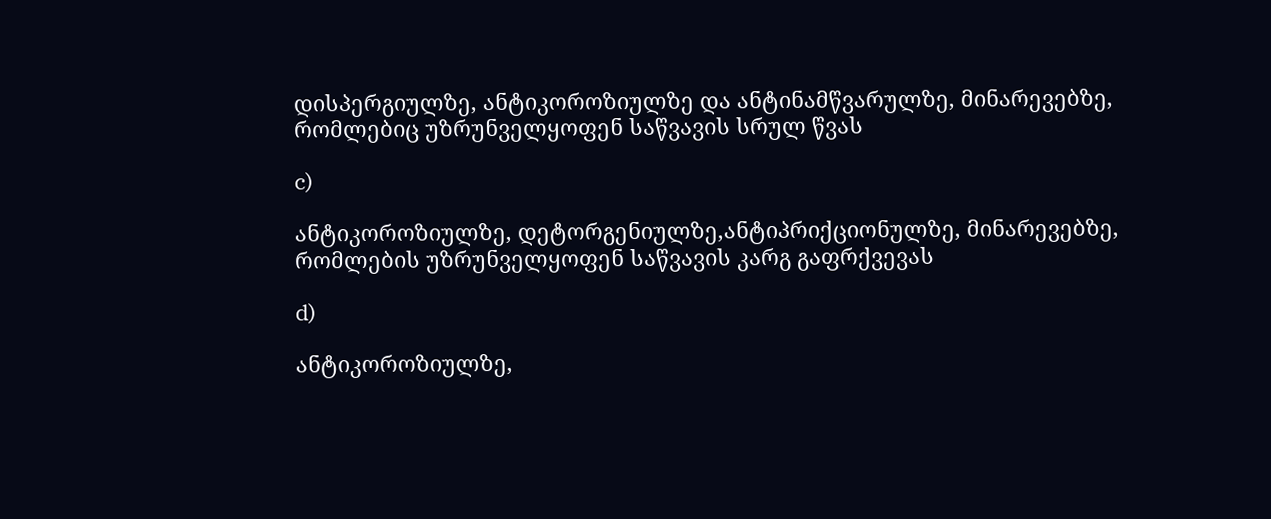დისპერგიულზე, ანტიკოროზიულზე და ანტინამწვარულზე, მინარევებზე, რომლებიც უზრუნველყოფენ საწვავის სრულ წვას

c)

ანტიკოროზიულზე, დეტორგენიულზე,ანტიპრიქციონულზე, მინარევებზე, რომლების უზრუნველყოფენ საწვავის კარგ გაფრქვევას

d)

ანტიკოროზიულზე,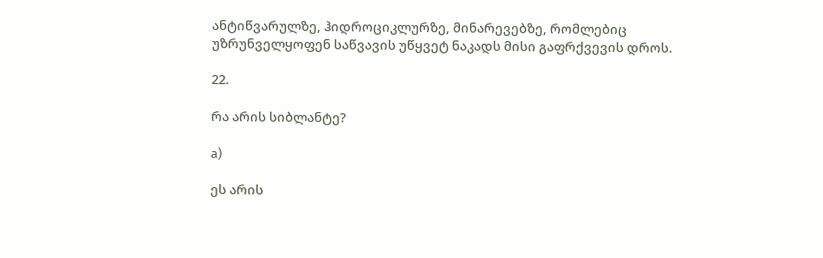ანტიწვარულზე, ჰიდროციკლურზე, მინარევებზე, რომლებიც უზრუნველყოფენ საწვავის უწყვეტ ნაკადს მისი გაფრქვევის დროს.

22.

რა არის სიბლანტე?

a)

ეს არის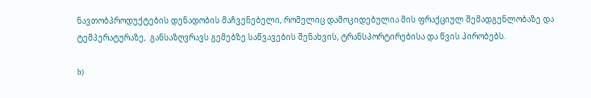ნავთობპროდუქტების დენადობის მაჩვენებელი, რომელიც დამოკიდებულია მის ფრაქციულ შემადგენლობაზე და ტემპერატურაზე,  განსაზღვრავს გემებზე საწვავების შენახვის, ტრანსპორტირებისა და წვის პირობებს.

b)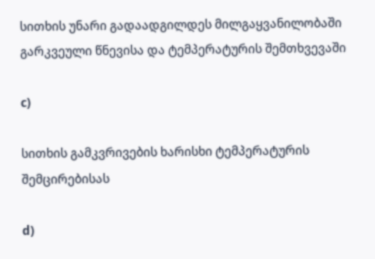სითხის უნარი გადაადგილდეს მილგაყვანილობაში გარკვეული წნევისა და ტემპერატურის შემთხვევაში

c)

სითხის გამკვრივების ხარისხი ტემპერატურის შემცირებისას

d)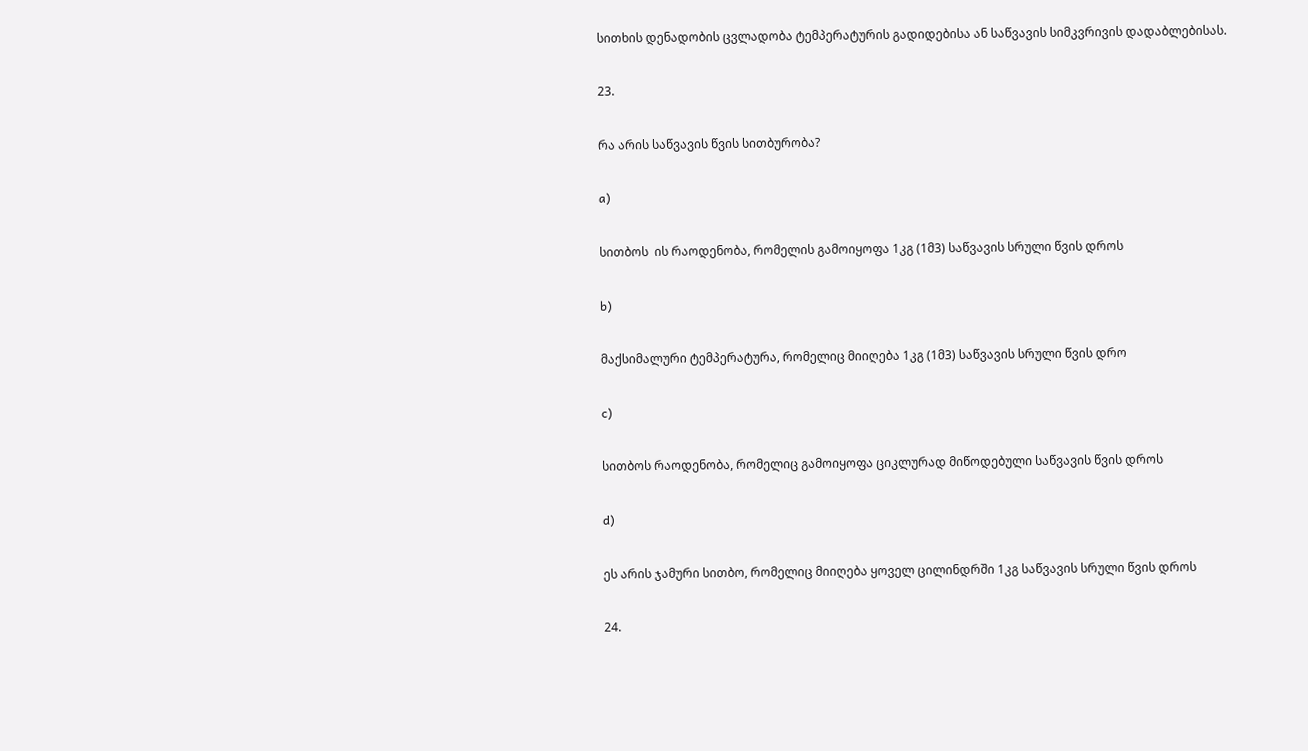სითხის დენადობის ცვლადობა ტემპერატურის გადიდებისა ან საწვავის სიმკვრივის დადაბლებისას.

23.

რა არის საწვავის წვის სითბურობა?

a)

სითბოს  ის რაოდენობა, რომელის გამოიყოფა 1კგ (1მ3) საწვავის სრული წვის დროს

b)

მაქსიმალური ტემპერატურა, რომელიც მიიღება 1კგ (1მ3) საწვავის სრული წვის დრო

c)

სითბოს რაოდენობა, რომელიც გამოიყოფა ციკლურად მიწოდებული საწვავის წვის დროს

d)

ეს არის ჯამური სითბო, რომელიც მიიღება ყოველ ცილინდრში 1კგ საწვავის სრული წვის დროს

24.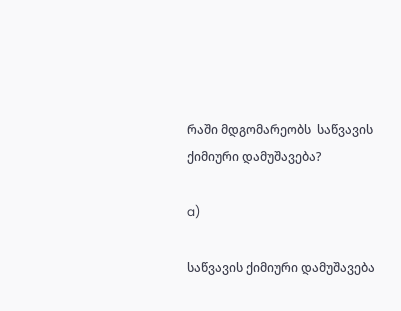რაში მდგომარეობს  საწვავის ქიმიური დამუშავება?

a)

საწვავის ქიმიური დამუშავება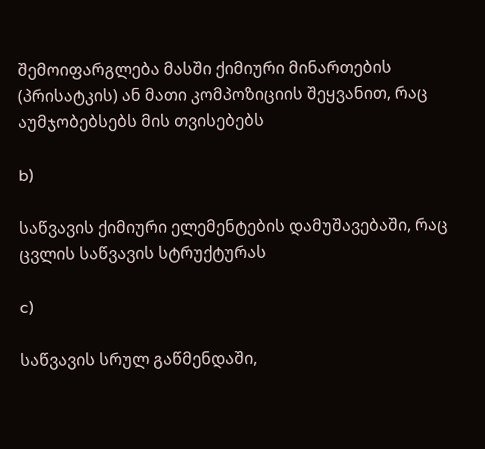შემოიფარგლება მასში ქიმიური მინართების (პრისატკის) ან მათი კომპოზიციის შეყვანით, რაც აუმჯობებსებს მის თვისებებს

b)

საწვავის ქიმიური ელემენტების დამუშავებაში, რაც ცვლის საწვავის სტრუქტურას

c)

საწვავის სრულ გაწმენდაში,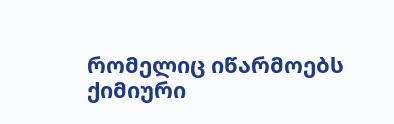რომელიც იწარმოებს ქიმიური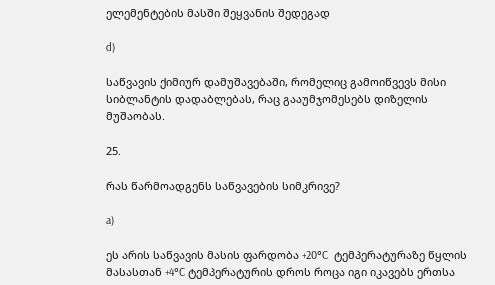ელემენტების მასში შეყვანის შედეგად

d)

საწვავის ქიმიურ დამუშავებაში, რომელიც გამოიწვევს მისი სიბლანტის დადაბლებას, რაც გააუმჯომესებს დიზელის მუშაობას.

25.

რას წარმოადგენს საწვავების სიმკრივე?

a)

ეს არის საწვავის მასის ფარდობა +20°C  ტემპერატურაზე წყლის მასასთან +4°C ტემპერატურის დროს როცა იგი იკავებს ერთსა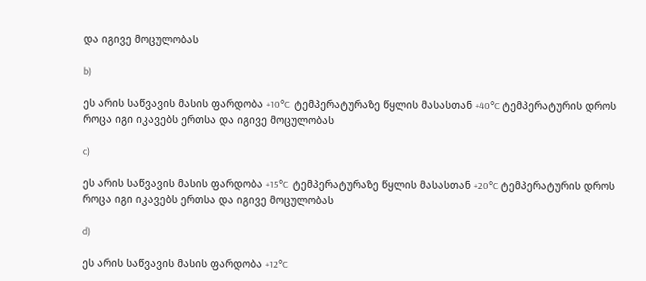და იგივე მოცულობას

b)

ეს არის საწვავის მასის ფარდობა +10°C  ტემპერატურაზე წყლის მასასთან +40°C ტემპერატურის დროს როცა იგი იკავებს ერთსა და იგივე მოცულობას

c)

ეს არის საწვავის მასის ფარდობა +15°C  ტემპერატურაზე წყლის მასასთან +20°C ტემპერატურის დროს როცა იგი იკავებს ერთსა და იგივე მოცულობას

d)

ეს არის საწვავის მასის ფარდობა +12°C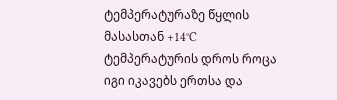ტემპერატურაზე წყლის მასასთან +14°C ტემპერატურის დროს როცა იგი იკავებს ერთსა და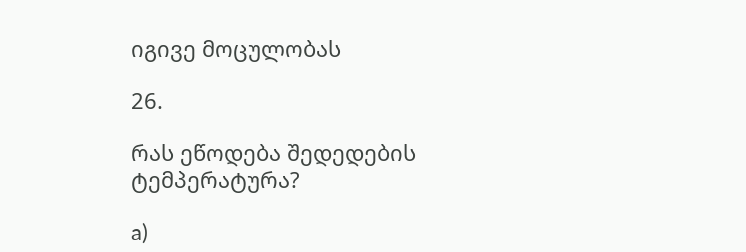იგივე მოცულობას

26.

რას ეწოდება შედედების ტემპერატურა?

a)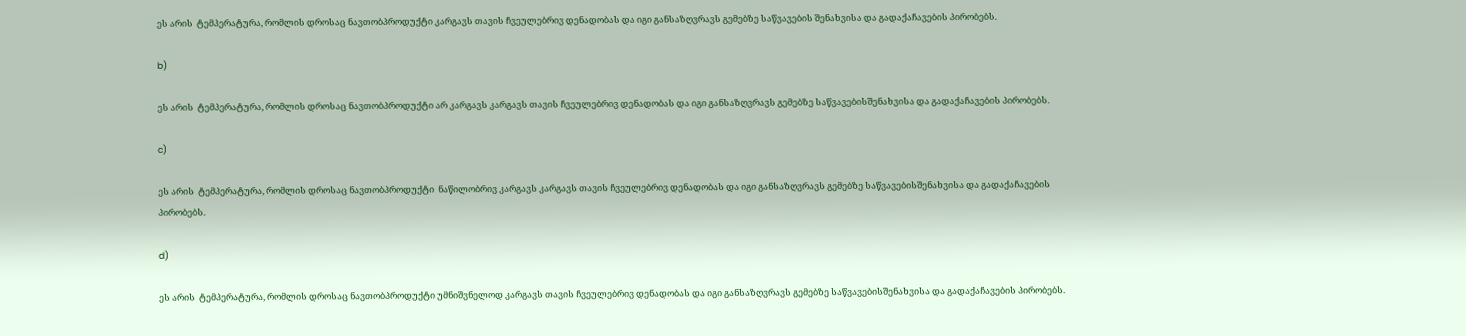ეს არის  ტემპერატურა, რომლის დროსაც ნავთობპროდუქტი კარგავს თავის ჩვეულებრივ დენადობას და იგი განსაზღვრავს გემებზე საწვავების შენახვისა და გადაქაჩავების პირობებს.

b)

ეს არის  ტემპერატურა, რომლის დროსაც ნავთობპროდუქტი არ კარგავს კარგავს თავის ჩვეულებრივ დენადობას და იგი განსაზღვრავს გემებზე საწვავებისშენახვისა და გადაქაჩავების პირობებს.

c)

ეს არის  ტემპერატურა, რომლის დროსაც ნავთობპროდუქტი  ნაწილობრივ კარგავს კარგავს თავის ჩვეულებრივ დენადობას და იგი განსაზღვრავს გემებზე საწვავებისშენახვისა და გადაქაჩავების პირობებს.

d)

ეს არის  ტემპერატურა, რომლის დროსაც ნავთობპროდუქტი უმნიშვნელოდ კარგავს თავის ჩვეულებრივ დენადობას და იგი განსაზღვრავს გემებზე საწვავებისშენახვისა და გადაქაჩავების პირობებს.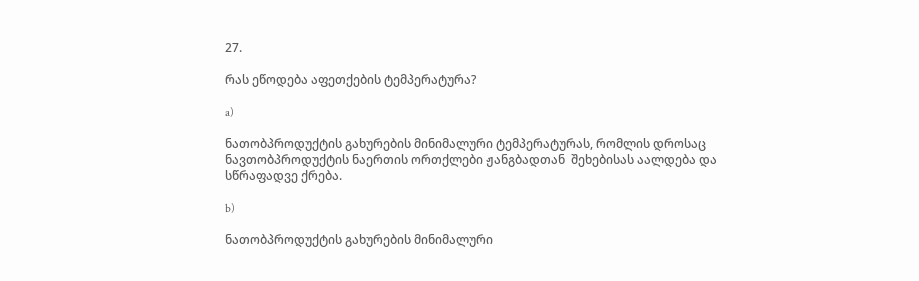27.

რას ეწოდება აფეთქების ტემპერატურა?

a)

ნათობპროდუქტის გახურების მინიმალური ტემპერატურას, რომლის დროსაც ნავთობპროდუქტის ნაერთის ორთქლები ჟანგბადთან  შეხებისას აალდება და სწრაფადვე ქრება.

b)

ნათობპროდუქტის გახურების მინიმალური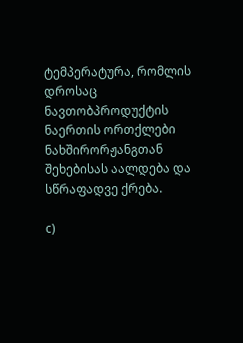ტემპერატურა, რომლის დროსაც ნავთობპროდუქტის ნაერთის ორთქლები ნახშირორჟანგთან  შეხებისას აალდება და სწრაფადვე ქრება.

c)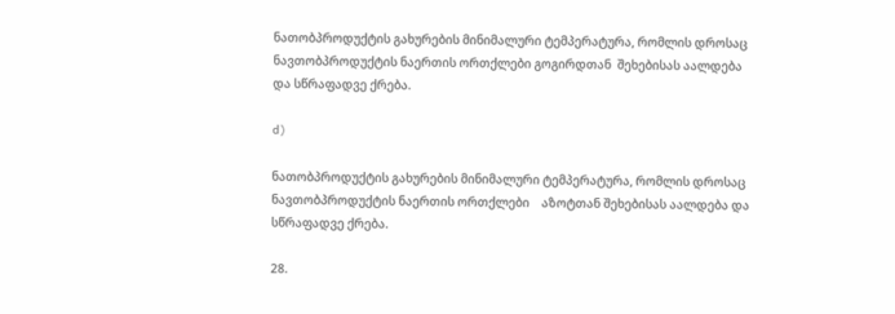ნათობპროდუქტის გახურების მინიმალური ტემპერატურა, რომლის დროსაც ნავთობპროდუქტის ნაერთის ორთქლები გოგირდთან  შეხებისას აალდება და სწრაფადვე ქრება.

d)

ნათობპროდუქტის გახურების მინიმალური ტემპერატურა, რომლის დროსაც ნავთობპროდუქტის ნაერთის ორთქლები    აზოტთან შეხებისას აალდება და სწრაფადვე ქრება.

28.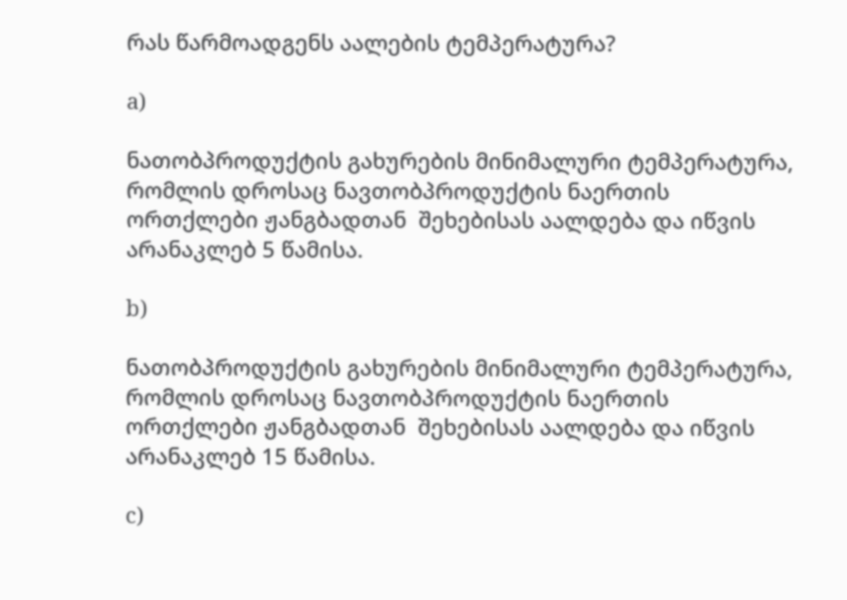რას წარმოადგენს აალების ტემპერატურა?

a)

ნათობპროდუქტის გახურების მინიმალური ტემპერატურა, რომლის დროსაც ნავთობპროდუქტის ნაერთის ორთქლები ჟანგბადთან  შეხებისას აალდება და იწვის არანაკლებ 5 წამისა.

b)

ნათობპროდუქტის გახურების მინიმალური ტემპერატურა, რომლის დროსაც ნავთობპროდუქტის ნაერთის ორთქლები ჟანგბადთან  შეხებისას აალდება და იწვის არანაკლებ 15 წამისა.

c)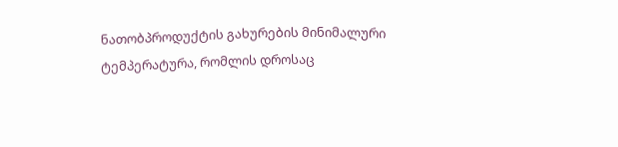ნათობპროდუქტის გახურების მინიმალური ტემპერატურა, რომლის დროსაც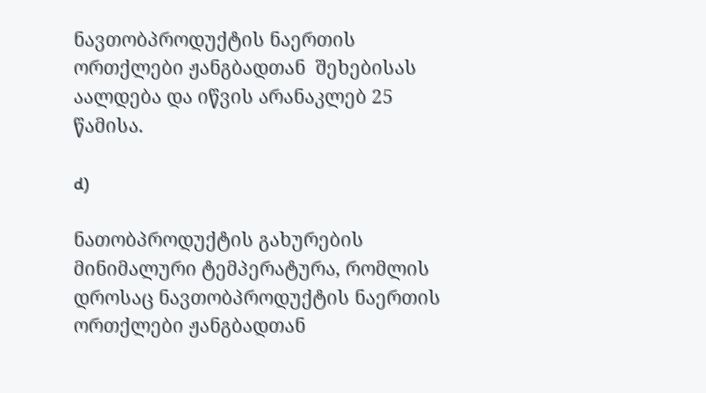ნავთობპროდუქტის ნაერთის ორთქლები ჟანგბადთან  შეხებისას აალდება და იწვის არანაკლებ 25 წამისა.

d)

ნათობპროდუქტის გახურების მინიმალური ტემპერატურა, რომლის დროსაც ნავთობპროდუქტის ნაერთის ორთქლები ჟანგბადთან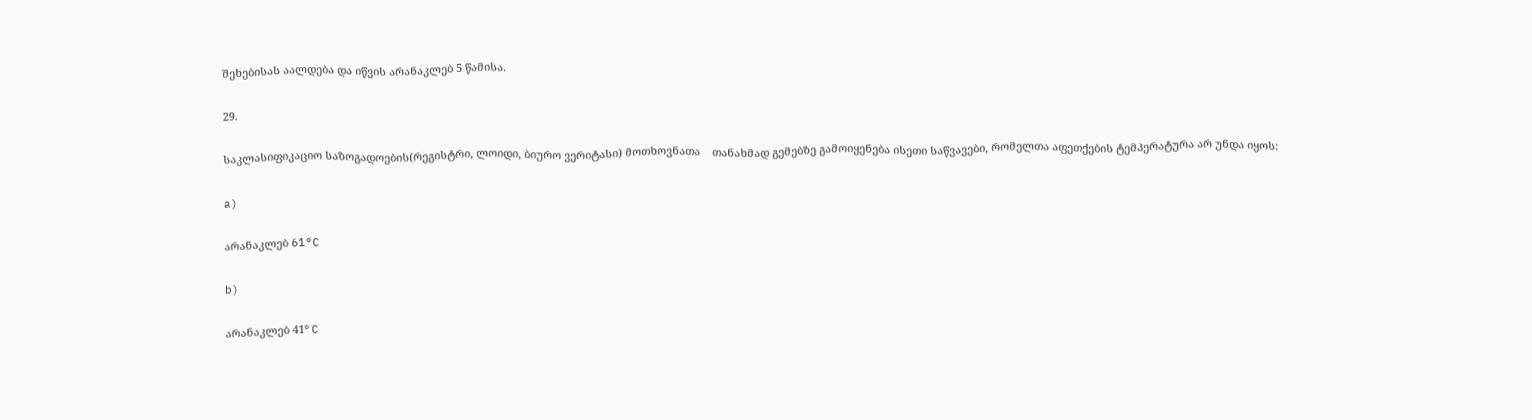შეხებისას აალდება და იწვის არანაკლებ 5 წამისა.

29.

საკლასიფიკაციო საზოგადოების(რეგისტრი, ლოიდი, ბიურო ვერიტასი) მოთხოვნათა    თანახმად გემებზე გამოიყენება ისეთი საწვავები, რომელთა აფეთქების ტემპერატურა არ უნდა იყოს:

a)

არანაკლებ 61°C

b)

არანაკლებ 41° C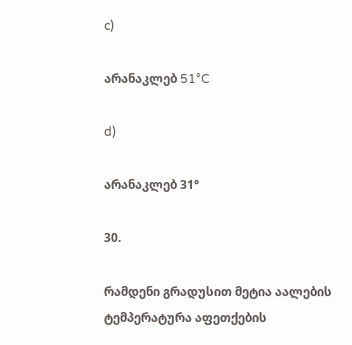c)

არანაკლებ 51°C

d)

არანაკლებ 31°

30.

რამდენი გრადუსით მეტია აალების ტემპერატურა აფეთქების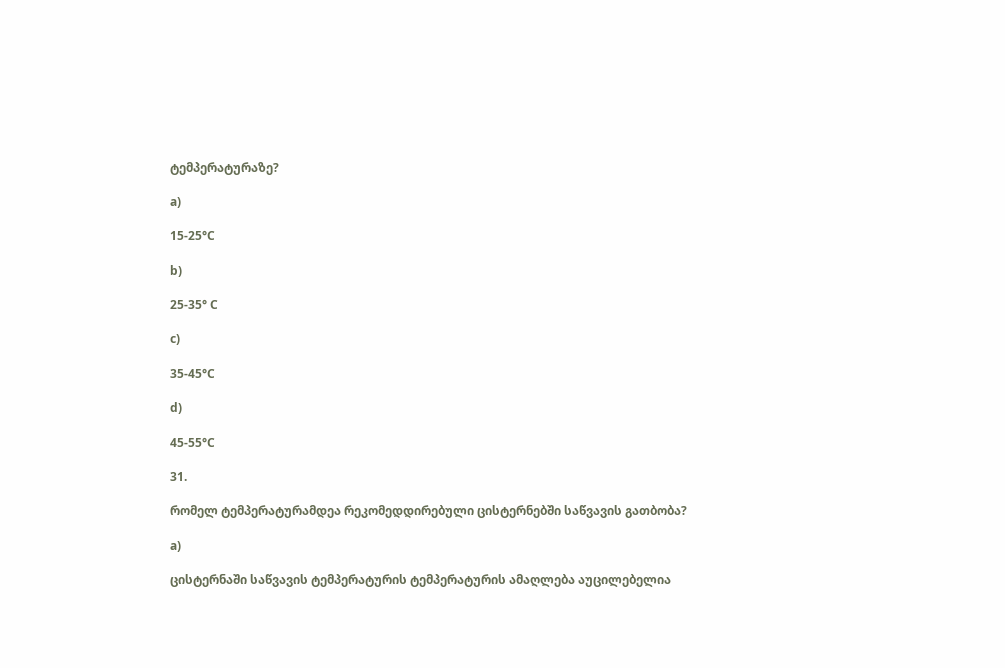ტემპერატურაზე?

a)

15-25°C

b)

25-35° C

c)

35-45°C

d)

45-55°C

31.

რომელ ტემპერატურამდეა რეკომედდირებული ცისტერნებში საწვავის გათბობა?

a)

ცისტერნაში საწვავის ტემპერატურის ტემპერატურის ამაღლება აუცილებელია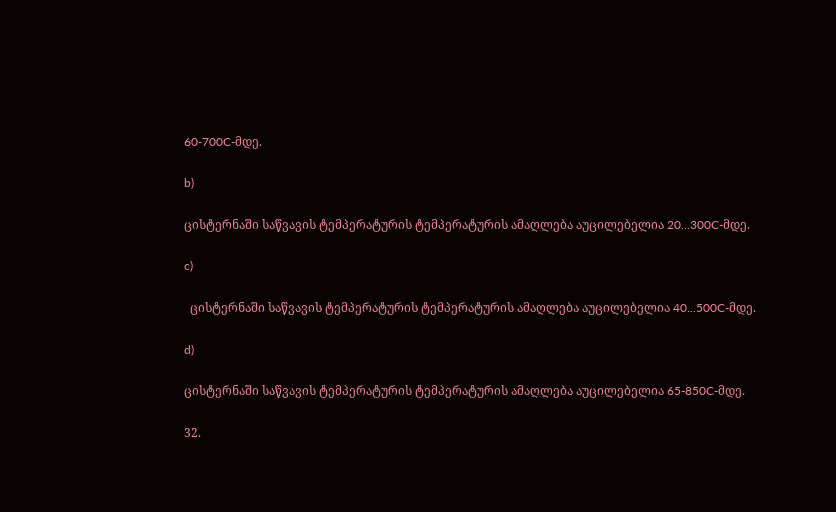60-700C-მდე.

b)

ცისტერნაში საწვავის ტემპერატურის ტემპერატურის ამაღლება აუცილებელია 20...300C-მდე.

c)

  ცისტერნაში საწვავის ტემპერატურის ტემპერატურის ამაღლება აუცილებელია 40...500C-მდე.

d)

ცისტერნაში საწვავის ტემპერატურის ტემპერატურის ამაღლება აუცილებელია 65-850C-მდე.

32.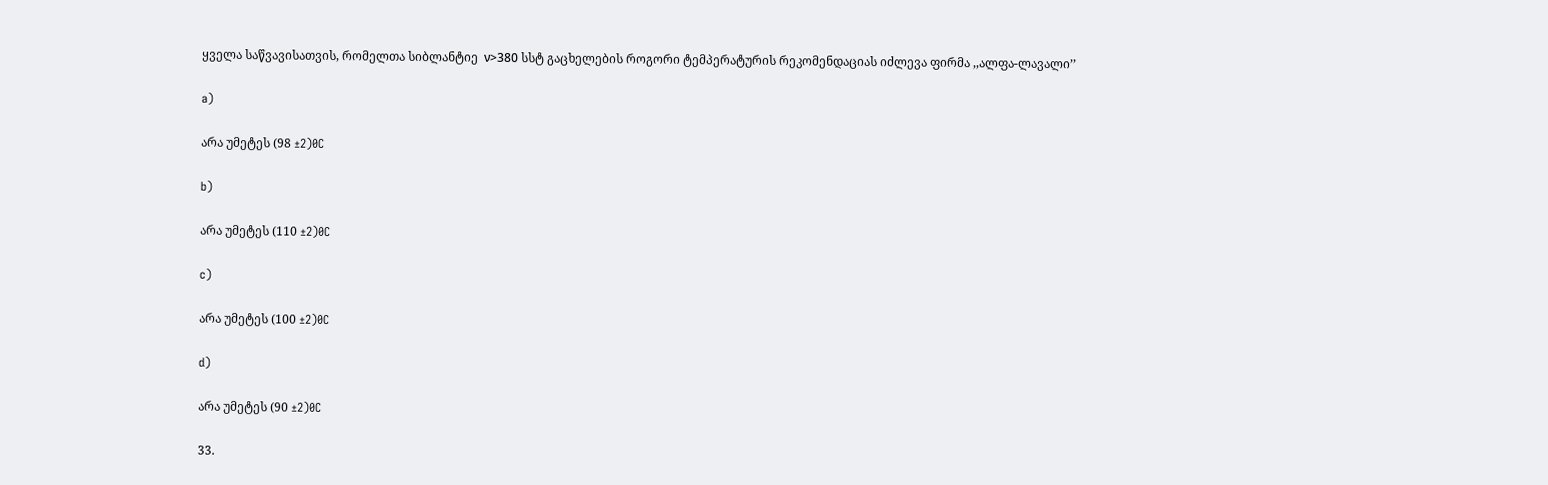ყველა საწვავისათვის, რომელთა სიბლანტიე  ν>380 სსტ გაცხელების როგორი ტემპერატურის რეკომენდაციას იძლევა ფირმა ,,ალფა-ლავალი’’

a)

არა უმეტეს (98 ±2)0C

b)

არა უმეტეს (110 ±2)0C

c)

არა უმეტეს (100 ±2)0C

d)

არა უმეტეს (90 ±2)0C

33.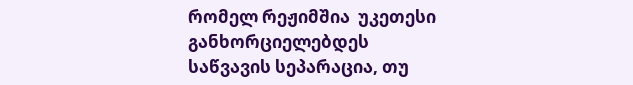რომელ რეჟიმშია  უკეთესი განხორციელებდეს საწვავის სეპარაცია, თუ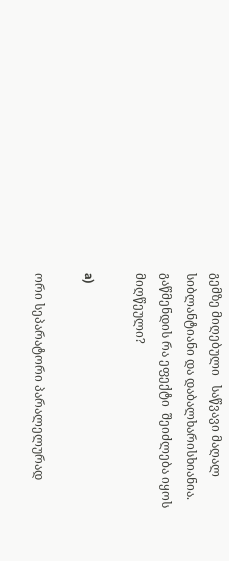გემზე მიღებული   საწვავი მაღალ სიბლანტიანი და დაბალხარისხიანია.  გაწმენდის რა ეფექტი  შეიძლება იყოს მიღწეული?

a)

ორი სეპარატორი პარალელურად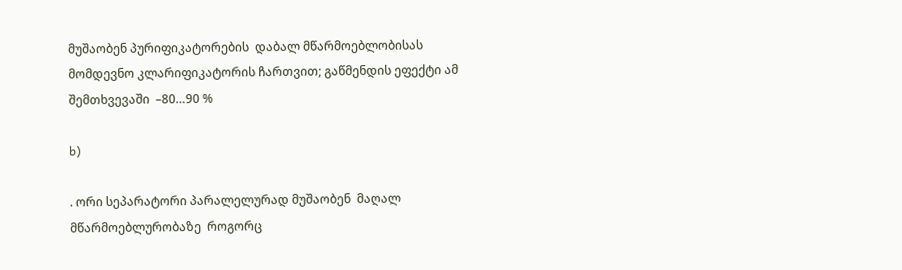მუშაობენ პურიფიკატორების  დაბალ მწარმოებლობისას   მომდევნო კლარიფიკატორის ჩართვით; გაწმენდის ეფექტი ამ  შემთხვევაში  –80…90 %

b)

. ორი სეპარატორი პარალელურად მუშაობენ  მაღალ  მწარმოებლურობაზე  როგორც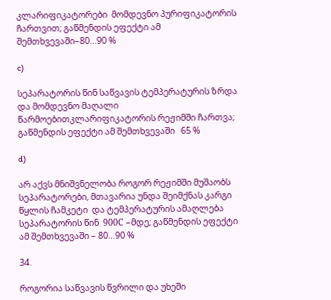კლარიფიკატორები  მომდევნო პურიფიკატორის ჩართვით; გაწმენდის ეფექტი ამ  შემთხვევაში–80…90 %

c)

სეპარატორის წინ საწვავის ტემპერატურის ზრდა  და მომდევნო მაღალი  წარმოებითკლარიფიკატორის რეჟიმში ჩართვა;  გაწმენდის ეფექტი ამ შემთხვევაში   65 %

d)

არ აქვს მნიშვნელობა როგორ რეჟიმში მუშაობს სეპარატორები, მთავარია უნდა შეიმქნას კარგი წყლის ჩამკეტი  და ტემპერატურის ამაღლება სეპარატორის წინ  900С –მდე; გაწმენდის ეფექტი ამ შემთხვევაში – 80…90 %

34.

როგორია საწვავის წვრილი და უხეში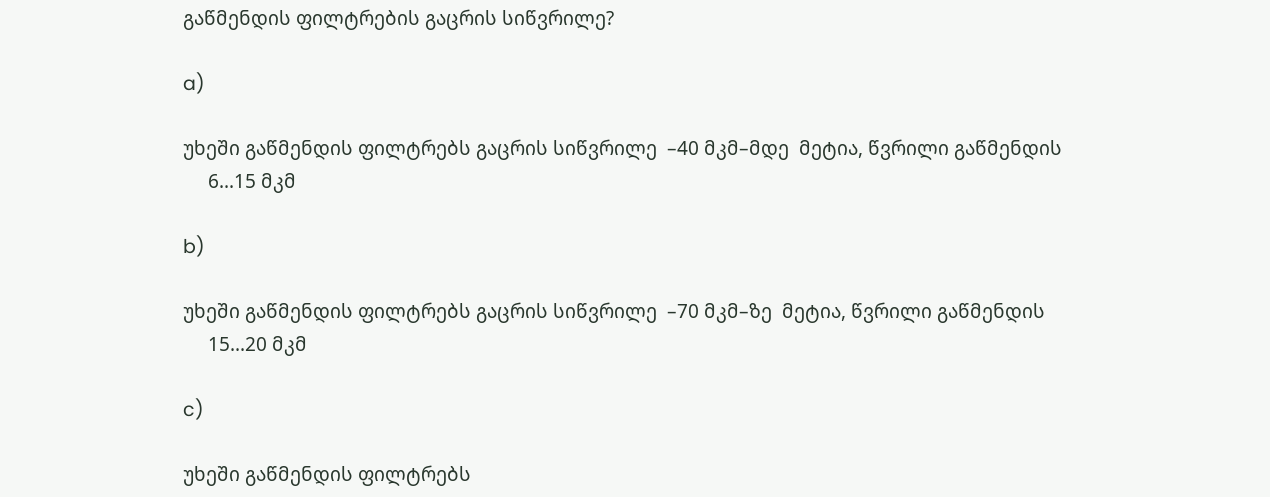გაწმენდის ფილტრების გაცრის სიწვრილე?

a)

უხეში გაწმენდის ფილტრებს გაცრის სიწვრილე  –40 მკმ–მდე  მეტია, წვრილი გაწმენდის
     6...15 მკმ

b)

უხეში გაწმენდის ფილტრებს გაცრის სიწვრილე  –70 მკმ–ზე  მეტია, წვრილი გაწმენდის
     15...20 მკმ

c)

უხეში გაწმენდის ფილტრებს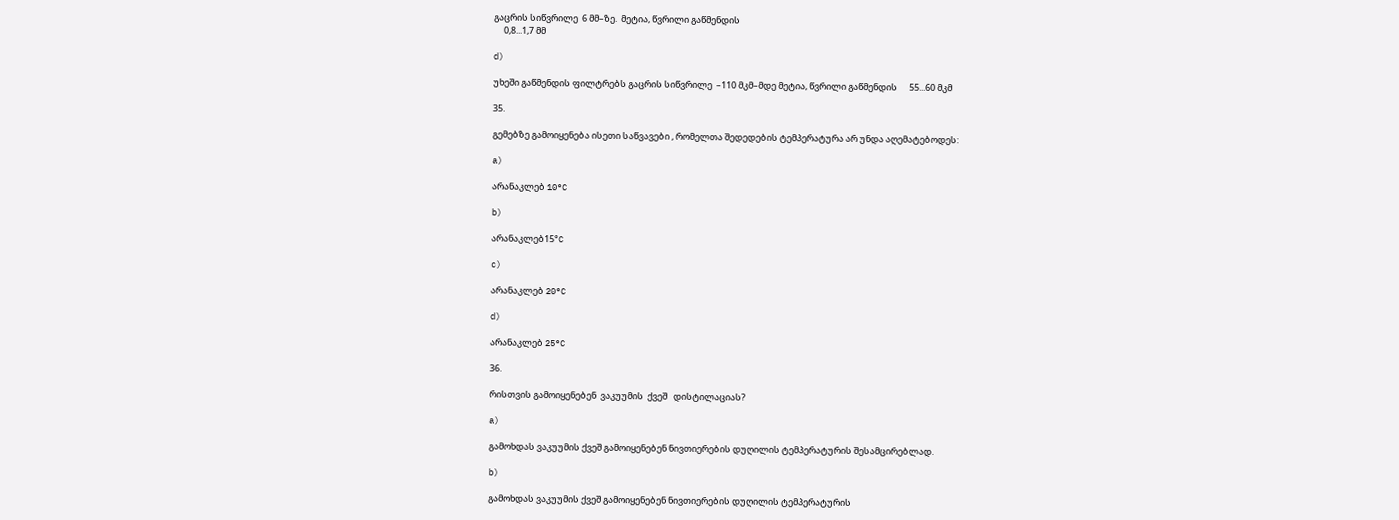გაცრის სიწვრილე  6 მმ–ზე.  მეტია, წვრილი გაწმენდის
     0,8...1,7 მმ

d)

უხეში გაწმენდის ფილტრებს გაცრის სიწვრილე  –110 მკმ–მდე მეტია, წვრილი გაწმენდის      55...60 მკმ

35.

გემებზე გამოიყენება ისეთი საწვავები , რომელთა შედედების ტემპერატურა არ უნდა აღემატებოდეს:

a)

არანაკლებ 10°C

b)

არანაკლებ15°C

c)

არანაკლებ 20°C

d)

არანაკლებ 25°C

36.

რისთვის გამოიყენებენ  ვაკუუმის  ქვეშ   დისტილაციას?

a)

გამოხდას ვაკუუმის ქვეშ გამოიყენებენ ნივთიერების დუღილის ტემპერატურის შესამცირებლად.

b)

გამოხდას ვაკუუმის ქვეშ გამოიყენებენ ნივთიერების დუღილის ტემპერატურის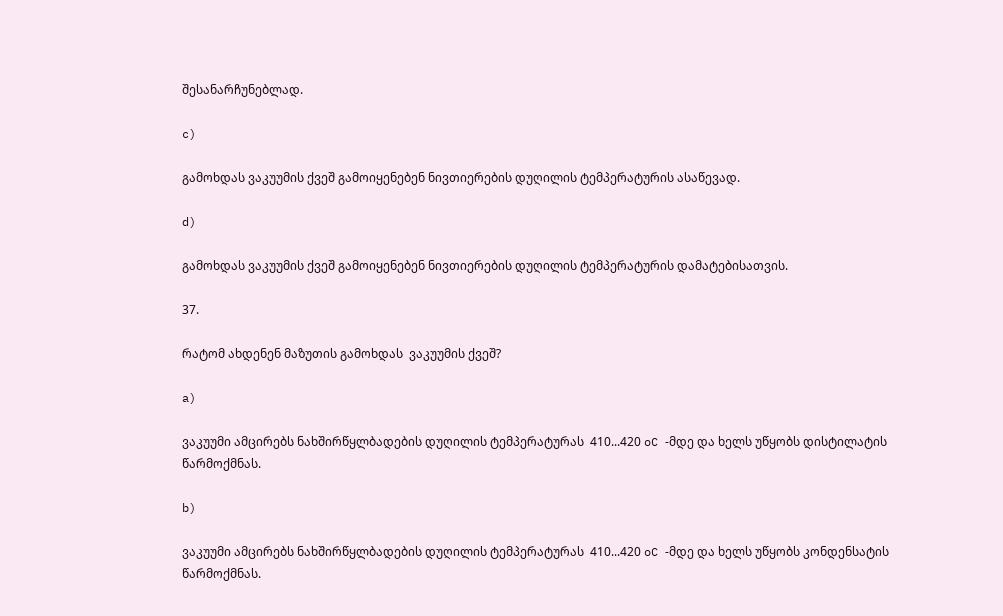შესანარჩუნებლად.

c)

გამოხდას ვაკუუმის ქვეშ გამოიყენებენ ნივთიერების დუღილის ტემპერატურის ასაწევად.

d)

გამოხდას ვაკუუმის ქვეშ გამოიყენებენ ნივთიერების დუღილის ტემპერატურის დამატებისათვის.

37.

რატომ ახდენენ მაზუთის გამოხდას  ვაკუუმის ქვეშ?

a)

ვაკუუმი ამცირებს ნახშირწყლბადების დუღილის ტემპერატურას  410...420 oC -მდე და ხელს უწყობს დისტილატის  წარმოქმნას.

b)

ვაკუუმი ამცირებს ნახშირწყლბადების დუღილის ტემპერატურას  410...420 oC -მდე და ხელს უწყობს კონდენსატის  წარმოქმნას.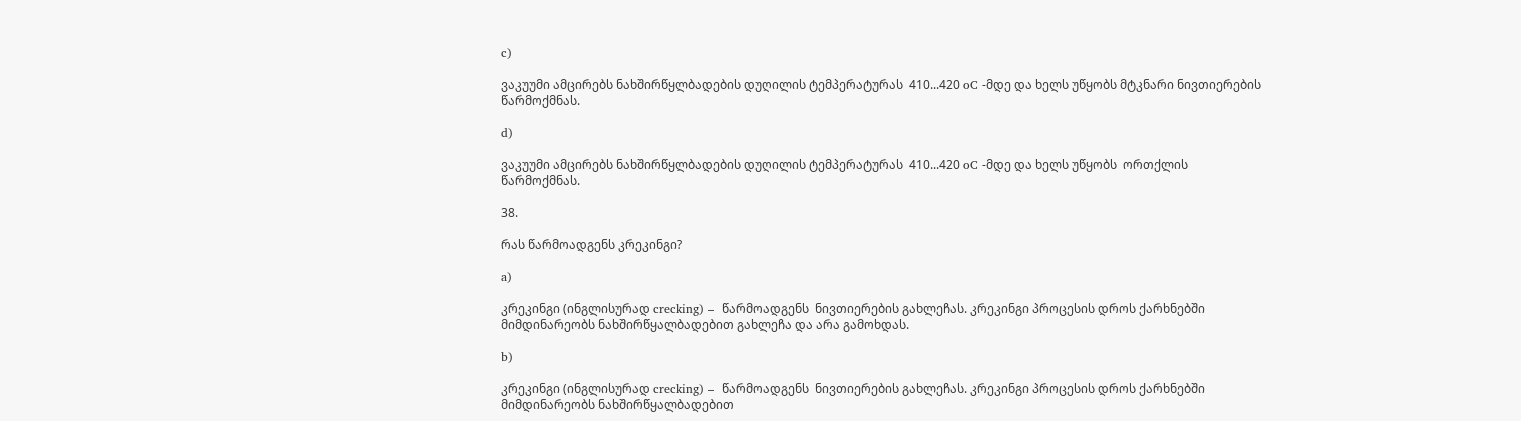c)

ვაკუუმი ამცირებს ნახშირწყლბადების დუღილის ტემპერატურას  410...420 oC -მდე და ხელს უწყობს მტკნარი ნივთიერების  წარმოქმნას.

d)

ვაკუუმი ამცირებს ნახშირწყლბადების დუღილის ტემპერატურას  410...420 oC -მდე და ხელს უწყობს  ორთქლის  წარმოქმნას.

38.

რას წარმოადგენს კრეკინგი?

a)

კრეკინგი (ინგლისურად crecking) –  წარმოადგენს  ნივთიერების გახლეჩას. კრეკინგი პროცესის დროს ქარხნებში  მიმდინარეობს ნახშირწყალბადებით გახლეჩა და არა გამოხდას.

b)

კრეკინგი (ინგლისურად crecking) –  წარმოადგენს  ნივთიერების გახლეჩას. კრეკინგი პროცესის დროს ქარხნებში  მიმდინარეობს ნახშირწყალბადებით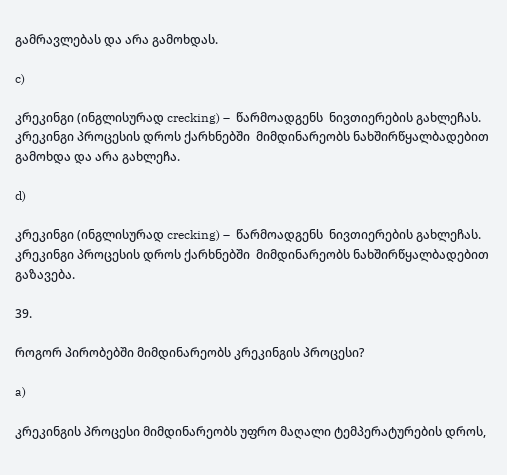გამრავლებას და არა გამოხდას.

c)

კრეკინგი (ინგლისურად crecking) –  წარმოადგენს  ნივთიერების გახლეჩას. კრეკინგი პროცესის დროს ქარხნებში  მიმდინარეობს ნახშირწყალბადებით გამოხდა და არა გახლეჩა.

d)

კრეკინგი (ინგლისურად crecking) –  წარმოადგენს  ნივთიერების გახლეჩას. კრეკინგი პროცესის დროს ქარხნებში  მიმდინარეობს ნახშირწყალბადებით გაზავება.

39.

როგორ პირობებში მიმდინარეობს კრეკინგის პროცესი?

a)

კრეკინგის პროცესი მიმდინარეობს უფრო მაღალი ტემპერატურების დროს,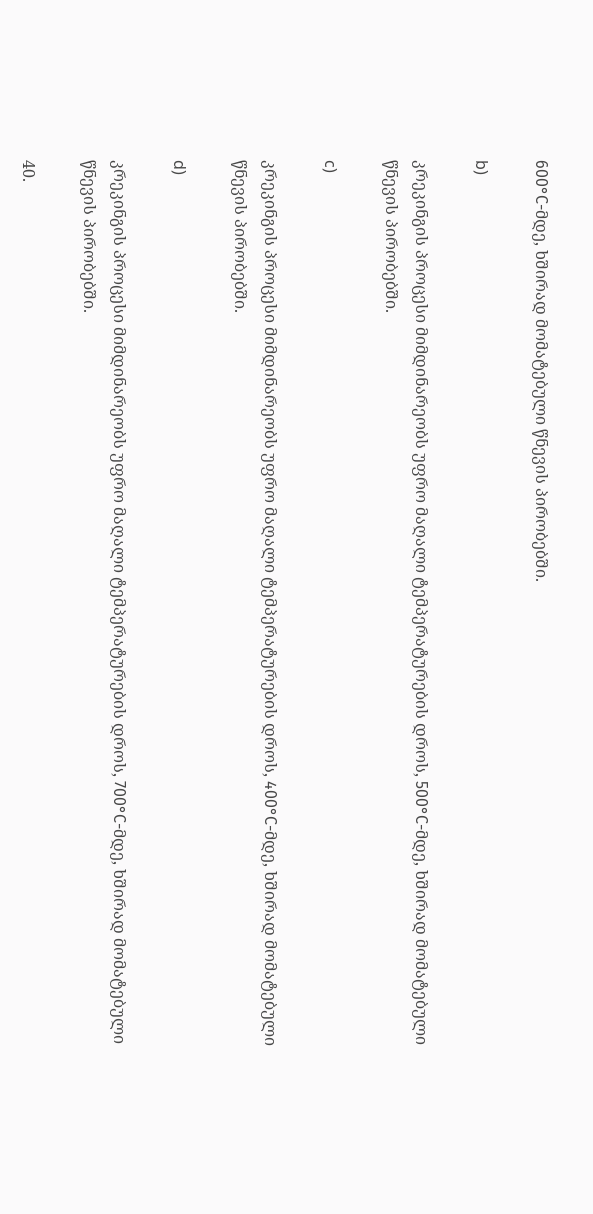600°С-მდე, ხშირად მომატებული წნევის პირობებში.

b)

კრეკინგის პროცესი მიმდინარეობს უფრო მაღალი ტემპერატურების დროს, 500°С-მდე, ხშირად მომატებული წნევის პირობებში.

c)

კრეკინგის პროცესი მიმდინარეობს უფრო მაღალი ტემპერატურების დროს, 400°С-მდე, ხშირად მომატებული წნევის პირობებში.

d)

კრეკინგის პროცესი მიმდინარეობს უფრო მაღალი ტემპერატურების დროს, 700°С-მდე, ხშირად მომატებული წნევის პირობებში.

40.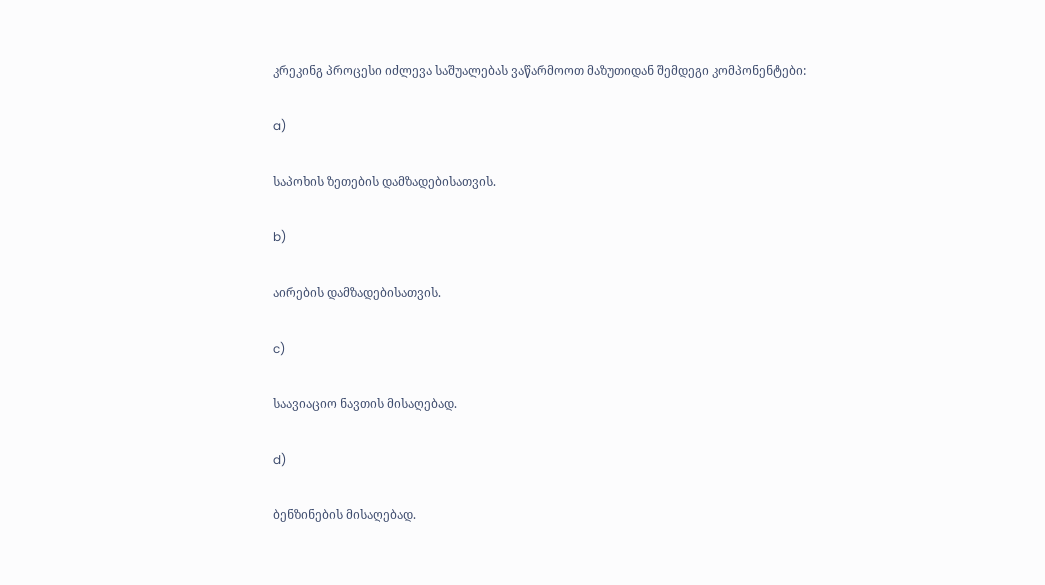კრეკინგ პროცესი იძლევა საშუალებას ვაწარმოოთ მაზუთიდან შემდეგი კომპონენტები:

a)

საპოხის ზეთების დამზადებისათვის.

b)

აირების დამზადებისათვის.

c)

საავიაციო ნავთის მისაღებად.

d)

ბენზინების მისაღებად.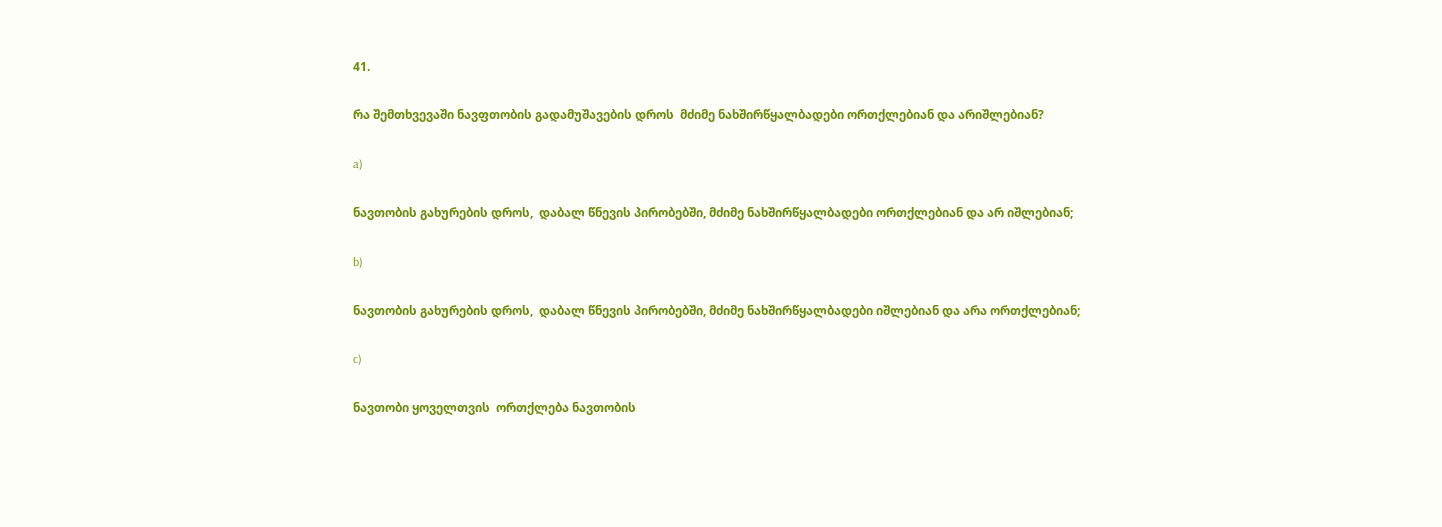41.

რა შემთხვევაში ნავფთობის გადამუშავების დროს  მძიმე ნახშირწყალბადები ორთქლებიან და არიშლებიან?

a)

ნავთობის გახურების დროს,  დაბალ წნევის პირობებში, მძიმე ნახშირწყალბადები ორთქლებიან და არ იშლებიან;

b)

ნავთობის გახურების დროს,  დაბალ წნევის პირობებში, მძიმე ნახშირწყალბადები იშლებიან და არა ორთქლებიან;

c)

ნავთობი ყოველთვის  ორთქლება ნავთობის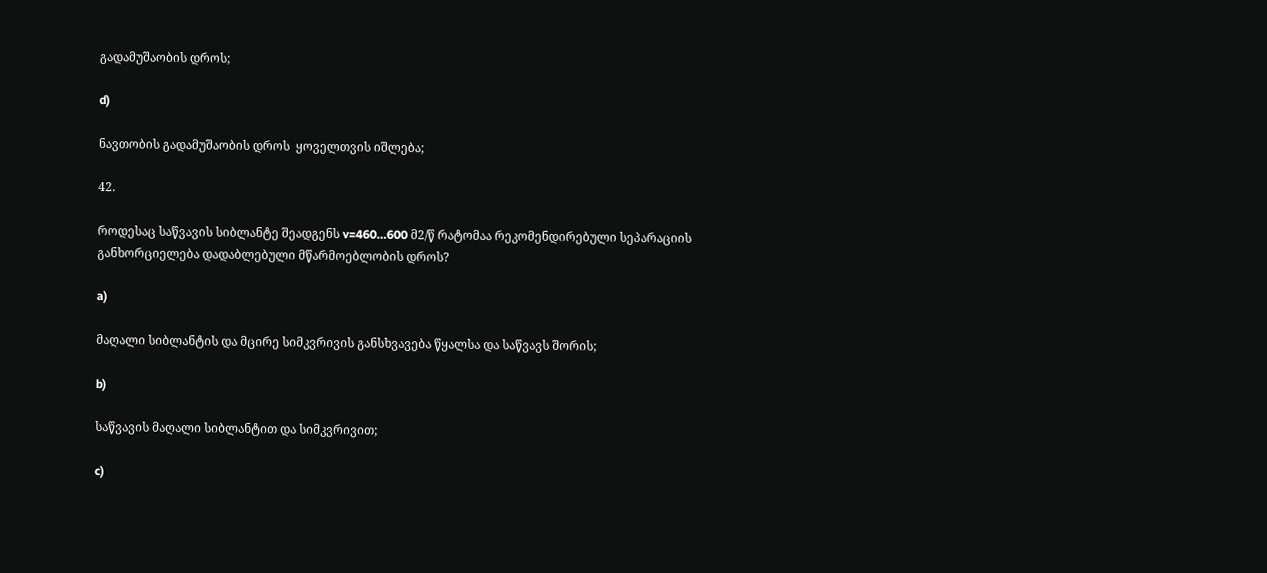გადამუშაობის დროს;

d)

ნავთობის გადამუშაობის დროს  ყოველთვის იშლება;

42.

როდესაც საწვავის სიბლანტე შეადგენს v=460…600 მ2/წ რატომაა რეკომენდირებული სეპარაციის განხორციელება დადაბლებული მწარმოებლობის დროს?

a)

მაღალი სიბლანტის და მცირე სიმკვრივის განსხვავება წყალსა და საწვავს შორის;

b)

საწვავის მაღალი სიბლანტით და სიმკვრივით;

c)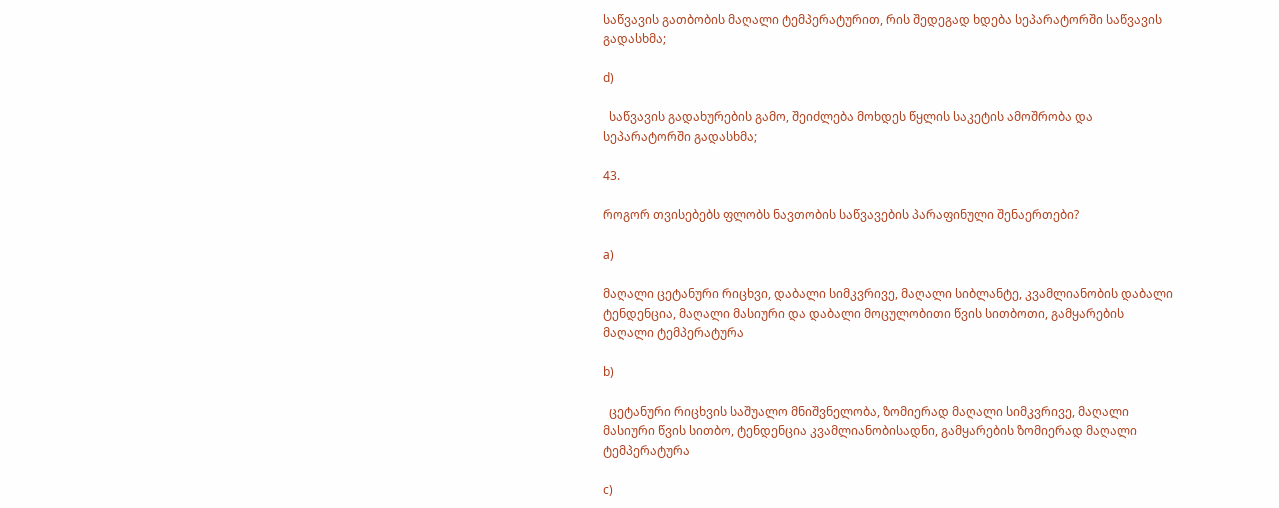საწვავის გათბობის მაღალი ტემპერატურით, რის შედეგად ხდება სეპარატორში საწვავის გადასხმა;

d)

  საწვავის გადახურების გამო, შეიძლება მოხდეს წყლის საკეტის ამოშრობა და სეპარატორში გადასხმა;

43.

როგორ თვისებებს ფლობს ნავთობის საწვავების პარაფინული შენაერთები?

a)

მაღალი ცეტანური რიცხვი, დაბალი სიმკვრივე, მაღალი სიბლანტე, კვამლიანობის დაბალი ტენდენცია, მაღალი მასიური და დაბალი მოცულობითი წვის სითბოთი, გამყარების  მაღალი ტემპერატურა

b)

  ცეტანური რიცხვის საშუალო მნიშვნელობა, ზომიერად მაღალი სიმკვრივე, მაღალი მასიური წვის სითბო, ტენდენცია კვამლიანობისადნი, გამყარების ზომიერად მაღალი ტემპერატურა

c)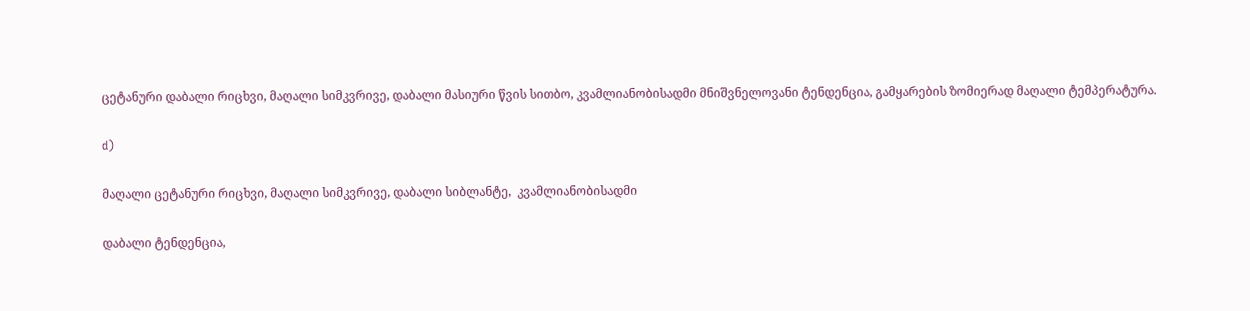ცეტანური დაბალი რიცხვი, მაღალი სიმკვრივე, დაბალი მასიური წვის სითბო, კვამლიანობისადმი მნიშვნელოვანი ტენდენცია, გამყარების ზომიერად მაღალი ტემპერატურა.

d)

მაღალი ცეტანური რიცხვი, მაღალი სიმკვრივე, დაბალი სიბლანტე,  კვამლიანობისადმი

დაბალი ტენდენცია,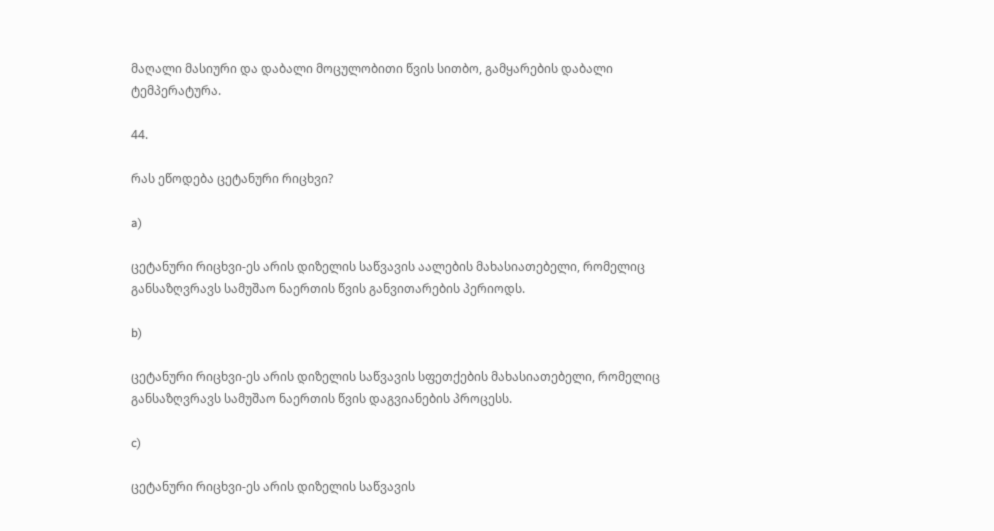მაღალი მასიური და დაბალი მოცულობითი წვის სითბო, გამყარების დაბალი ტემპერატურა.

44.

რას ეწოდება ცეტანური რიცხვი?

a)

ცეტანური რიცხვი-ეს არის დიზელის საწვავის აალების მახასიათებელი, რომელიც განსაზღვრავს სამუშაო ნაერთის წვის განვითარების პერიოდს.

b)

ცეტანური რიცხვი-ეს არის დიზელის საწვავის სფეთქების მახასიათებელი, რომელიც განსაზღვრავს სამუშაო ნაერთის წვის დაგვიანების პროცესს.

c)

ცეტანური რიცხვი-ეს არის დიზელის საწვავის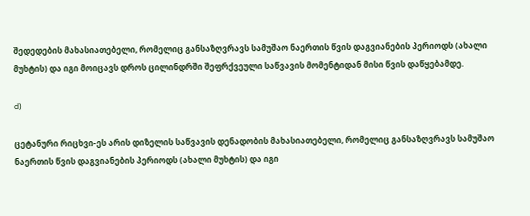შედედების მახასიათებელი, რომელიც განსაზღვრავს სამუშაო ნაერთის წვის დაგვიანების პერიოდს (ახალი მუხტის) და იგი მოიცავს დროს ცილინდრში შეფრქვეული საწვავის მომენტიდან მისი წვის დაწყებამდე.

d)

ცეტანური რიცხვი-ეს არის დიზელის საწვავის დენადობის მახასიათებელი, რომელიც განსაზღვრავს სამუშაო ნაერთის წვის დაგვიანების პერიოდს (ახალი მუხტის) და იგი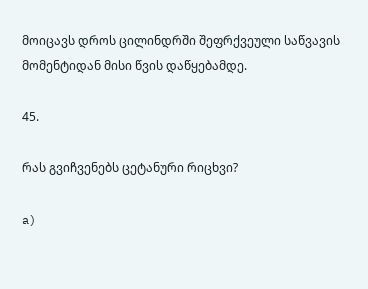მოიცავს დროს ცილინდრში შეფრქვეული საწვავის მომენტიდან მისი წვის დაწყებამდე.

45.

რას გვიჩვენებს ცეტანური რიცხვი?

a)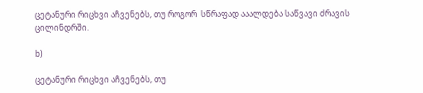ცეტანური რიცხვი აჩვენებს, თუ როგორ  სწრაფად ააალდება საწვავი ძრავის   ცილინდრში.

b)

ცეტანური რიცხვი აჩვენებს, თუ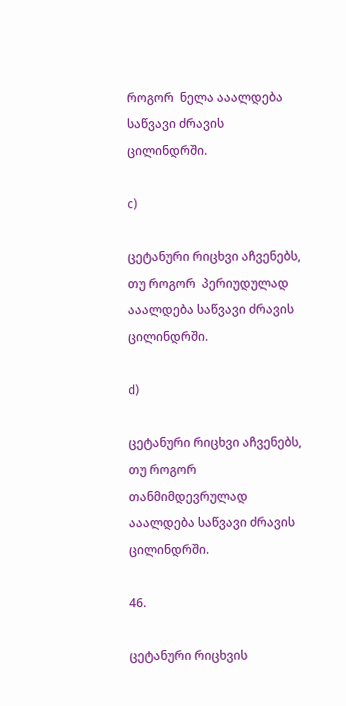როგორ  ნელა ააალდება საწვავი ძრავის   ცილინდრში.

c)

ცეტანური რიცხვი აჩვენებს, თუ როგორ  პერიუდულად ააალდება საწვავი ძრავის   ცილინდრში.

d)

ცეტანური რიცხვი აჩვენებს, თუ როგორ  თანმიმდევრულად ააალდება საწვავი ძრავის   ცილინდრში.

46.

ცეტანური რიცხვის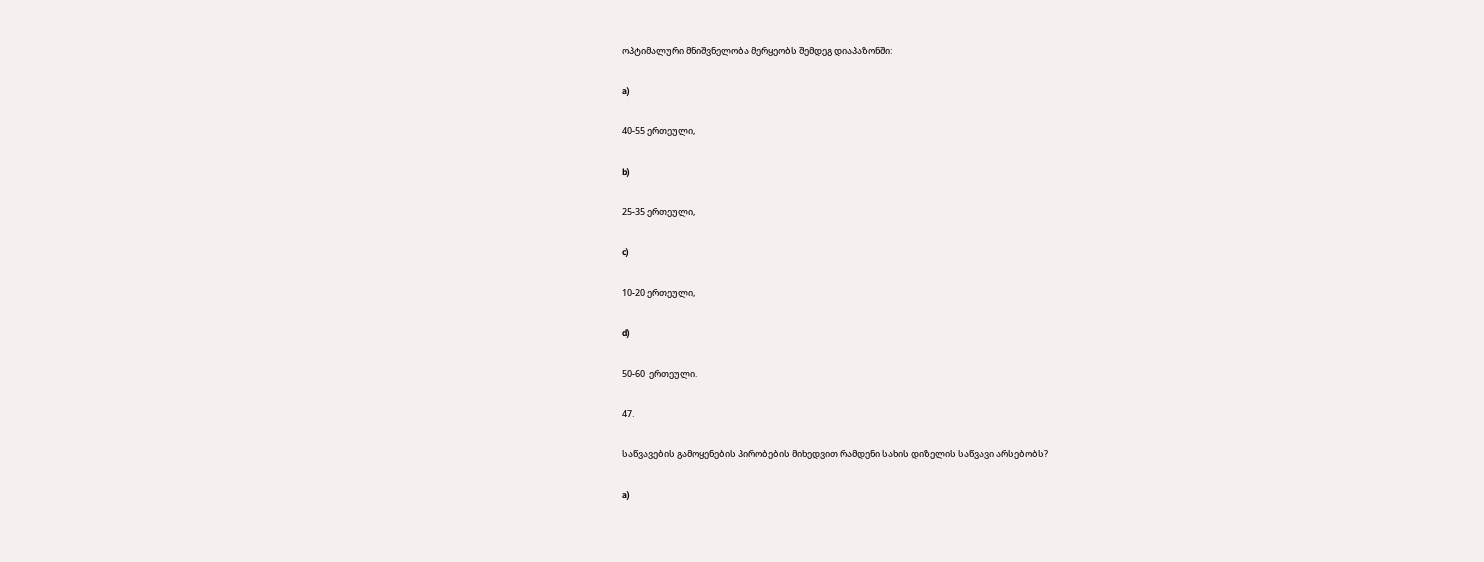ოპტიმალური მნიშვნელობა მერყეობს შემდეგ დიაპაზონში:

a)

40-55 ერთეული,

b)

25-35 ერთეული,

c)

10-20 ერთეული,

d)

50-60  ერთეული.

47.

საწვავების გამოყენების პირობების მიხედვით რამდენი სახის დიზელის საწვავი არსებობს?

a)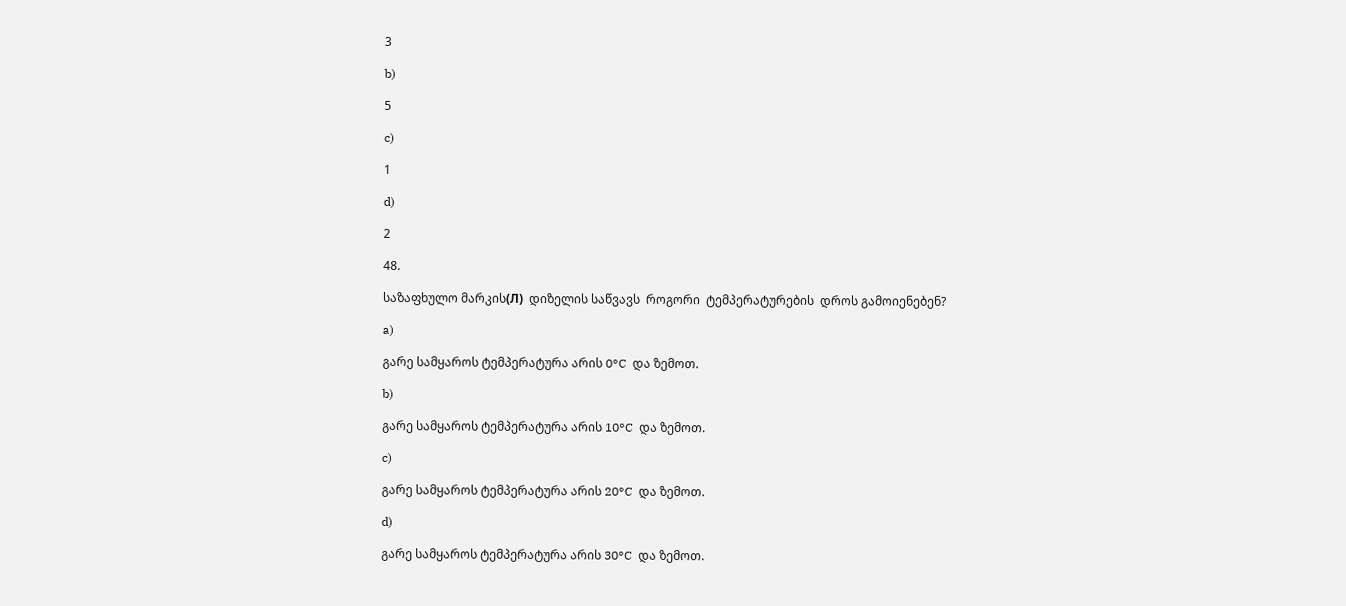3

b)

5

c)

1

d)

2

48.

საზაფხულო მარკის(Л)  დიზელის საწვავს  როგორი  ტემპერატურების  დროს გამოიენებენ?

a)

გარე სამყაროს ტემპერატურა არის 0°C  და ზემოთ.

b)

გარე სამყაროს ტემპერატურა არის 10°C  და ზემოთ.

c)

გარე სამყაროს ტემპერატურა არის 20°C  და ზემოთ.

d)

გარე სამყაროს ტემპერატურა არის 30°C  და ზემოთ.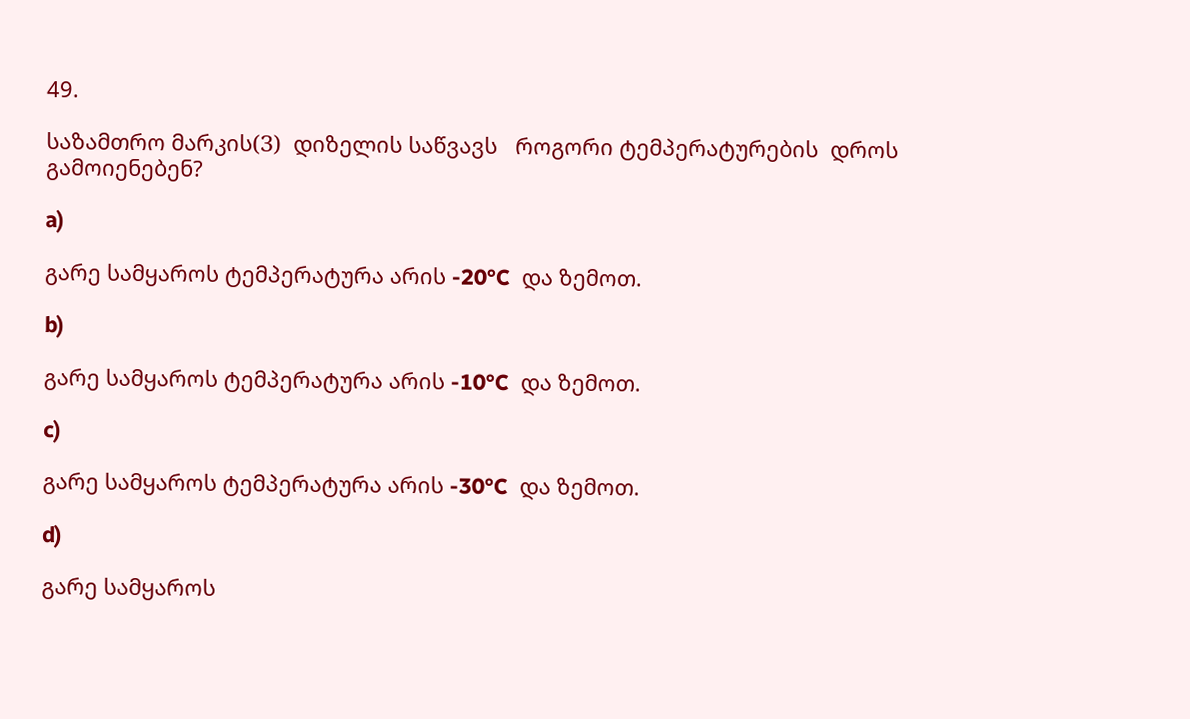49.

საზამთრო მარკის(З)  დიზელის საწვავს   როგორი ტემპერატურების  დროს გამოიენებენ?

a)

გარე სამყაროს ტემპერატურა არის -20°C  და ზემოთ.

b)

გარე სამყაროს ტემპერატურა არის -10°C  და ზემოთ.

c)

გარე სამყაროს ტემპერატურა არის -30°C  და ზემოთ.

d)

გარე სამყაროს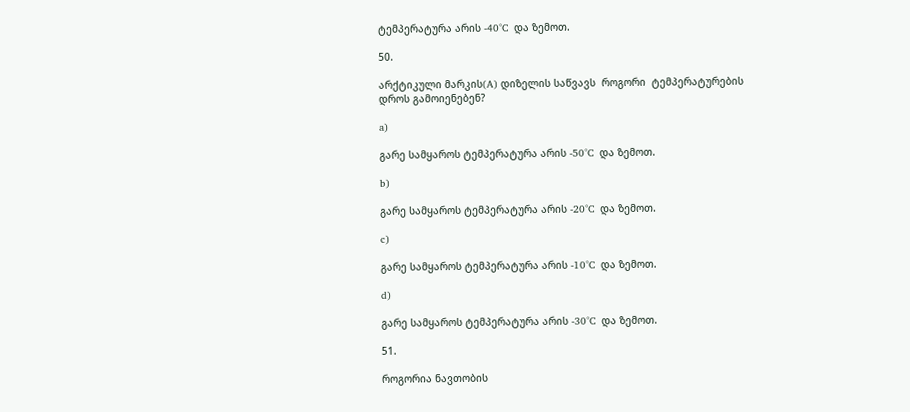ტემპერატურა არის -40°C  და ზემოთ.

50.

არქტიკული მარკის(A) დიზელის საწვავს  როგორი  ტემპერატურების  დროს გამოიენებენ?

a)

გარე სამყაროს ტემპერატურა არის -50°C  და ზემოთ.

b)

გარე სამყაროს ტემპერატურა არის -20°C  და ზემოთ.

c)

გარე სამყაროს ტემპერატურა არის -10°C  და ზემოთ.

d)

გარე სამყაროს ტემპერატურა არის -30°C  და ზემოთ.

51.

როგორია ნავთობის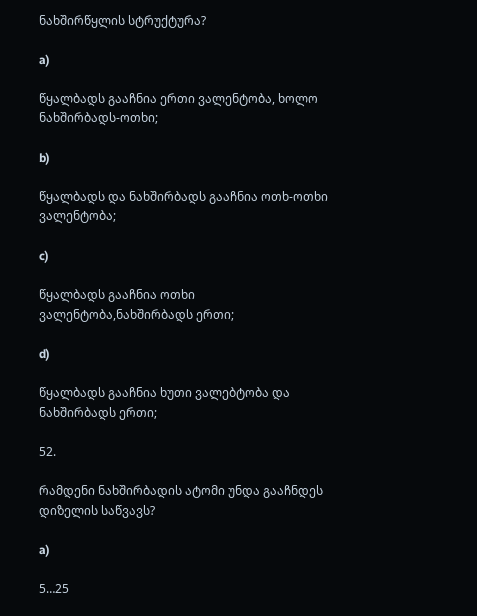ნახშირწყლის სტრუქტურა?

a)

წყალბადს გააჩნია ერთი ვალენტობა, ხოლო ნახშირბადს-ოთხი;

b)

წყალბადს და ნახშირბადს გააჩნია ოთხ-ოთხი ვალენტობა;

c)

წყალბადს გააჩნია ოთხი ვალენტობა,ნახშირბადს ერთი;

d)

წყალბადს გააჩნია ხუთი ვალებტობა და ნახშირბადს ერთი;

52.

რამდენი ნახშირბადის ატომი უნდა გააჩნდეს დიზელის საწვავს?

a)

5…25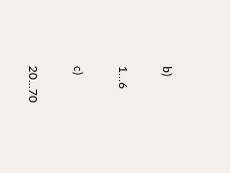b)

1…6

c)

20…70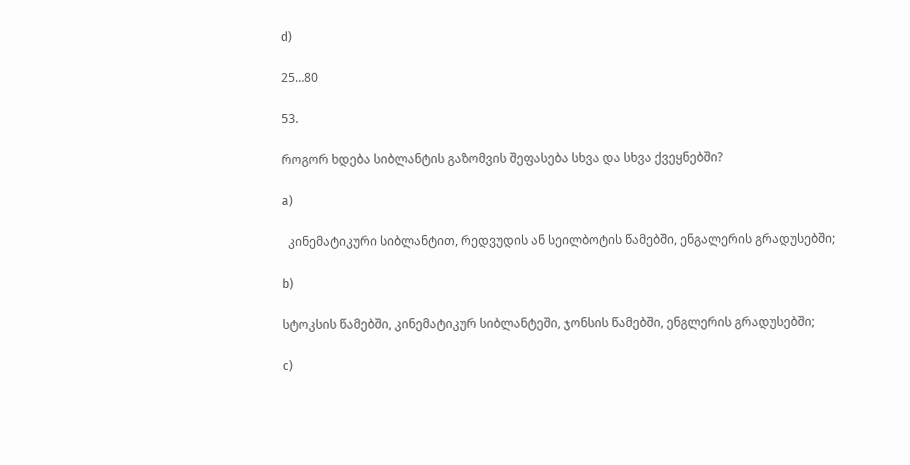d)

25…80

53.

როგორ ხდება სიბლანტის გაზომვის შეფასება სხვა და სხვა ქვეყნებში?

a)

  კინემატიკური სიბლანტით, რედვუდის ან სეილბოტის წამებში, ენგალერის გრადუსებში;

b)

სტოკსის წამებში, კინემატიკურ სიბლანტეში, ჯონსის წამებში, ენგლერის გრადუსებში;

c)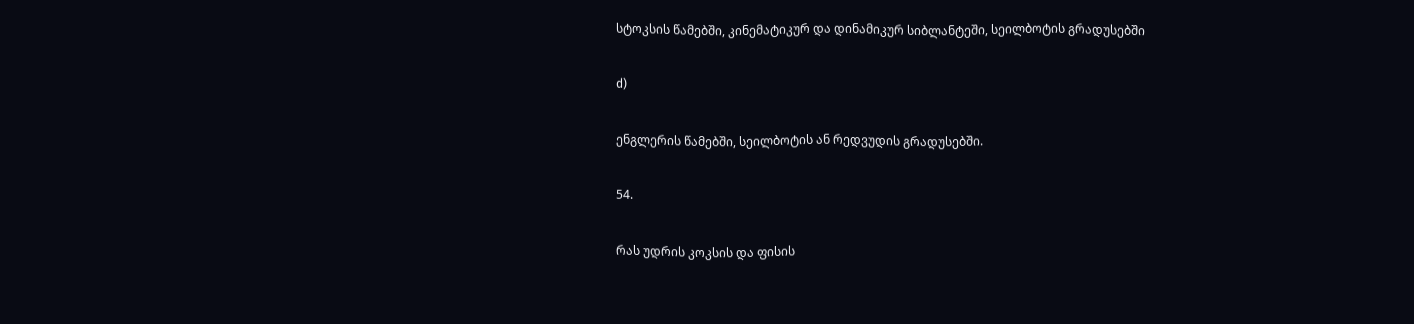სტოკსის წამებში, კინემატიკურ და დინამიკურ სიბლანტეში, სეილბოტის გრადუსებში

d)

ენგლერის წამებში, სეილბოტის ან რედვუდის გრადუსებში.

54.

რას უდრის კოკსის და ფისის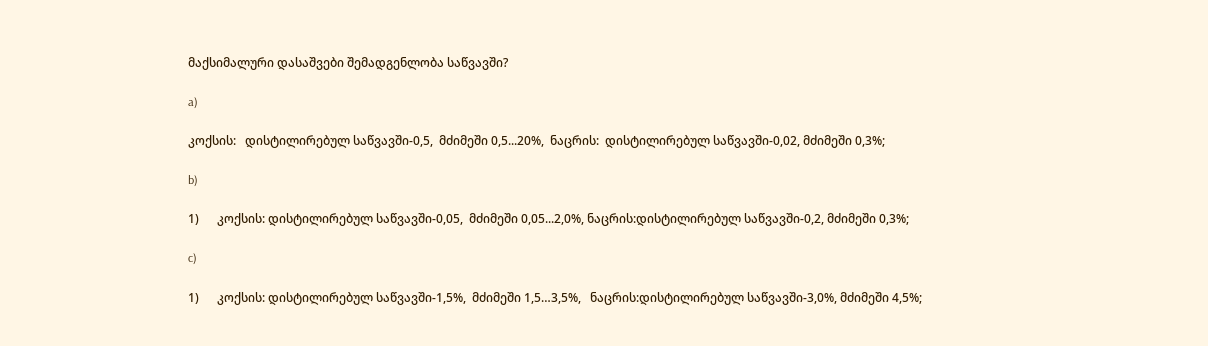მაქსიმალური დასაშვები შემადგენლობა საწვავში?

a)

კოქსის:   დისტილირებულ საწვავში-0,5,  მძიმეში 0,5...20%,  ნაცრის:  დისტილირებულ საწვავში-0,02, მძიმეში 0,3%;

b)

1)      კოქსის: დისტილირებულ საწვავში-0,05,  მძიმეში 0,05...2,0%, ნაცრის:დისტილირებულ საწვავში-0,2, მძიმეში 0,3%;

c)

1)      კოქსის: დისტილირებულ საწვავში-1,5%,  მძიმეში 1,5…3,5%,   ნაცრის:დისტილირებულ საწვავში-3,0%, მძიმეში 4,5%;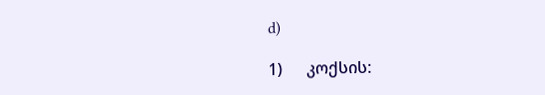d)

1)      კოქსის: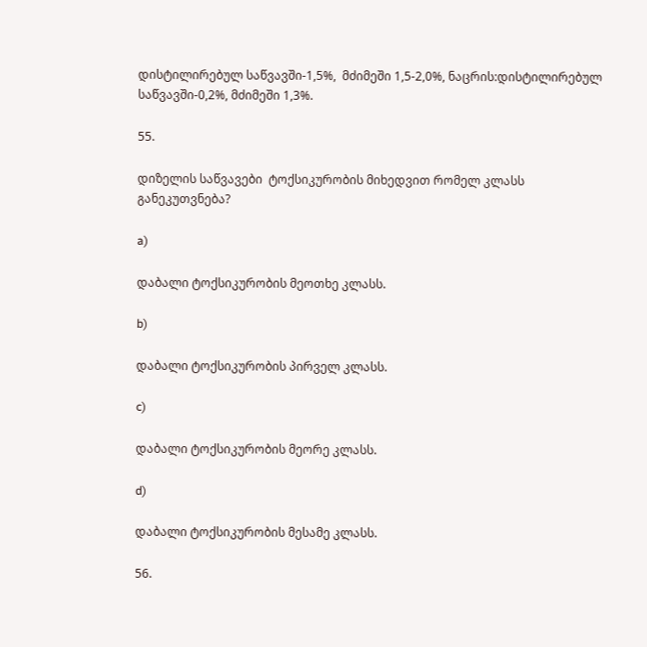დისტილირებულ საწვავში-1,5%,  მძიმეში 1,5-2,0%, ნაცრის:დისტილირებულ საწვავში-0,2%, მძიმეში 1,3%.

55.

დიზელის საწვავები  ტოქსიკურობის მიხედვით რომელ კლასს განეკუთვნება?

a)

დაბალი ტოქსიკურობის მეოთხე კლასს.

b)

დაბალი ტოქსიკურობის პირველ კლასს.

c)

დაბალი ტოქსიკურობის მეორე კლასს.

d)

დაბალი ტოქსიკურობის მესამე კლასს.

56.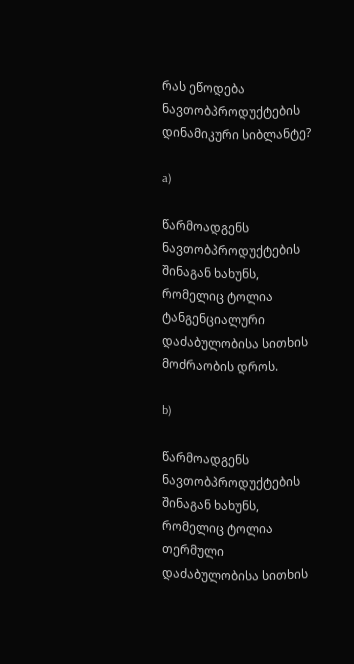რას ეწოდება ნავთობპროდუქტების დინამიკური სიბლანტე?

a)

წარმოადგენს ნავთობპროდუქტების შინაგან ხახუნს, რომელიც ტოლია ტანგენციალური დაძაბულობისა სითხის მოძრაობის დროს.

b)

წარმოადგენს ნავთობპროდუქტების შინაგან ხახუნს, რომელიც ტოლია თერმული დაძაბულობისა სითხის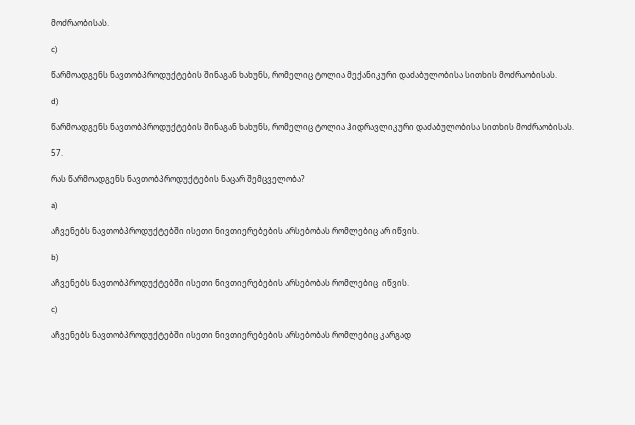მოძრაობისას.

c)

წარმოადგენს ნავთობპროდუქტების შინაგან ხახუნს, რომელიც ტოლია მექანიკური დაძაბულობისა სითხის მოძრაობისას.

d)

წარმოადგენს ნავთობპროდუქტების შინაგან ხახუნს, რომელიც ტოლია ჰიდრავლიკური დაძაბულობისა სითხის მოძრაობისას.

57.

რას წარმოადგენს ნავთობპროდუქტების ნაცარ შემცველობა?

a)

აჩვენებს ნავთობპროდუქტებში ისეთი ნივთიერებების არსებობას რომლებიც არ იწვის.

b)

აჩვენებს ნავთობპროდუქტებში ისეთი ნივთიერებების არსებობას რომლებიც  იწვის.

c)

აჩვენებს ნავთობპროდუქტებში ისეთი ნივთიერებების არსებობას რომლებიც კარგად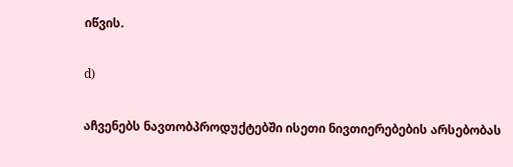იწვის.

d)

აჩვენებს ნავთობპროდუქტებში ისეთი ნივთიერებების არსებობას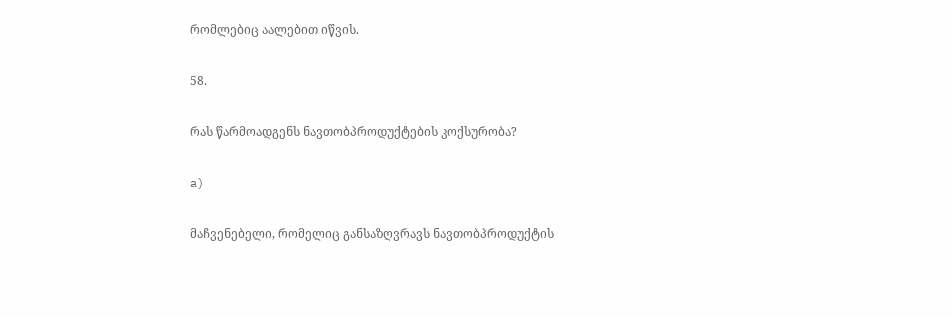რომლებიც აალებით იწვის.

58.

რას წარმოადგენს ნავთობპროდუქტების კოქსურობა?

a)

მაჩვენებელი, რომელიც განსაზღვრავს ნავთობპროდუქტის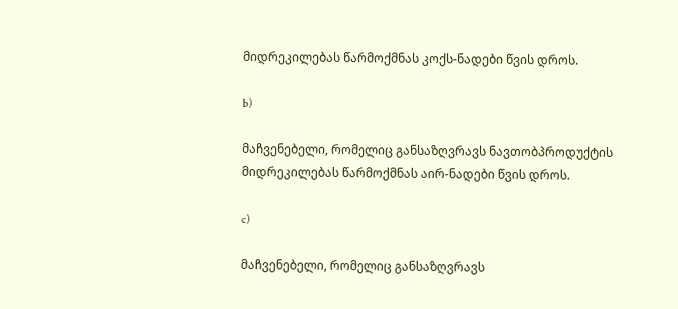მიდრეკილებას წარმოქმნას კოქს-ნადები წვის დროს.

b)

მაჩვენებელი, რომელიც განსაზღვრავს ნავთობპროდუქტის მიდრეკილებას წარმოქმნას აირ-ნადები წვის დროს.

c)

მაჩვენებელი, რომელიც განსაზღვრავს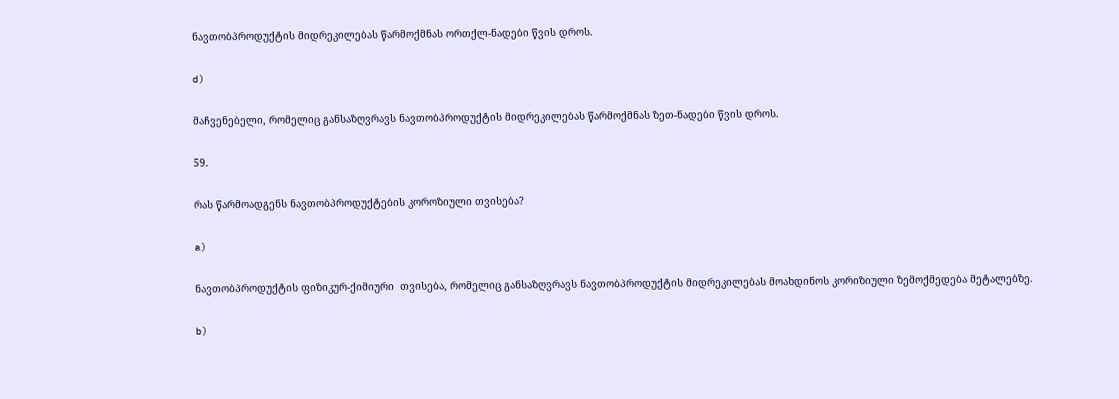ნავთობპროდუქტის მიდრეკილებას წარმოქმნას ორთქლ-ნადები წვის დროს.

d)

მაჩვენებელი, რომელიც განსაზღვრავს ნავთობპროდუქტის მიდრეკილებას წარმოქმნას ზეთ-ნადები წვის დროს.

59.

რას წარმოადგენს ნავთობპროდუქტების კოროზიული თვისება?

a)

ნავთობპროდუქტის ფიზიკურ-ქიმიური  თვისება, რომელიც განსაზღვრავს ნავთობპროდუქტის მიდრეკილებას მოახდინოს კორიზიული ზემოქმედება მეტალებზე.

b)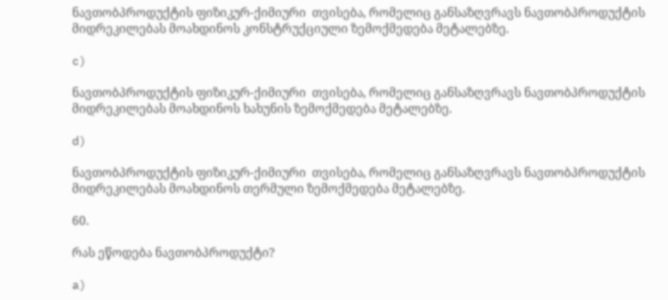ნავთობპროდუქტის ფიზიკურ-ქიმიური  თვისება, რომელიც განსაზღვრავს ნავთობპროდუქტის მიდრეკილებას მოახდინოს კონსტრუქციული ზემოქმედება მეტალებზე.

c)

ნავთობპროდუქტის ფიზიკურ-ქიმიური  თვისება, რომელიც განსაზღვრავს ნავთობპროდუქტის მიდრეკილებას მოახდინოს ხახუნის ზემოქმედება მეტალებზე.

d)

ნავთობპროდუქტის ფიზიკურ-ქიმიური  თვისება, რომელიც განსაზღვრავს ნავთობპროდუქტის მიდრეკილებას მოახდინოს თერმული ზემოქმედება მეტალებზე.

60.

რას ეწოდება ნავთობპროდუქტი?

a)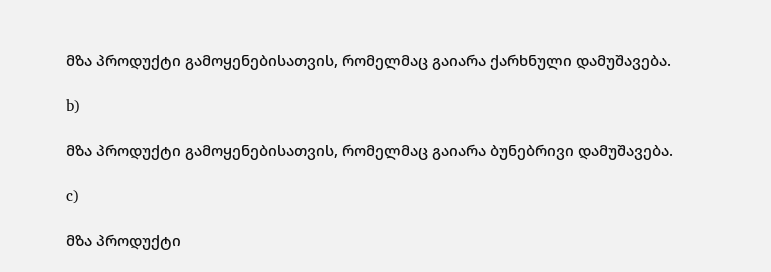მზა პროდუქტი გამოყენებისათვის, რომელმაც გაიარა ქარხნული დამუშავება.

b)

მზა პროდუქტი გამოყენებისათვის, რომელმაც გაიარა ბუნებრივი დამუშავება.

c)

მზა პროდუქტი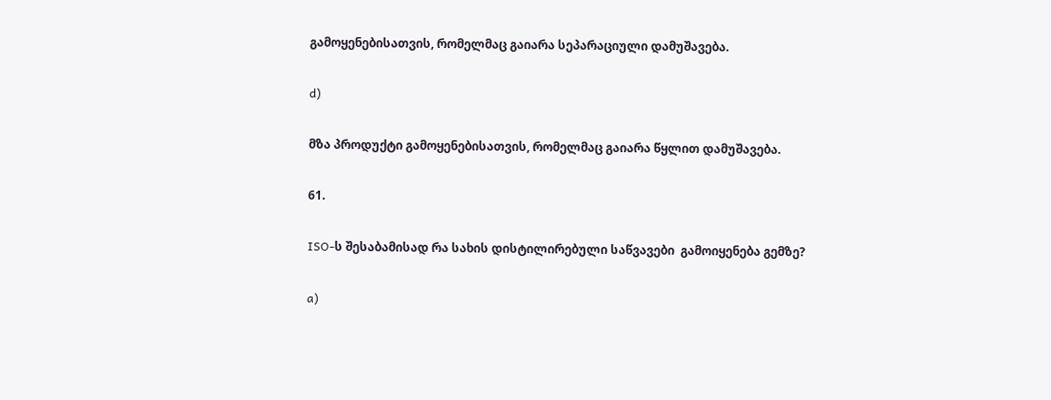გამოყენებისათვის, რომელმაც გაიარა სეპარაციული დამუშავება.

d)

მზა პროდუქტი გამოყენებისათვის, რომელმაც გაიარა წყლით დამუშავება.

61.

ISO-ს შესაბამისად რა სახის დისტილირებული საწვავები  გამოიყენება გემზე?

a)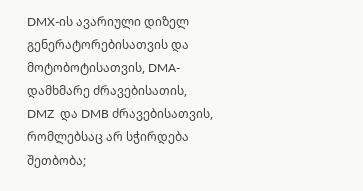DMX-ის ავარიული დიზელ გენერატორებისათვის და მოტობოტისათვის, DMA-დამხმარე ძრავებისათის, DMZ  და DMB ძრავებისათვის, რომლებსაც არ სჭირდება შეთბობა;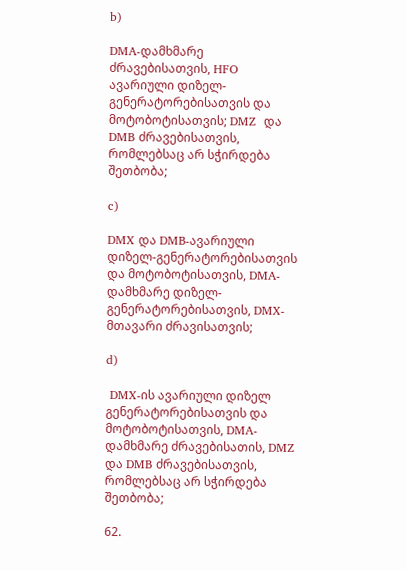b)

DMA-დამხმარე ძრავებისათვის, HFO ავარიული დიზელ-გენერატორებისათვის და მოტობოტისათვის; DMZ  და DMB ძრავებისათვის, რომლებსაც არ სჭირდება შეთბობა;

c)

DMX და DMB-ავარიული დიზელ-გენერატორებისათვის და მოტობოტისათვის, DMA-დამხმარე დიზელ-გენერატორებისათვის, DMX- მთავარი ძრავისათვის;

d)

 DMX-ის ავარიული დიზელ გენერატორებისათვის და მოტობოტისათვის, DMA-დამხმარე ძრავებისათის, DMZ  და DMB ძრავებისათვის, რომლებსაც არ სჭირდება შეთბობა;

62.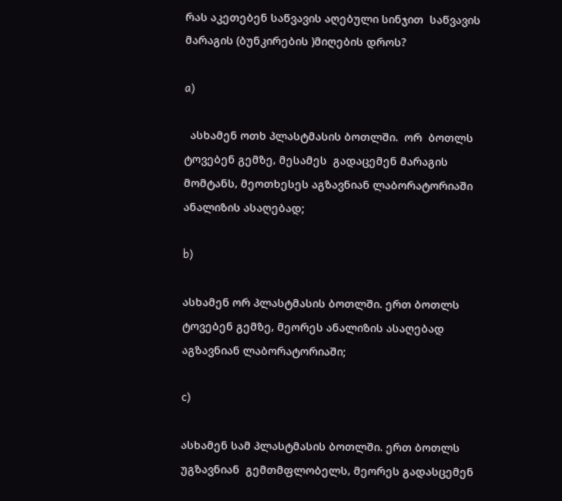რას აკეთებენ საწვავის აღებული სინჯით  საწვავის მარაგის (ბუნკირების )მიღების დროს?

a)

  ასხამენ ოთხ პლასტმასის ბოთლში.  ორ  ბოთლს ტოვებენ გემზე, მესამეს  გადაცემენ მარაგის მომტანს, მეოთხესეს აგზავნიან ლაბორატორიაში ანალიზის ასაღებად;

b)

ასხამენ ორ პლასტმასის ბოთლში. ერთ ბოთლს ტოვებენ გემზე, მეორეს ანალიზის ასაღებად აგზავნიან ლაბორატორიაში;

c)

ასხამენ სამ პლასტმასის ბოთლში. ერთ ბოთლს უგზავნიან  გემთმფლობელს, მეორეს გადასცემენ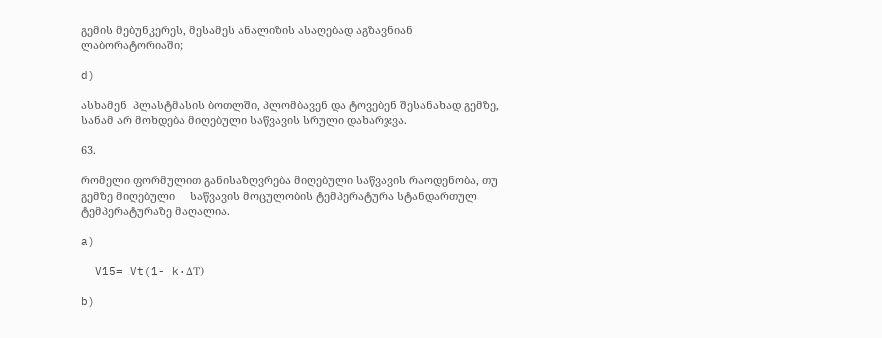გემის მებუნკერეს, მესამეს ანალიზის ასაღებად აგზავნიან ლაბორატორიაში;

d)

ასხამენ  პლასტმასის ბოთლში, პლომბავენ და ტოვებენ შესანახად გემზე, სანამ არ მოხდება მიღებული საწვავის სრული დახარჯვა.

63.

რომელი ფორმულით განისაზღვრება მიღებული საწვავის რაოდენობა, თუ გემზე მიღებული     საწვავის მოცულობის ტემპერატურა სტანდართულ ტემპერატურაზე მაღალია.

a)

  V15= Vt(1- k·ΔT)

b)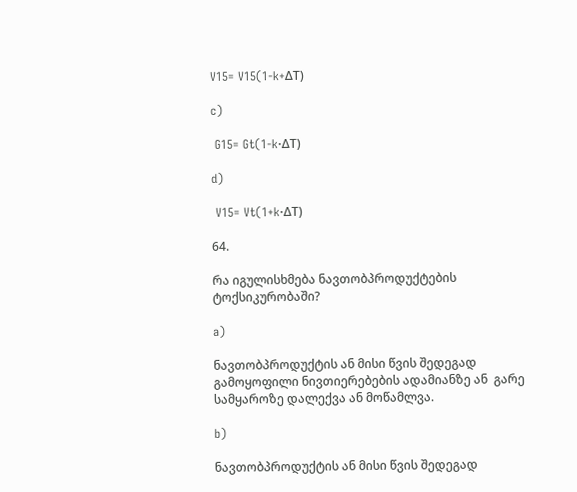V15= V15(1-k+ΔT)

c)

 G15= Gt(1-k·ΔT)

d)

 V15= Vt(1+k·ΔT)

64.

რა იგულისხმება ნავთობპროდუქტების ტოქსიკურობაში?

a)

ნავთობპროდუქტის ან მისი წვის შედეგად გამოყოფილი ნივთიერებების ადამიანზე ან  გარე სამყაროზე დალექვა ან მოწამლვა.

b)

ნავთობპროდუქტის ან მისი წვის შედეგად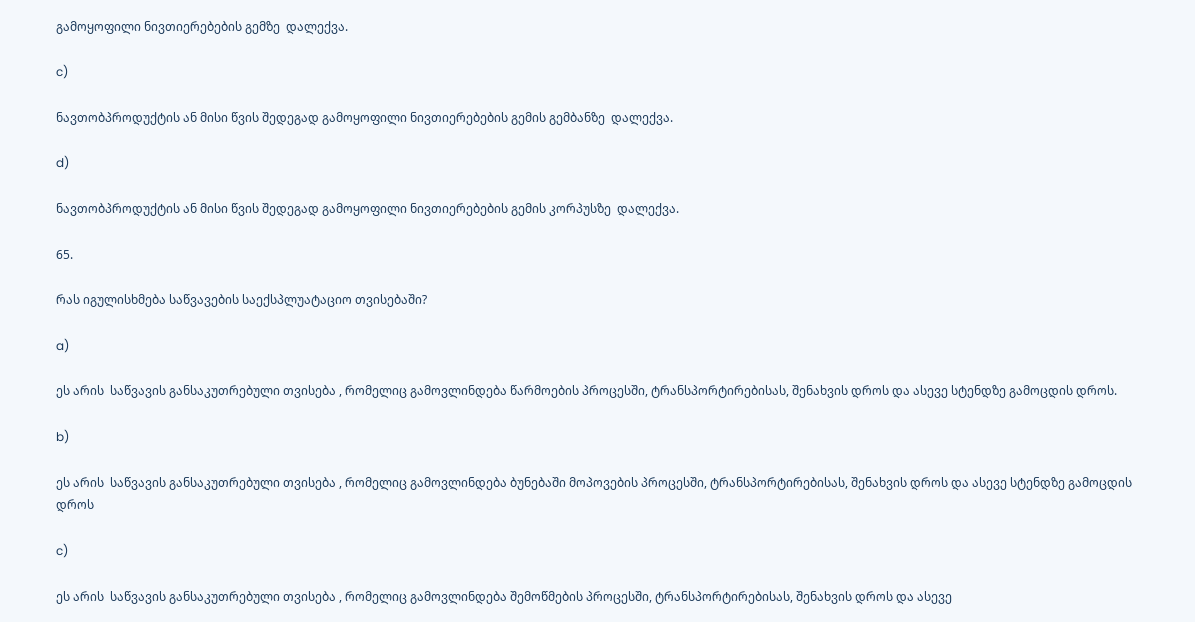გამოყოფილი ნივთიერებების გემზე  დალექვა.

c)

ნავთობპროდუქტის ან მისი წვის შედეგად გამოყოფილი ნივთიერებების გემის გემბანზე  დალექვა.

d)

ნავთობპროდუქტის ან მისი წვის შედეგად გამოყოფილი ნივთიერებების გემის კორპუსზე  დალექვა.

65.

რას იგულისხმება საწვავების საექსპლუატაციო თვისებაში?

a)

ეს არის  საწვავის განსაკუთრებული თვისება , რომელიც გამოვლინდება წარმოების პროცესში, ტრანსპორტირებისას, შენახვის დროს და ასევე სტენდზე გამოცდის დროს.

b)

ეს არის  საწვავის განსაკუთრებული თვისება , რომელიც გამოვლინდება ბუნებაში მოპოვების პროცესში, ტრანსპორტირებისას, შენახვის დროს და ასევე სტენდზე გამოცდის დროს

c)

ეს არის  საწვავის განსაკუთრებული თვისება , რომელიც გამოვლინდება შემოწმების პროცესში, ტრანსპორტირებისას, შენახვის დროს და ასევე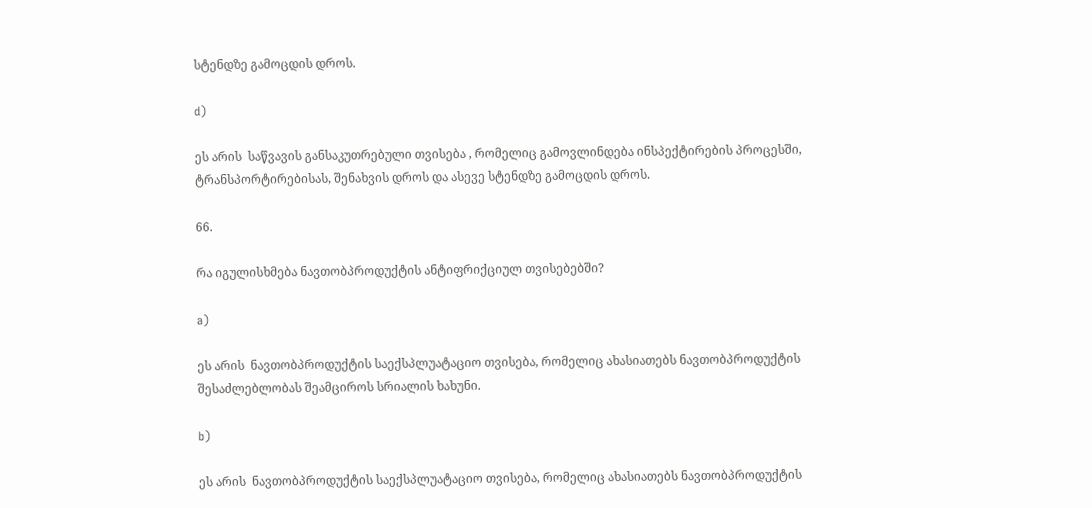სტენდზე გამოცდის დროს.

d)

ეს არის  საწვავის განსაკუთრებული თვისება , რომელიც გამოვლინდება ინსპექტირების პროცესში, ტრანსპორტირებისას, შენახვის დროს და ასევე სტენდზე გამოცდის დროს.

66.

რა იგულისხმება ნავთობპროდუქტის ანტიფრიქციულ თვისებებში?

a)

ეს არის  ნავთობპროდუქტის საექსპლუატაციო თვისება, რომელიც ახასიათებს ნავთობპროდუქტის  შესაძლებლობას შეამციროს სრიალის ხახუნი.

b)

ეს არის  ნავთობპროდუქტის საექსპლუატაციო თვისება, რომელიც ახასიათებს ნავთობპროდუქტის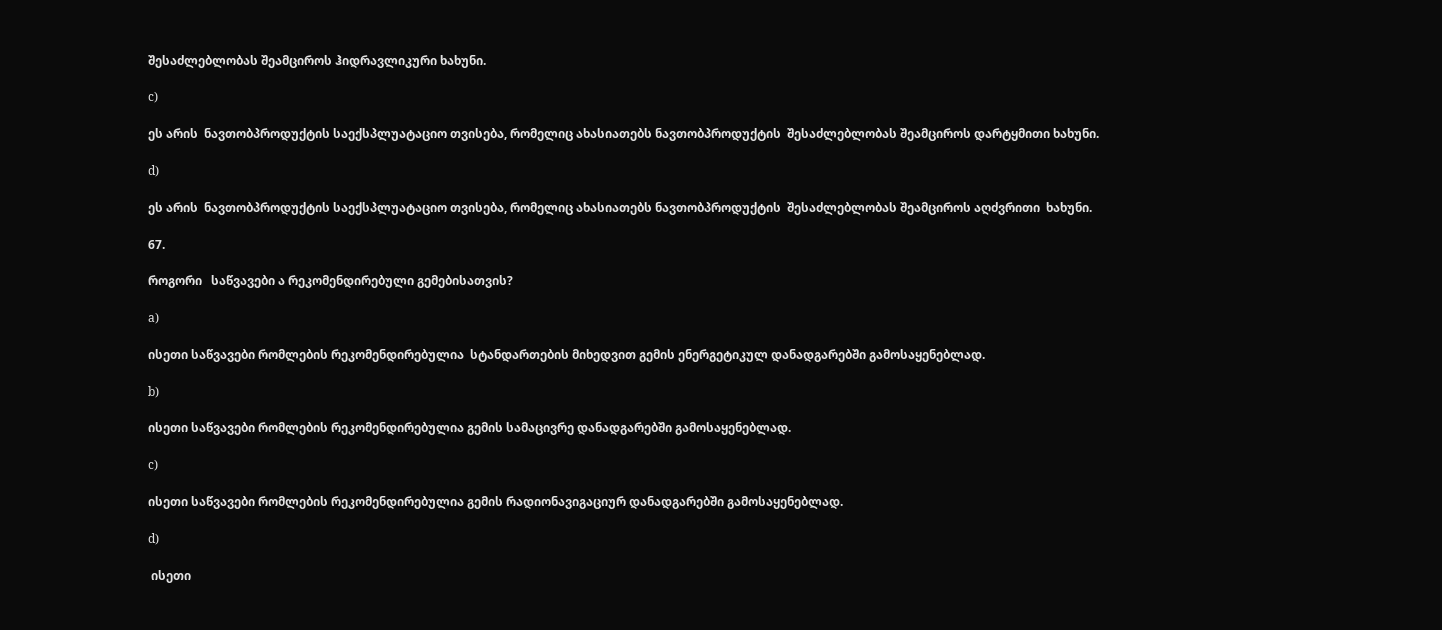შესაძლებლობას შეამციროს ჰიდრავლიკური ხახუნი.

c)

ეს არის  ნავთობპროდუქტის საექსპლუატაციო თვისება, რომელიც ახასიათებს ნავთობპროდუქტის  შესაძლებლობას შეამციროს დარტყმითი ხახუნი.

d)

ეს არის  ნავთობპროდუქტის საექსპლუატაციო თვისება, რომელიც ახასიათებს ნავთობპროდუქტის  შესაძლებლობას შეამციროს აღძვრითი  ხახუნი.

67.

როგორი   საწვავები ა რეკომენდირებული გემებისათვის?

a)

ისეთი საწვავები რომლების რეკომენდირებულია  სტანდართების მიხედვით გემის ენერგეტიკულ დანადგარებში გამოსაყენებლად.

b)

ისეთი საწვავები რომლების რეკომენდირებულია გემის სამაცივრე დანადგარებში გამოსაყენებლად.

c)

ისეთი საწვავები რომლების რეკომენდირებულია გემის რადიონავიგაციურ დანადგარებში გამოსაყენებლად.

d)

 ისეთი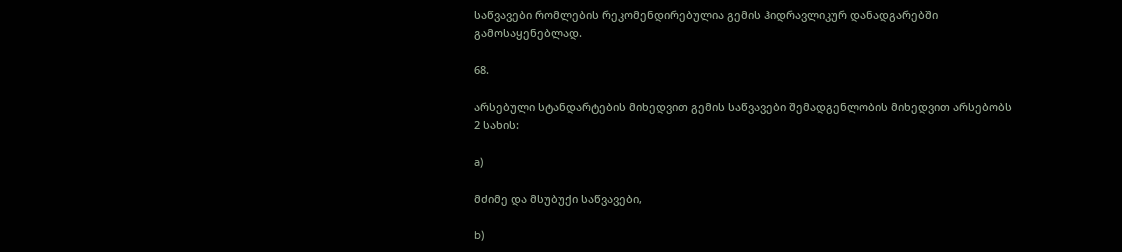საწვავები რომლების რეკომენდირებულია გემის ჰიდრავლიკურ დანადგარებში გამოსაყენებლად.

68.

არსებული სტანდარტების მიხედვით გემის საწვავები შემადგენლობის მიხედვით არსებობს 2 სახის:

a)

მძიმე და მსუბუქი საწვავები,

b)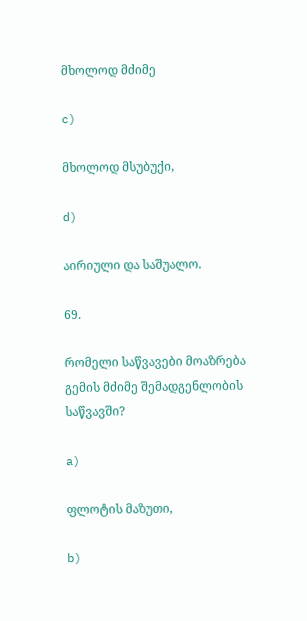მხოლოდ მძიმე

c)

მხოლოდ მსუბუქი,

d)

აირიული და საშუალო.

69.

რომელი საწვავები მოაზრება გემის მძიმე შემადგენლობის საწვავში?

a)

ფლოტის მაზუთი,

b)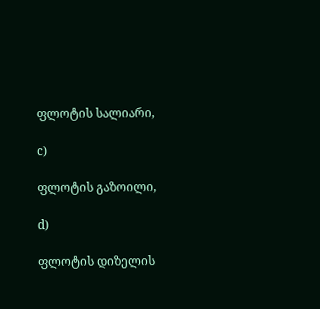ფლოტის სალიარი,

c)

ფლოტის გაზოილი,

d)

ფლოტის დიზელის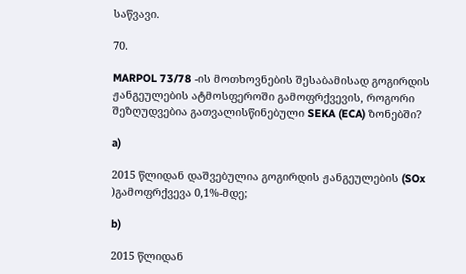საწვავი.

70.

MARPOL 73/78 -ის მოთხოვნების შესაბამისად გოგირდის ჟანგეულების ატმოსფეროში გამოფრქვევის, როგორი შეზღუდვებია გათვალისწინებული SEKA (ECA) ზონებში?

a)

2015 წლიდან დაშვებულია გოგირდის ჟანგეულების (SOx )გამოფრქვევა 0,1%-მდე;

b)

2015 წლიდან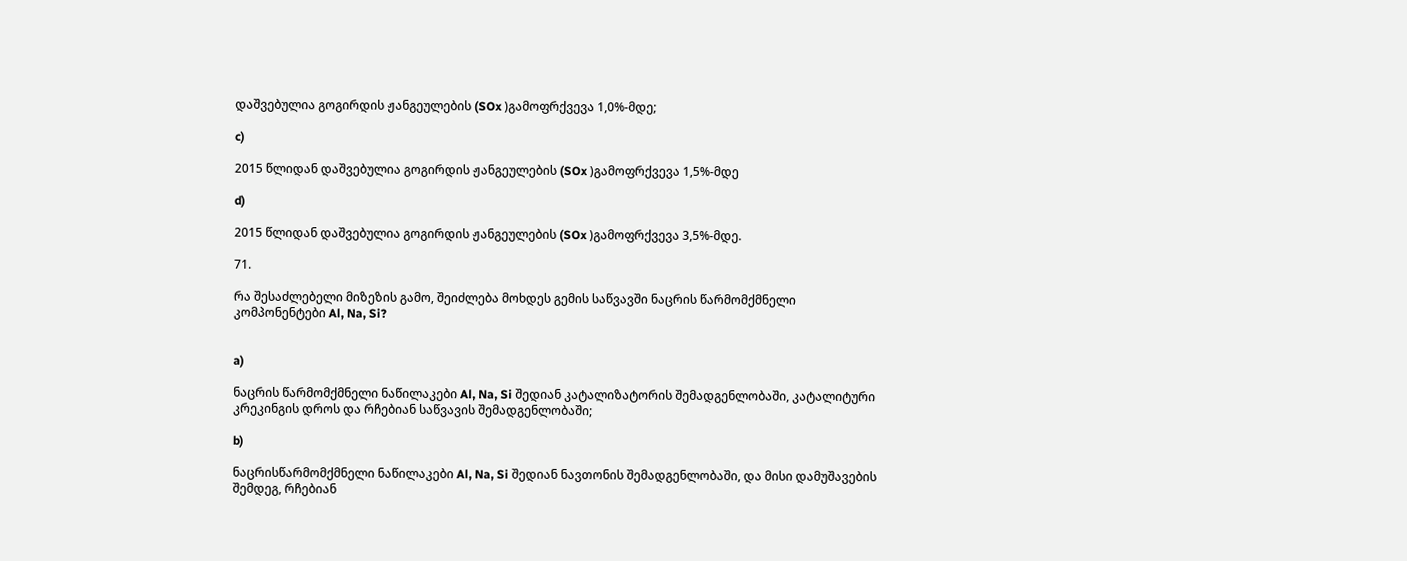დაშვებულია გოგირდის ჟანგეულების (SOx )გამოფრქვევა 1,0%-მდე;

c)

2015 წლიდან დაშვებულია გოგირდის ჟანგეულების (SOx )გამოფრქვევა 1,5%-მდე

d)

2015 წლიდან დაშვებულია გოგირდის ჟანგეულების (SOx )გამოფრქვევა 3,5%-მდე.

71.

რა შესაძლებელი მიზეზის გამო, შეიძლება მოხდეს გემის საწვავში ნაცრის წარმომქმნელი
კომპონენტები Al, Na, Si?


a)

ნაცრის წარმომქმნელი ნაწილაკები Al, Na, Si შედიან კატალიზატორის შემადგენლობაში, კატალიტური კრეკინგის დროს და რჩებიან საწვავის შემადგენლობაში;

b)

ნაცრისწარმომქმნელი ნაწილაკები Al, Na, Si შედიან ნავთონის შემადგენლობაში, და მისი დამუშავების შემდეგ, რჩებიან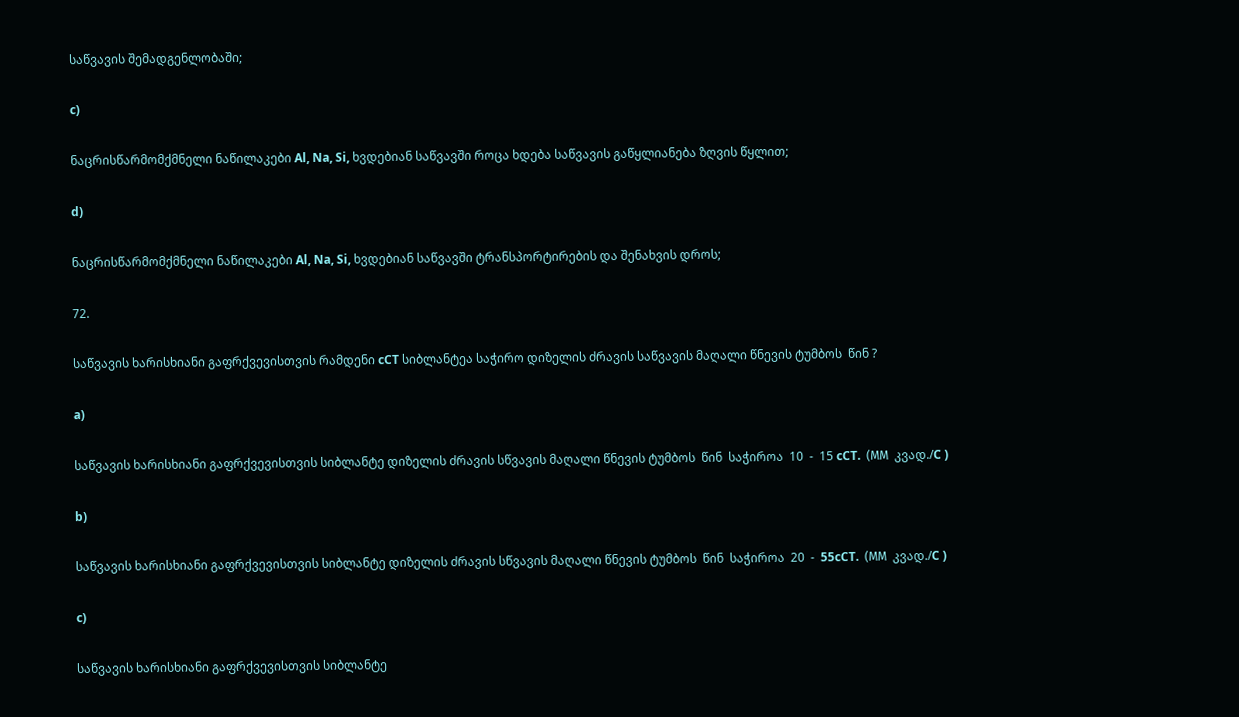საწვავის შემადგენლობაში;

c)

ნაცრისწარმომქმნელი ნაწილაკები Al, Na, Si, ხვდებიან საწვავში როცა ხდება საწვავის გაწყლიანება ზღვის წყლით;

d)

ნაცრისწარმომქმნელი ნაწილაკები Al, Na, Si, ხვდებიან საწვავში ტრანსპორტირების და შენახვის დროს;

72.

საწვავის ხარისხიანი გაფრქვევისთვის რამდენი cCT სიბლანტეა საჭირო დიზელის ძრავის საწვავის მაღალი წნევის ტუმბოს  წინ ?

a)

საწვავის ხარისხიანი გაფრქვევისთვის სიბლანტე დიზელის ძრავის სწვავის მაღალი წნევის ტუმბოს  წინ  საჭიროა  10  -  15 cCT.  (ММ  კვად./C )

b)

საწვავის ხარისხიანი გაფრქვევისთვის სიბლანტე დიზელის ძრავის სწვავის მაღალი წნევის ტუმბოს  წინ  საჭიროა  20  -  55cCT.  (ММ  კვად./C )

c)

საწვავის ხარისხიანი გაფრქვევისთვის სიბლანტე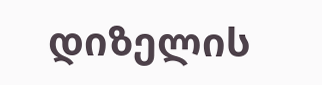დიზელის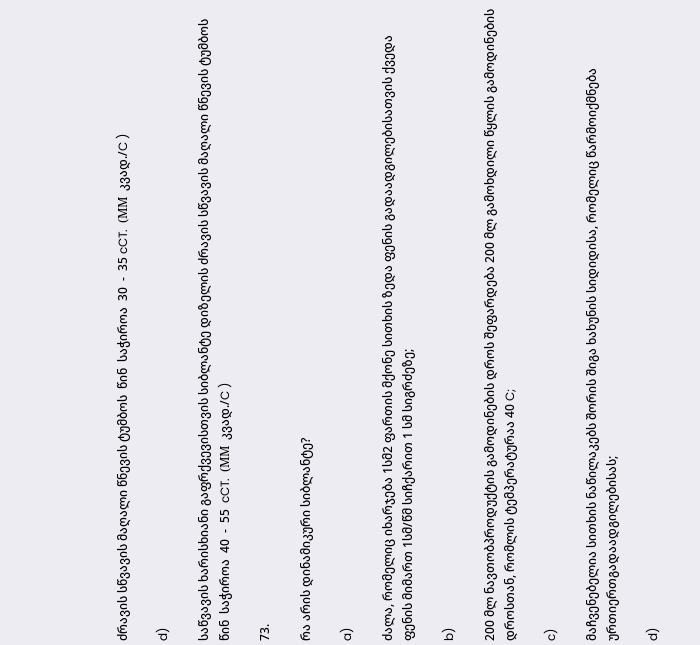ძრავის სწვავის მაღალი წნევის ტუმბოს  წინ  საჭიროა  30  -  35 cCT.  (ММ  კვად./C )

d)

საწვავის ხარისხიანი გაფრქვევისთვის სიბლანტე დიზელის ძრავის სწვავის მაღალი წნევის ტუმბოს  წინ  საჭიროა  40  -  55  cCT.  (ММ  კვად./C )

73.

რა არის დინამიკური სიბლანტე?

a)

ძალა, რომელიც იხარჯება 1სმ2 ფართის მქონე სითხის ზედა ფენის გადაადგილებისათვის ქვედა ფენის მიმართ 1სმ/წმ სიჩქარით 1 სმ სიგრძეზე;

b)

200 მლ ნავთობპროდუქტის გამოდინების დროს შეფარდება 200 მლ გამოხდილი წყლის გამოდინების დროსთან, რომლის ტემპერატურაა 40 C;

c)

მაჩვენებელია სითხის ნაწილაკებს შორის შიგა ხახუნის სიდიდისა, რომელიც წარმოიქმნება ურთიერთგადაადგილებისას;

d)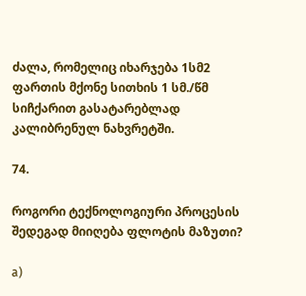ძალა, რომელიც იხარჯება 1სმ2 ფართის მქონე სითხის 1 სმ./წმ სიჩქარით გასატარებლად კალიბრენულ ნახვრეტში.

74.

როგორი ტექნოლოგიური პროცესის შედეგად მიიღება ფლოტის მაზუთი?

a)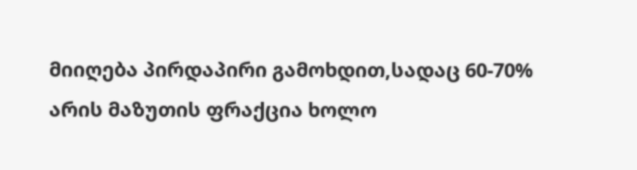მიიღება პირდაპირი გამოხდით,სადაც 60-70% არის მაზუთის ფრაქცია ხოლო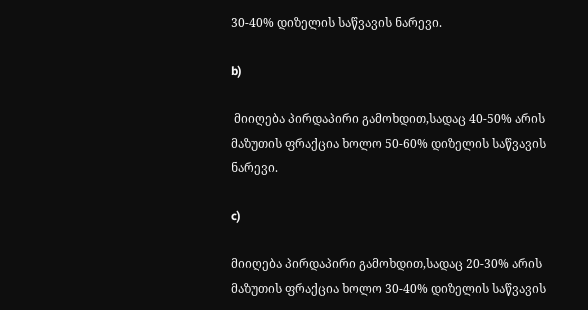30-40% დიზელის საწვავის ნარევი.

b)

 მიიღება პირდაპირი გამოხდით,სადაც 40-50% არის მაზუთის ფრაქცია ხოლო 50-60% დიზელის საწვავის ნარევი.

c)

მიიღება პირდაპირი გამოხდით,სადაც 20-30% არის მაზუთის ფრაქცია ხოლო 30-40% დიზელის საწვავის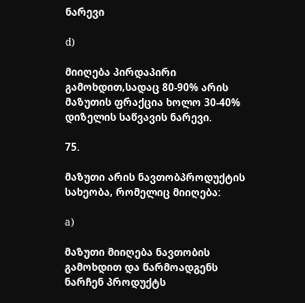ნარევი

d)

მიიღება პირდაპირი გამოხდით,სადაც 80-90% არის მაზუთის ფრაქცია ხოლო 30-40% დიზელის საწვავის ნარევი.

75.

მაზუთი არის ნავთობპროდუქტის სახეობა, რომელიც მიიღება:

a)

მაზუთი მიიღება ნავთობის გამოხდით და წარმოადგენს ნარჩენ პროდუქტს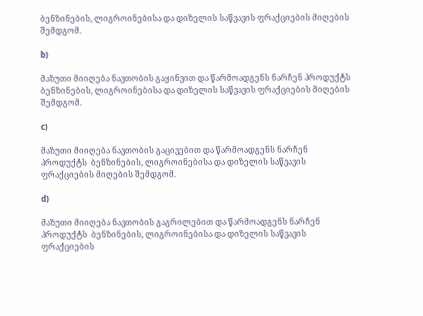ბენზინების, ლიგროინებისა და დიზელის საწვავის ფრაქციების მიღების შემდგომ.

b)

მაზუთი მიიღება ნავთობის გაყინვით და წარმოადგენს ნარჩენ პროდუქტს  ბენზინების, ლიგროინებისა და დიზელის საწვავის ფრაქციების მიღების შემდგომ.

c)

მაზუთი მიიღება ნავთობის გაცივებით და წარმოადგენს ნარჩენ პროდუქტს  ბენზინების, ლიგროინებისა და დიზელის საწვავის ფრაქციების მიღების შემდგომ.

d)

მაზუთი მიიღება ნავთობის გაგრილებით და წარმოადგენს ნარჩენ პროდუქტს  ბენზინების, ლიგროინებისა და დიზელის საწვავის ფრაქციების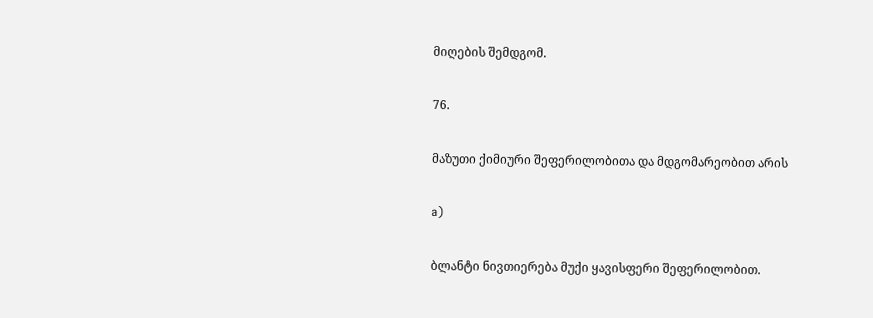მიღების შემდგომ.

76.

მაზუთი ქიმიური შეფერილობითა და მდგომარეობით არის

a)

ბლანტი ნივთიერება მუქი ყავისფერი შეფერილობით.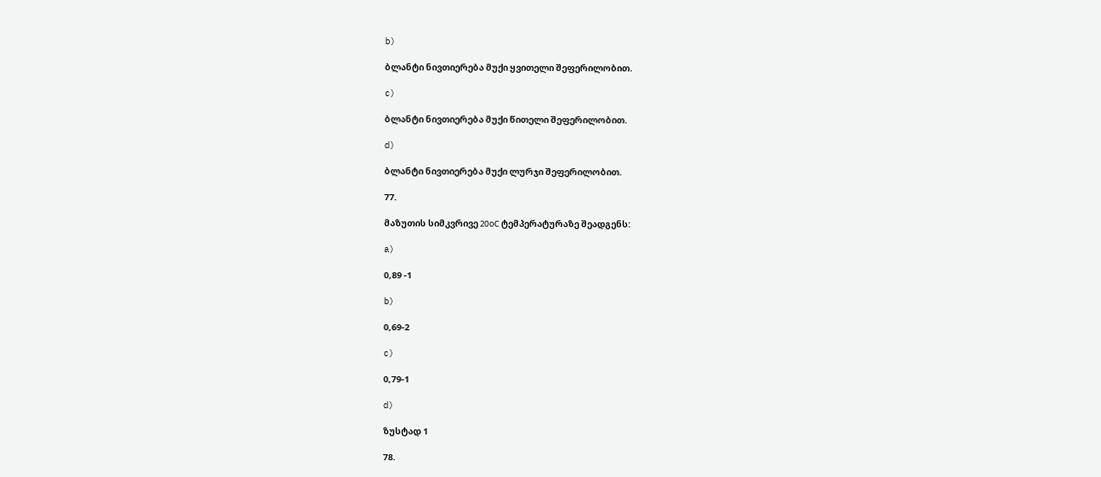b)

ბლანტი ნივთიერება მუქი ყვითელი შეფერილობით.

c)

ბლანტი ნივთიერება მუქი წითელი შეფერილობით.

d)

ბლანტი ნივთიერება მუქი ლურჯი შეფერილობით.

77.

მაზუთის სიმკვრივე 20оС ტემპერატურაზე შეადგენს:

a)

0,89 -1

b)

0,69-2

c)

0,79-1

d)

ზუსტად 1

78.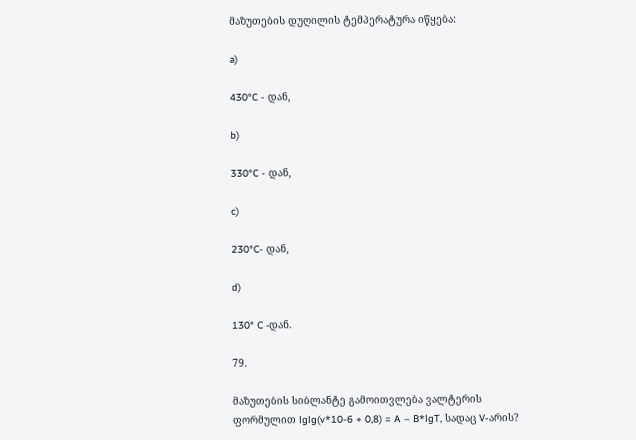მაზუთების დუღილის ტემპერატურა იწყება:

a)

430°C - დან,

b)

330°C - დან,

c)

230°C- დან,

d)

130° C -დან.

79.

მაზუთების სიბლანტე გამოითვლება ვალტერის ფორმულით lglg(v*10-6 + 0,8) = A – B*lgT, სადაც V-არის?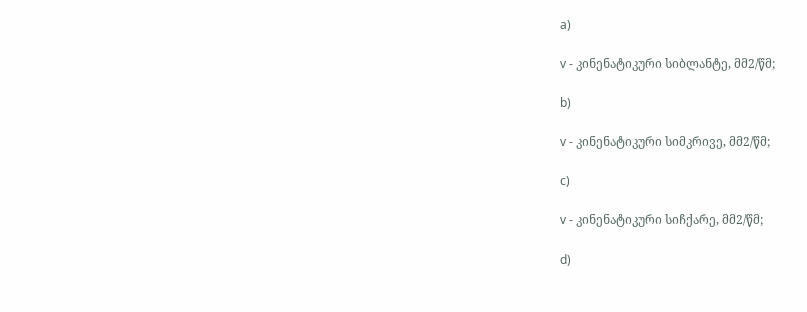a)

v - კინენატიკური სიბლანტე, მმ2/წმ;

b)

v - კინენატიკური სიმკრივე, მმ2/წმ;

c)

v - კინენატიკური სიჩქარე, მმ2/წმ;

d)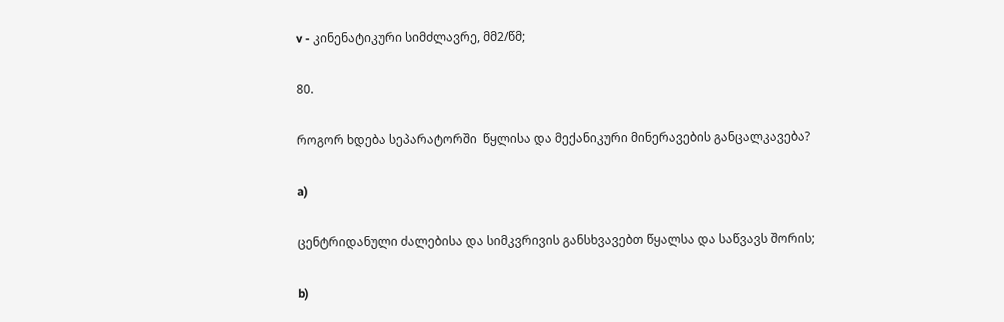v - კინენატიკური სიმძლავრე, მმ2/წმ;

80.

როგორ ხდება სეპარატორში  წყლისა და მექანიკური მინერავების განცალკავება?

a)

ცენტრიდანული ძალებისა და სიმკვრივის განსხვავებთ წყალსა და საწვავს შორის;

b)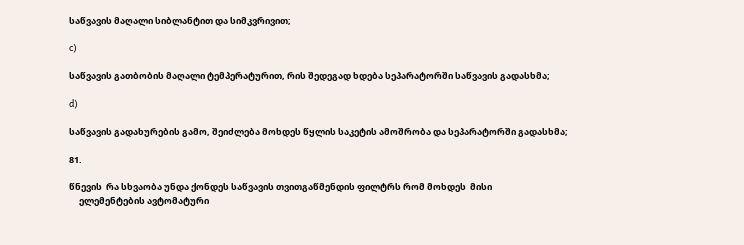საწვავის მაღალი სიბლანტით და სიმკვრივით;

c)

საწვავის გათბობის მაღალი ტემპერატურით, რის შედეგად ხდება სეპარატორში საწვავის გადასხმა;

d)

საწვავის გადახურების გამო, შეიძლება მოხდეს წყლის საკეტის ამოშრობა და სეპარატორში გადასხმა;

81.

წნევის  რა სხვაობა უნდა ქონდეს საწვავის თვითგაწმენდის ფილტრს რომ მოხდეს  მისი
     ელემენტების ავტომატური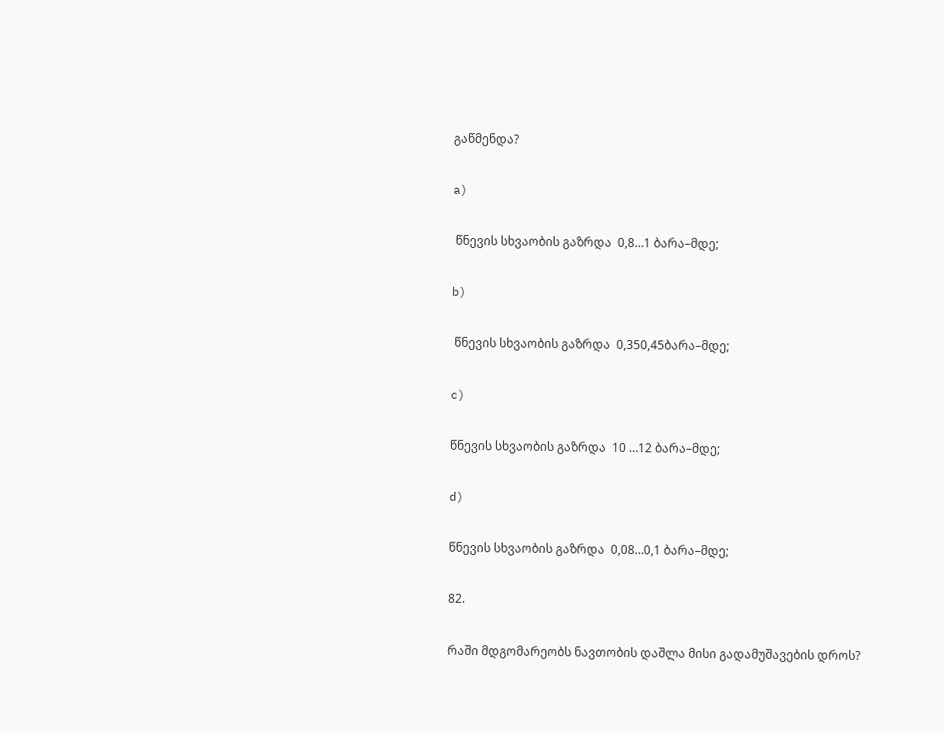გაწმენდა?

a)

 წნევის სხვაობის გაზრდა  0,8…1 ბარა–მდე;

b)

 წნევის სხვაობის გაზრდა  0,350,45ბარა–მდე;

c)

წნევის სხვაობის გაზრდა  10 …12 ბარა–მდე;

d)

წნევის სხვაობის გაზრდა  0,08…0,1 ბარა–მდე;

82.

რაში მდგომარეობს ნავთობის დაშლა მისი გადამუშავების დროს?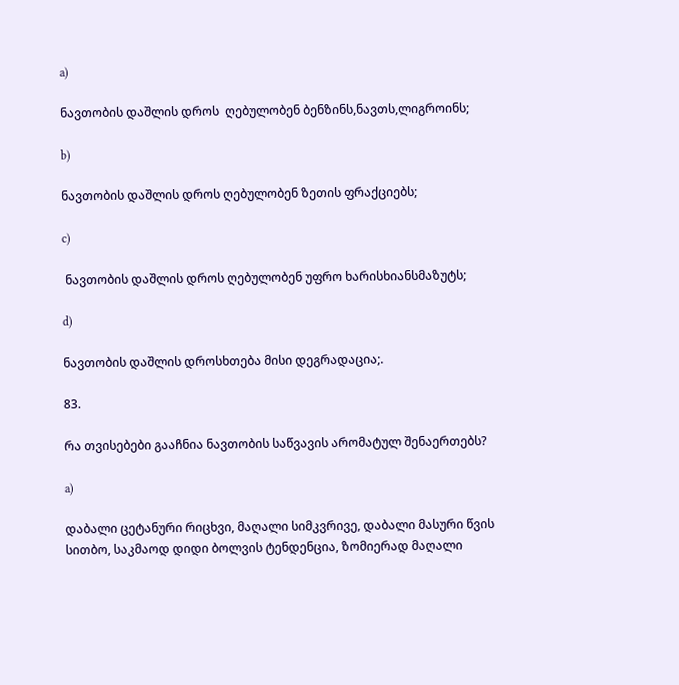a)

ნავთობის დაშლის დროს  ღებულობენ ბენზინს,ნავთს,ლიგროინს;

b)

ნავთობის დაშლის დროს ღებულობენ ზეთის ფრაქციებს;

c)

 ნავთობის დაშლის დროს ღებულობენ უფრო ხარისხიანსმაზუტს;

d)

ნავთობის დაშლის დროსხთება მისი დეგრადაცია;.

83.

რა თვისებები გააჩნია ნავთობის საწვავის არომატულ შენაერთებს?

a)

დაბალი ცეტანური რიცხვი, მაღალი სიმკვრივე, დაბალი მასური წვის სითბო, საკმაოდ დიდი ბოლვის ტენდენცია, ზომიერად მაღალი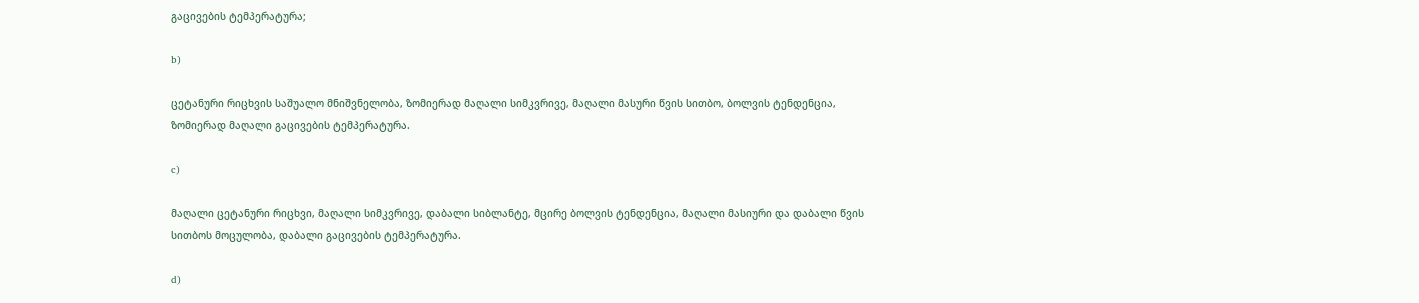გაცივების ტემპერატურა;

b)

ცეტანური რიცხვის საშუალო მნიშვნელობა, ზომიერად მაღალი სიმკვრივე, მაღალი მასური წვის სითბო, ბოლვის ტენდენცია, ზომიერად მაღალი გაცივების ტემპერატურა.

c)

მაღალი ცეტანური რიცხვი, მაღალი სიმკვრივე, დაბალი სიბლანტე, მცირე ბოლვის ტენდენცია, მაღალი მასიური და დაბალი წვის სითბოს მოცულობა, დაბალი გაცივების ტემპერატურა.

d)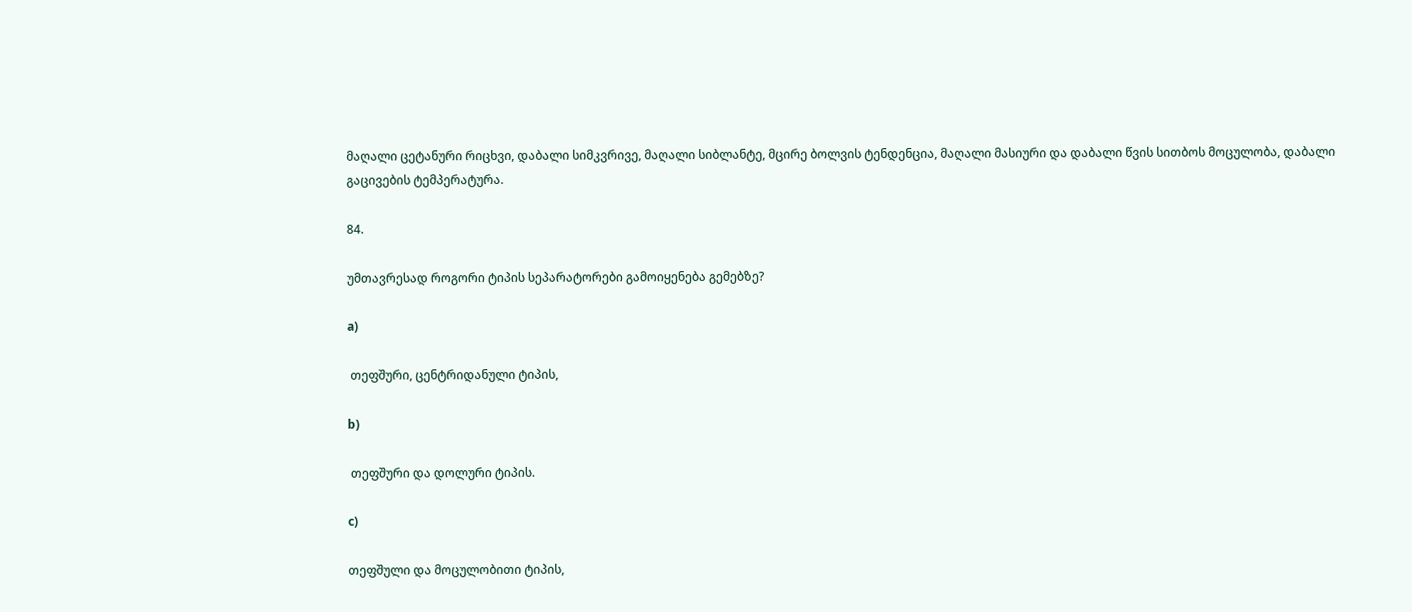მაღალი ცეტანური რიცხვი, დაბალი სიმკვრივე, მაღალი სიბლანტე, მცირე ბოლვის ტენდენცია, მაღალი მასიური და დაბალი წვის სითბოს მოცულობა, დაბალი გაცივების ტემპერატურა.

84.

უმთავრესად როგორი ტიპის სეპარატორები გამოიყენება გემებზე?

a)

 თეფშური, ცენტრიდანული ტიპის,

b)

 თეფშური და დოლური ტიპის.

c)

თეფშული და მოცულობითი ტიპის,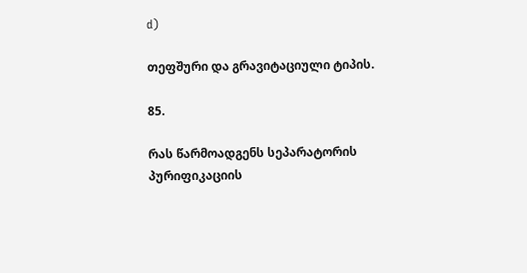d)

თეფშური და გრავიტაციული ტიპის.

85.

რას წარმოადგენს სეპარატორის პურიფიკაციის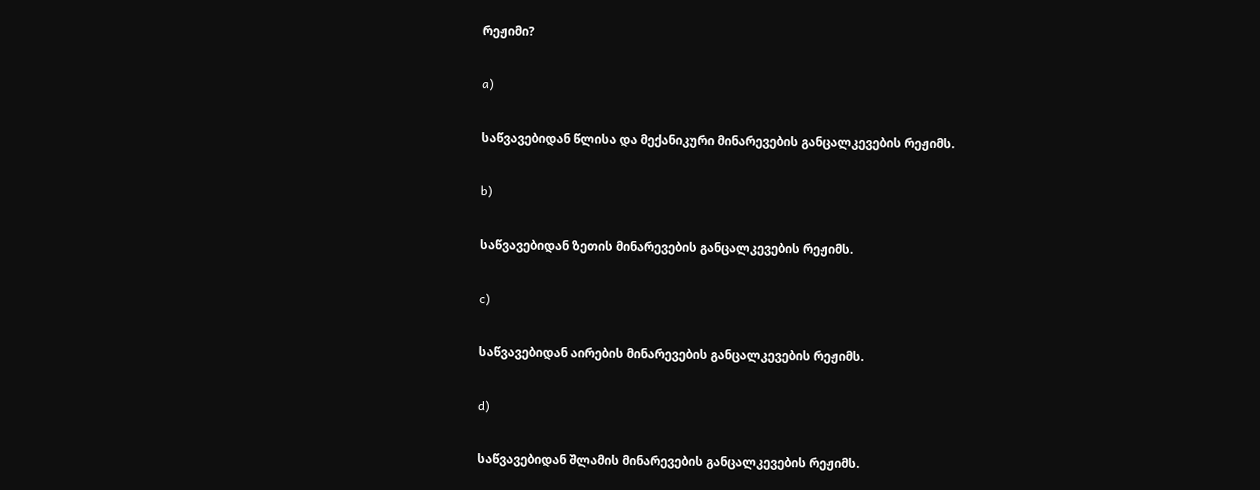რეჟიმი?

a)

საწვავებიდან წლისა და მექანიკური მინარევების განცალკევების რეჟიმს.

b)

საწვავებიდან ზეთის მინარევების განცალკევების რეჟიმს.

c)

საწვავებიდან აირების მინარევების განცალკევების რეჟიმს.

d)

საწვავებიდან შლამის მინარევების განცალკევების რეჟიმს.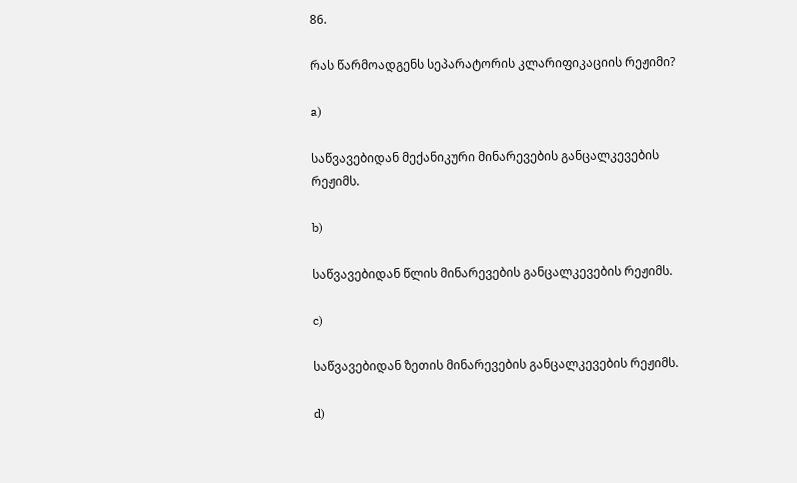86.

რას წარმოადგენს სეპარატორის კლარიფიკაციის რეჟიმი?

a)

საწვავებიდან მექანიკური მინარევების განცალკევების რეჟიმს.

b)

საწვავებიდან წლის მინარევების განცალკევების რეჟიმს.

c)

საწვავებიდან ზეთის მინარევების განცალკევების რეჟიმს.

d)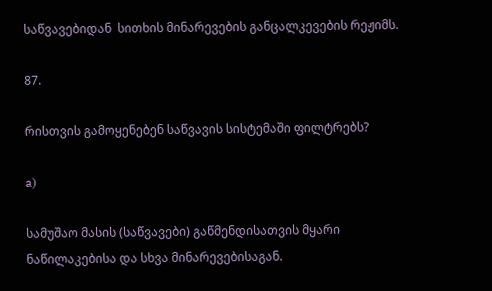საწვავებიდან  სითხის მინარევების განცალკევების რეჟიმს.

87.

რისთვის გამოყენებენ საწვავის სისტემაში ფილტრებს?

a)

სამუშაო მასის (საწვავები) გაწმენდისათვის მყარი ნაწილაკებისა და სხვა მინარევებისაგან.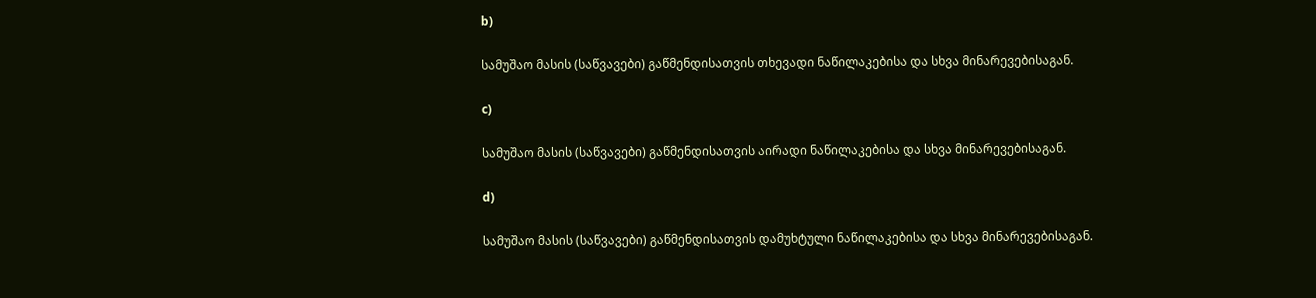b)

სამუშაო მასის (საწვავები) გაწმენდისათვის თხევადი ნაწილაკებისა და სხვა მინარევებისაგან.

c)

სამუშაო მასის (საწვავები) გაწმენდისათვის აირადი ნაწილაკებისა და სხვა მინარევებისაგან.

d)

სამუშაო მასის (საწვავები) გაწმენდისათვის დამუხტული ნაწილაკებისა და სხვა მინარევებისაგან.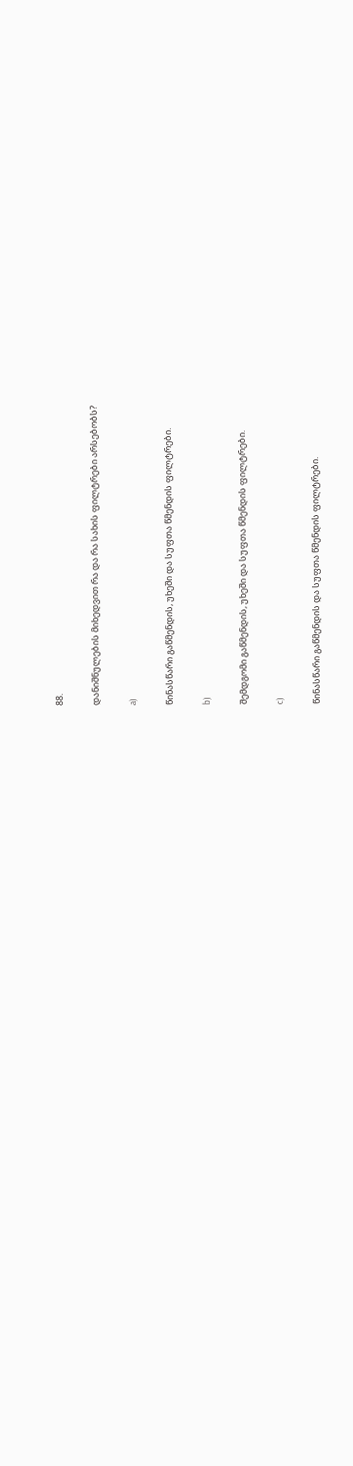88.

დანიშნულების მიხედვით რა და რა სახის ფილტრები არსებობს?

a)

წინასწარი გაწმენდის, უხეში და სუფთა წმენდის ფილტრები.

b)

შემდგომი გაწმენდის, უხეში და სუფთა წმენდის ფილტრები.

c)

წინასწარი გაწმენდის და სუფთა წმენდის ფილტრები.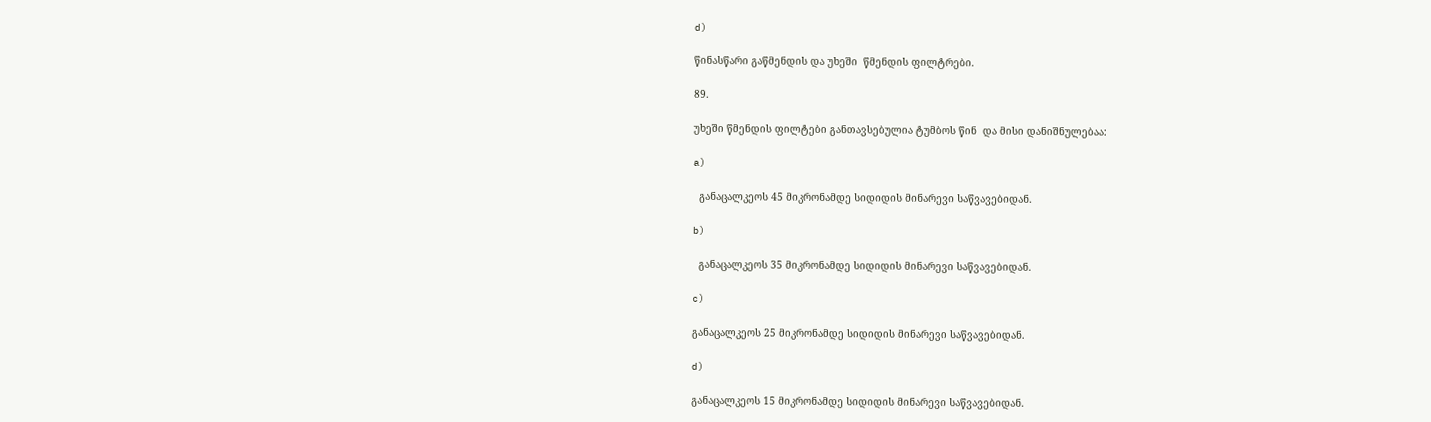d)

წინასწარი გაწმენდის და უხეში  წმენდის ფილტრები.

89.

უხეში წმენდის ფილტები განთავსებულია ტუმბოს წინ  და მისი დანიშნულებაა:

a)

  განაცალკეოს 45 მიკრონამდე სიდიდის მინარევი საწვავებიდან.

b)

  განაცალკეოს 35 მიკრონამდე სიდიდის მინარევი საწვავებიდან.

c)

განაცალკეოს 25 მიკრონამდე სიდიდის მინარევი საწვავებიდან.

d)

განაცალკეოს 15 მიკრონამდე სიდიდის მინარევი საწვავებიდან.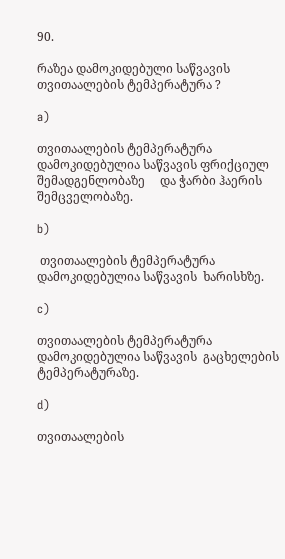90.

რაზეა დამოკიდებული საწვავის თვითაალების ტემპერატურა ?

a)

თვითაალების ტემპერატურა დამოკიდებულია საწვავის ფრიქციულ შემადგენლობაზე     და ჭარბი ჰაერის შემცველობაზე.

b)

 თვითაალების ტემპერატურა დამოკიდებულია საწვავის  ხარისხზე.

c)

თვითაალების ტემპერატურა დამოკიდებულია საწვავის  გაცხელების ტემპერატურაზე.

d)

თვითაალების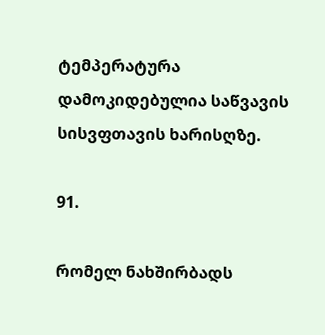ტემპერატურა დამოკიდებულია საწვავის  სისვფთავის ხარისღზე.

91.

რომელ ნახშირბადს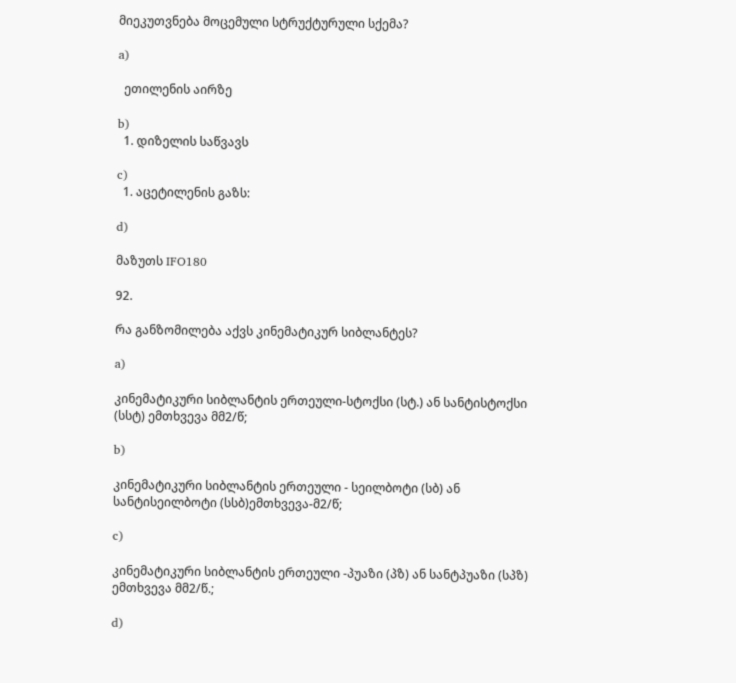მიეკუთვნება მოცემული სტრუქტურული სქემა?

a)

  ეთილენის აირზე

b)
  1. დიზელის საწვავს

c)
  1. აცეტილენის გაზს:

d)

მაზუთს IFO180

92.

რა განზომილება აქვს კინემატიკურ სიბლანტეს?

a)

კინემატიკური სიბლანტის ერთეული-სტოქსი (სტ.) ან სანტისტოქსი (სსტ) ემთხვევა მმ2/წ;

b)

კინემატიკური სიბლანტის ერთეული - სეილბოტი (სბ) ან სანტისეილბოტი (სსბ)ემთხვევა-მ2/წ;

c)

კინემატიკური სიბლანტის ერთეული -პუაზი (პზ) ან სანტპუაზი (სპზ) ემთხვევა მმ2/წ.;

d)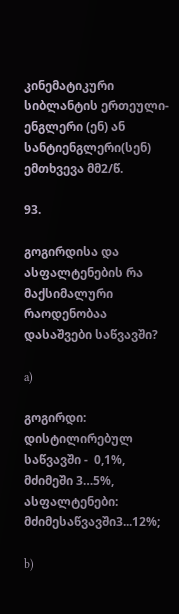კინემატიკური სიბლანტის ერთეული-ენგლერი (ენ) ან სანტიენგლერი(სენ) ემთხვევა მმ2/წ.

93.

გოგირდისა და ასფალტენების რა მაქსიმალური რაოდენობაა დასაშვები საწვავში?

a)

გოგირდი: დისტილირებულ საწვავში -  0,1%, მძიმეში 3…5%, ასფალტენები: მძიმესაწვავში3...12%;

b)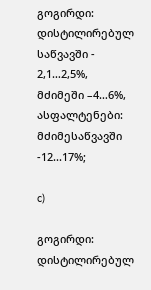გოგირდი: დისტილირებულ საწვავში -  2,1…2,5%, მძიმეში –4…6%, ასფალტენები: მძიმესაწვავში -12...17%;

c)

გოგირდი: დისტილირებულ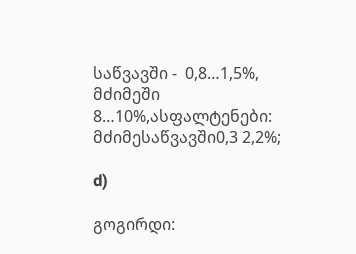საწვავში -  0,8…1,5%, მძიმეში 8…10%,ასფალტენები: მძიმესაწვავში0,3 2,2%;

d)

გოგირდი: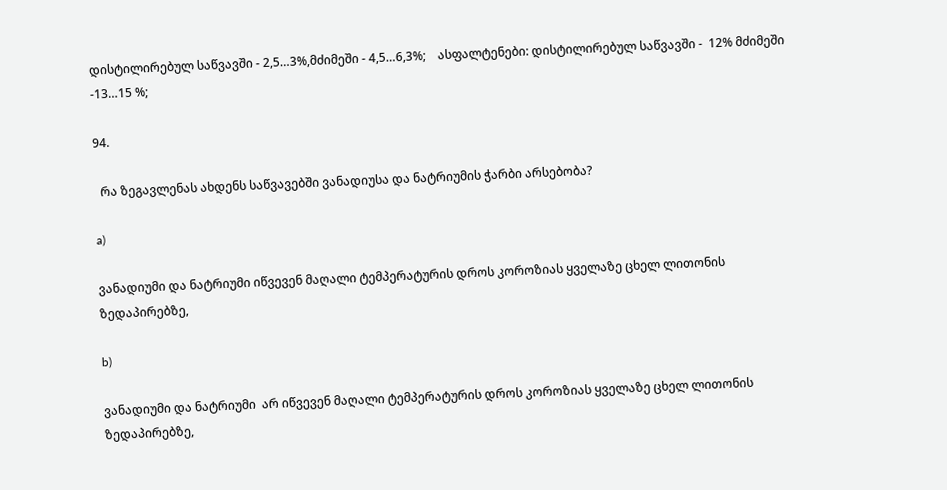დისტილირებულ საწვავში - 2,5…3%,მძიმეში - 4,5…6,3%;    ასფალტენები: დისტილირებულ საწვავში -  12% მძიმეში -13…15 %;

94.

  რა ზეგავლენას ახდენს საწვავებში ვანადიუსა და ნატრიუმის ჭარბი არსებობა?

a)

ვანადიუმი და ნატრიუმი იწვევენ მაღალი ტემპერატურის დროს კოროზიას ყველაზე ცხელ ლითონის ზედაპირებზე,

b)

ვანადიუმი და ნატრიუმი  არ იწვევენ მაღალი ტემპერატურის დროს კოროზიას ყველაზე ცხელ ლითონის ზედაპირებზე,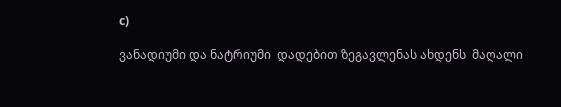c)

ვანადიუმი და ნატრიუმი  დადებით ზეგავლენას ახდენს  მაღალი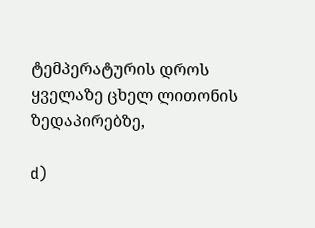ტემპერატურის დროს ყველაზე ცხელ ლითონის ზედაპირებზე,

d)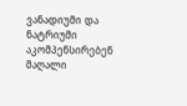ვანადიუმი და ნატრიუმი  აკომპენსირებენ მაღალი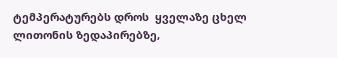ტემპერატურებს დროს  ყველაზე ცხელ ლითონის ზედაპირებზე,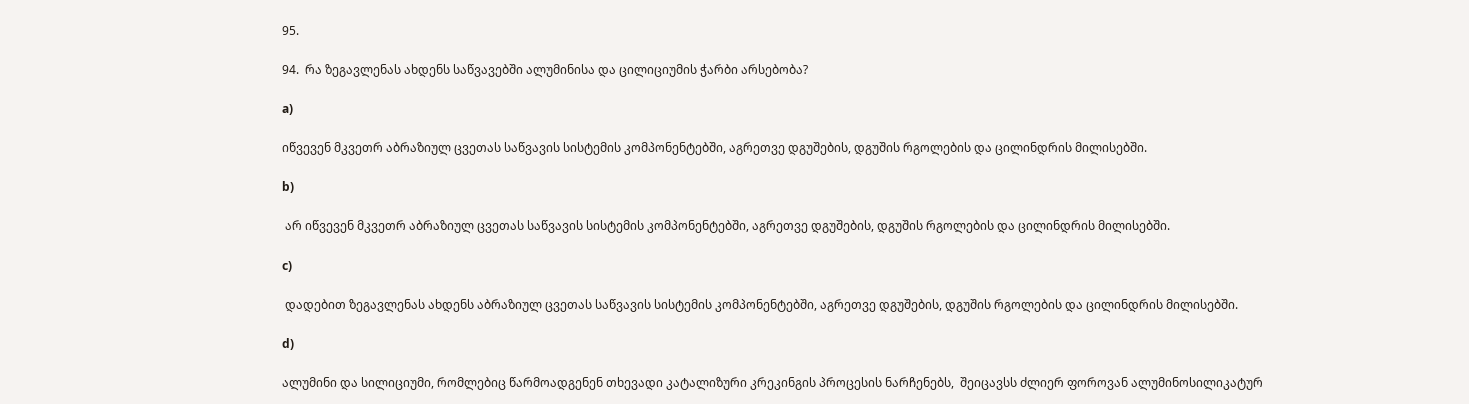95.

94.  რა ზეგავლენას ახდენს საწვავებში ალუმინისა და ცილიციუმის ჭარბი არსებობა?

a)

იწვევენ მკვეთრ აბრაზიულ ცვეთას საწვავის სისტემის კომპონენტებში, აგრეთვე დგუშების, დგუშის რგოლების და ცილინდრის მილისებში.

b)

 არ იწვევენ მკვეთრ აბრაზიულ ცვეთას საწვავის სისტემის კომპონენტებში, აგრეთვე დგუშების, დგუშის რგოლების და ცილინდრის მილისებში.

c)

 დადებით ზეგავლენას ახდენს აბრაზიულ ცვეთას საწვავის სისტემის კომპონენტებში, აგრეთვე დგუშების, დგუშის რგოლების და ცილინდრის მილისებში.

d)

ალუმინი და სილიციუმი, რომლებიც წარმოადგენენ თხევადი კატალიზური კრეკინგის პროცესის ნარჩენებს,  შეიცავსს ძლიერ ფოროვან ალუმინოსილიკატურ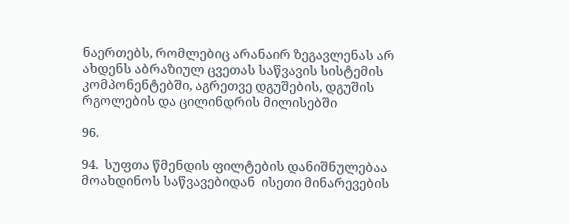ნაერთებს, რომლებიც არანაირ ზეგავლენას არ ახდენს აბრაზიულ ცვეთას საწვავის სისტემის კომპონენტებში, აგრეთვე დგუშების, დგუშის რგოლების და ცილინდრის მილისებში

96.

94.  სუფთა წმენდის ფილტების დანიშნულებაა მოახდინოს საწვავებიდან  ისეთი მინარევების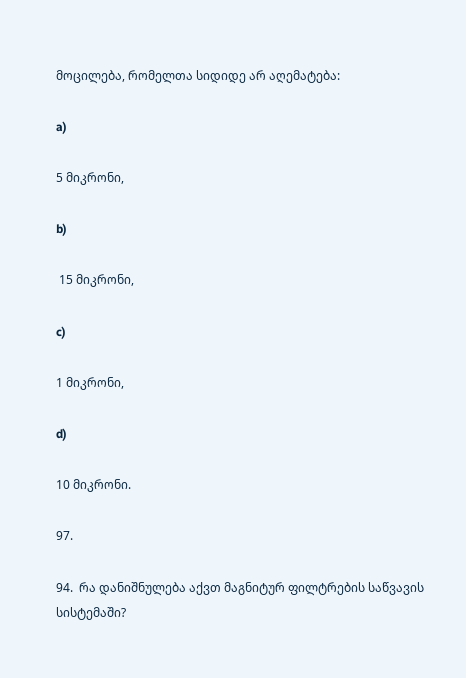მოცილება, რომელთა სიდიდე არ აღემატება:

a)

5 მიკრონი,

b)

 15 მიკრონი,

c)

1 მიკრონი,

d)

10 მიკრონი.

97.

94.  რა დანიშნულება აქვთ მაგნიტურ ფილტრების საწვავის სისტემაში?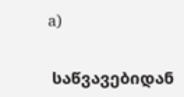a)

 საწვავებიდან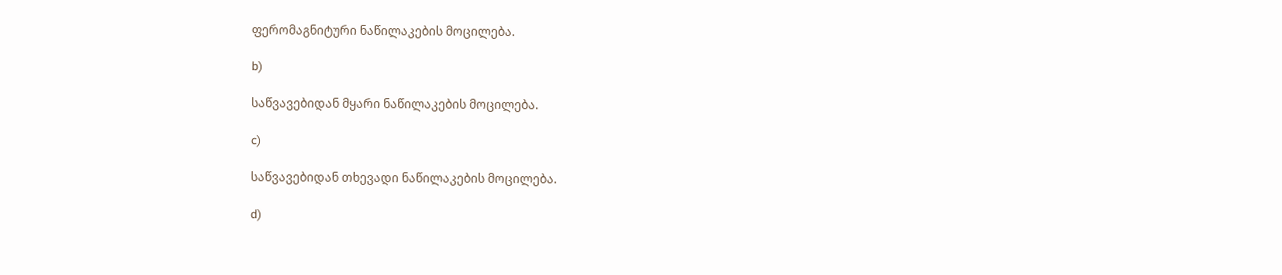ფერომაგნიტური ნაწილაკების მოცილება.

b)

საწვავებიდან მყარი ნაწილაკების მოცილება.

c)

საწვავებიდან თხევადი ნაწილაკების მოცილება.

d)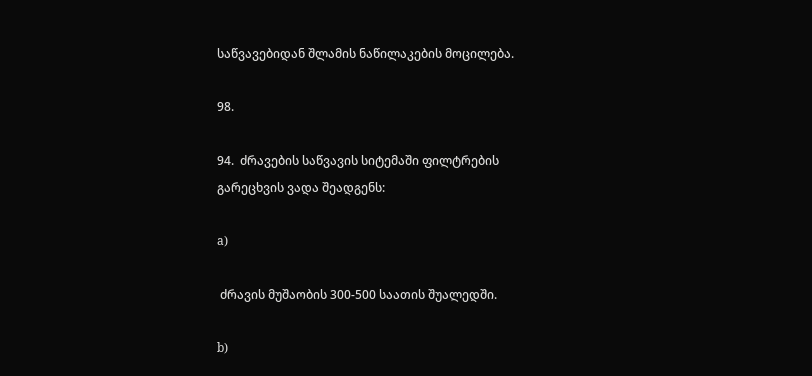საწვავებიდან შლამის ნაწილაკების მოცილება.

98.

94.  ძრავების საწვავის სიტემაში ფილტრების გარეცხვის ვადა შეადგენს:

a)

 ძრავის მუშაობის 300-500 საათის შუალედში.

b)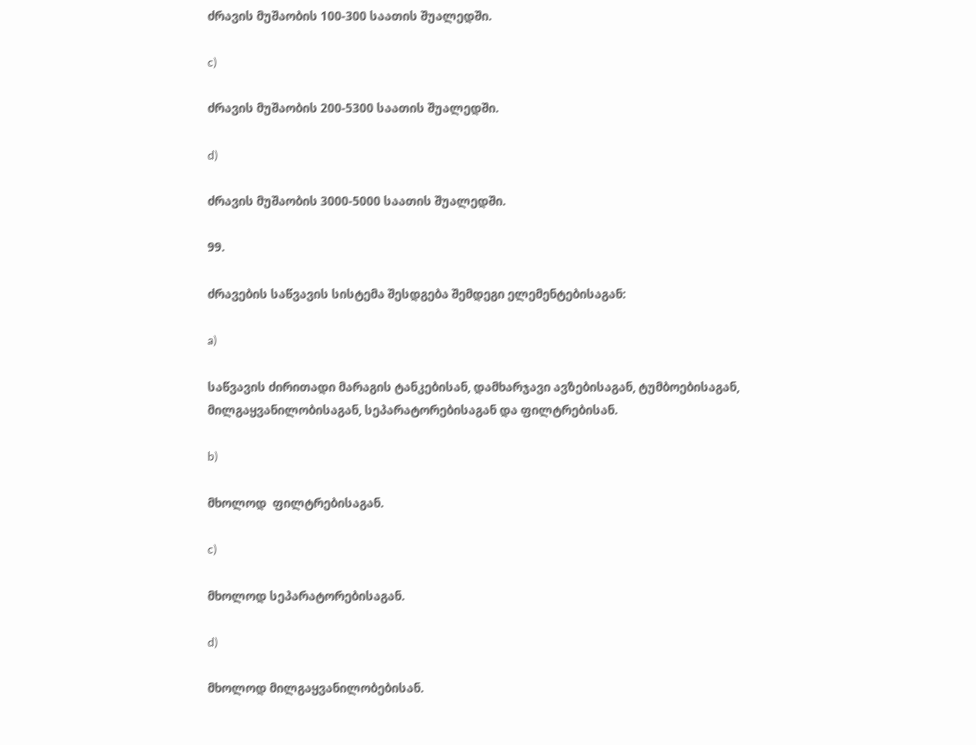ძრავის მუშაობის 100-300 საათის შუალედში.

c)

ძრავის მუშაობის 200-5300 საათის შუალედში.

d)

ძრავის მუშაობის 3000-5000 საათის შუალედში.

99.

ძრავების საწვავის სისტემა შესდგება შემდეგი ელემენტებისაგან:

a)

საწვავის ძირითადი მარაგის ტანკებისან, დამხარჯავი ავზებისაგან, ტუმბოებისაგან, მილგაყვანილობისაგან, სეპარატორებისაგან და ფილტრებისან.

b)

მხოლოდ  ფილტრებისაგან.

c)

მხოლოდ სეპარატორებისაგან.

d)

მხოლოდ მილგაყვანილობებისან.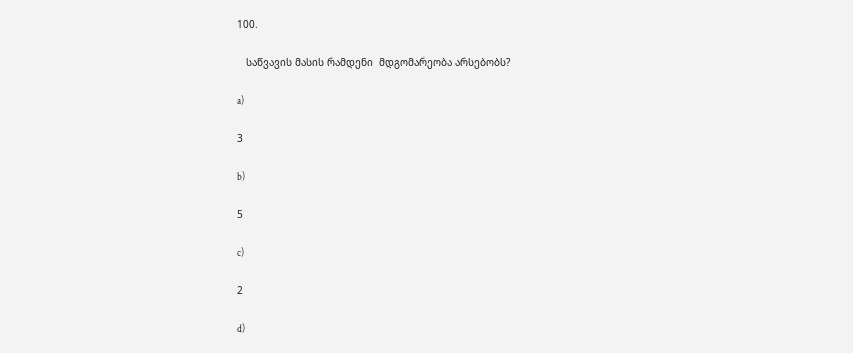100.

   საწვავის მასის რამდენი  მდგომარეობა არსებობს?

a)

3

b)

5

c)

2

d)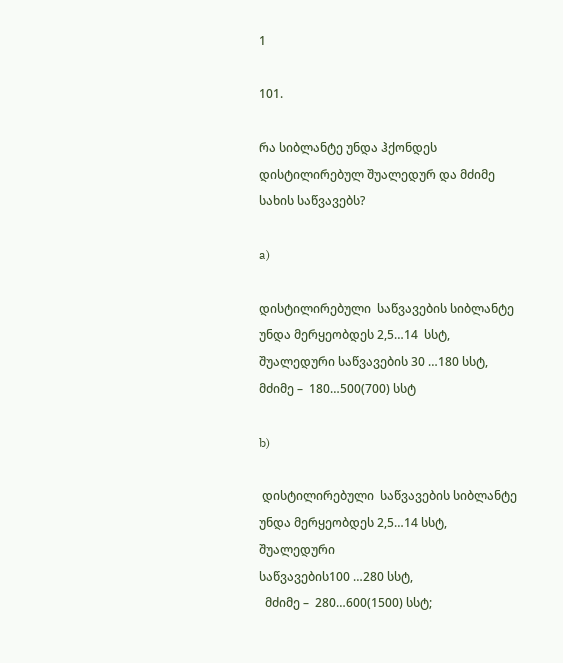1

101.

რა სიბლანტე უნდა ჰქონდეს დისტილირებულ შუალედურ და მძიმე  სახის საწვავებს?

a)

დისტილირებული  საწვავების სიბლანტე  უნდა მერყეობდეს 2,5…14  სსტ, შუალედური საწვავების 30 …180 სსტ, მძიმე –  180…500(700) სსტ

b)

 დისტილირებული  საწვავების სიბლანტე  უნდა მერყეობდეს 2,5…14 სსტ, შუალედური
საწვავების100 …280 სსტ,
  მძიმე –  280…600(1500) სსტ;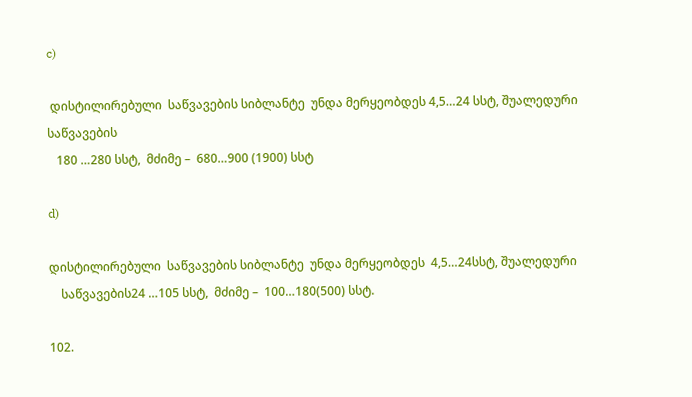c)

 დისტილირებული  საწვავების სიბლანტე  უნდა მერყეობდეს 4,5…24 სსტ, შუალედური
საწვავების
   180 …280 სსტ,  მძიმე –  680…900 (1900) სსტ

d)

დისტილირებული  საწვავების სიბლანტე  უნდა მერყეობდეს  4,5…24სსტ, შუალედური
    საწვავების24 …105 სსტ,  მძიმე –  100…180(500) სსტ.

102.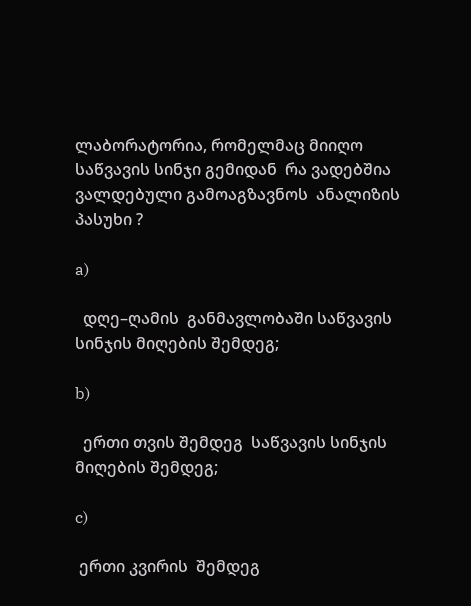ლაბორატორია, რომელმაც მიიღო საწვავის სინჯი გემიდან  რა ვადებშია ვალდებული გამოაგზავნოს  ანალიზის პასუხი ?

a)

  დღე–ღამის  განმავლობაში საწვავის სინჯის მიღების შემდეგ;

b)

  ერთი თვის შემდეგ  საწვავის სინჯის მიღების შემდეგ;

c)

 ერთი კვირის  შემდეგ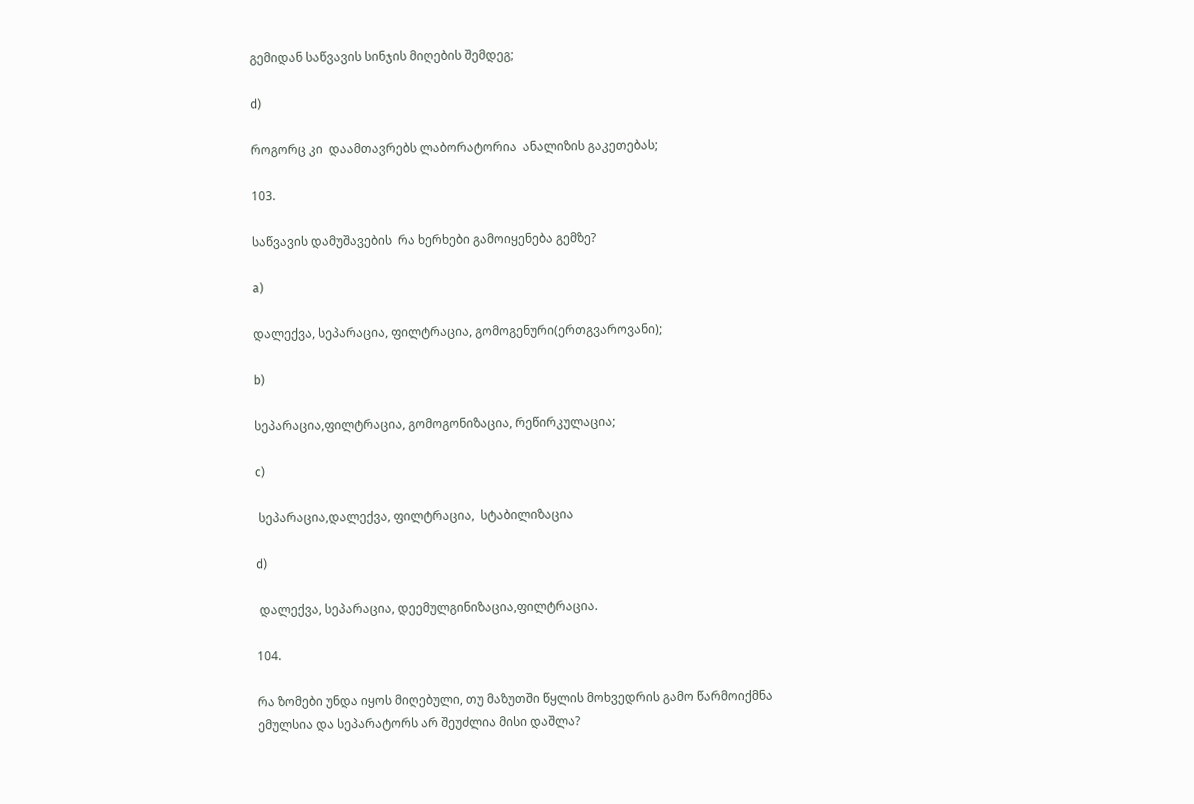გემიდან საწვავის სინჯის მიღების შემდეგ;

d)

როგორც კი  დაამთავრებს ლაბორატორია  ანალიზის გაკეთებას;

103.

საწვავის დამუშავების  რა ხერხები გამოიყენება გემზე?

a)

დალექვა, სეპარაცია, ფილტრაცია, გომოგენური(ერთგვაროვანი);

b)

სეპარაცია,ფილტრაცია, გომოგონიზაცია, რეწირკულაცია;

c)

 სეპარაცია,დალექვა, ფილტრაცია,  სტაბილიზაცია

d)

 დალექვა, სეპარაცია, დეემულგინიზაცია,ფილტრაცია.

104.

რა ზომები უნდა იყოს მიღებული, თუ მაზუთში წყლის მოხვედრის გამო წარმოიქმნა ემულსია და სეპარატორს არ შეუძლია მისი დაშლა?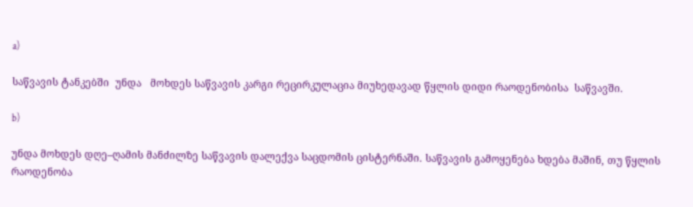a)

საწვავის ტანკებში  უნდა   მოხდეს საწვავის კარგი რეცირკულაცია მიუხედავად წყლის დიდი რაოდენობისა  საწვავში.

b)

უნდა მოხდეს დღე–ღამის მანძილზე საწვავის დალექვა საცდომის ცისტერნაში. საწვავის გამოყენება ხდება მაშინ, თუ წყლის რაოდენობა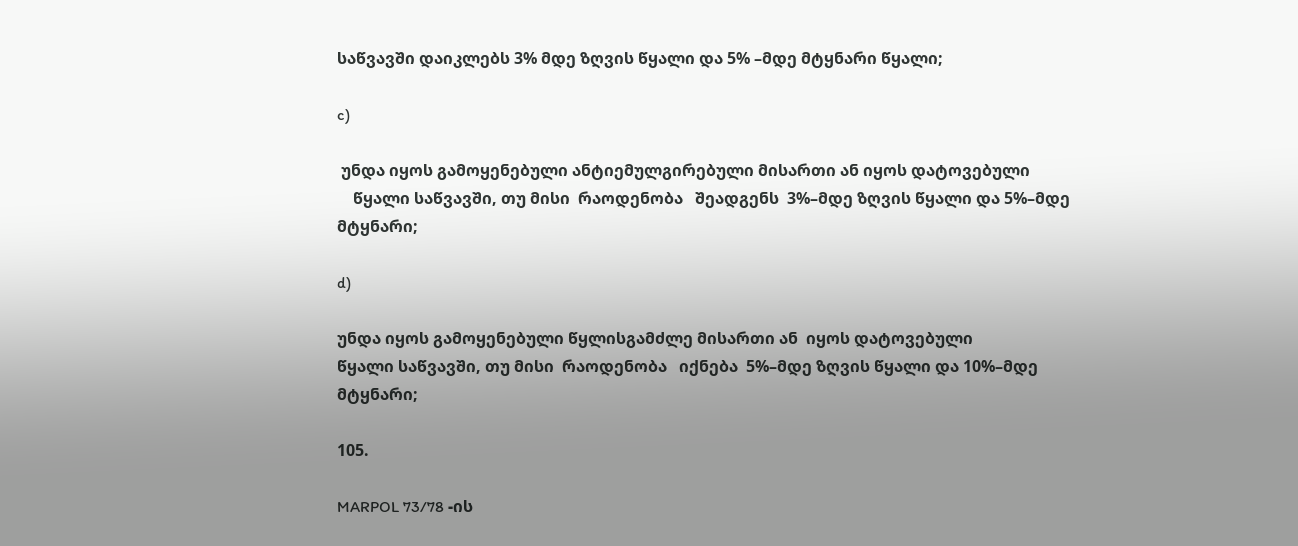საწვავში დაიკლებს 3% მდე ზღვის წყალი და 5% –მდე მტყნარი წყალი;

c)

 უნდა იყოს გამოყენებული ანტიემულგირებული მისართი ან იყოს დატოვებული
    წყალი საწვავში, თუ მისი  რაოდენობა   შეადგენს  3%–მდე ზღვის წყალი და 5%–მდე    მტყნარი;

d)

უნდა იყოს გამოყენებული წყლისგამძლე მისართი ან  იყოს დატოვებული
წყალი საწვავში, თუ მისი  რაოდენობა   იქნება  5%–მდე ზღვის წყალი და 10%–მდე მტყნარი;

105.

MARPOL 73/78 -ის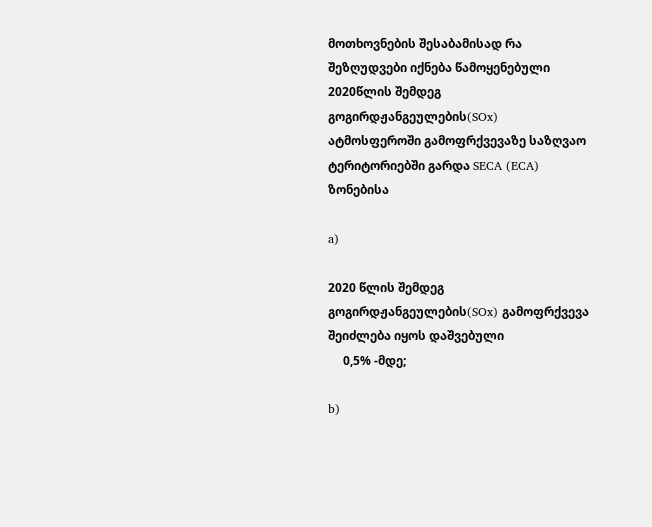მოთხოვნების შესაბამისად რა შეზღუდვები იქნება წამოყენებული 2020წლის შემდეგ  გოგირდჟანგეულების(SOx) ატმოსფეროში გამოფრქვევაზე საზღვაო ტერიტორიებში გარდა SECA (ECA) ზონებისა

a)

2020 წლის შემდეგ  გოგირდჟანგეულების(SOx) გამოფრქვევა  შეიძლება იყოს დაშვებული
     0,5% -მდე;

b)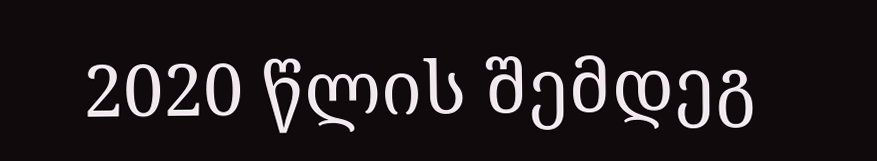2020 წლის შემდეგ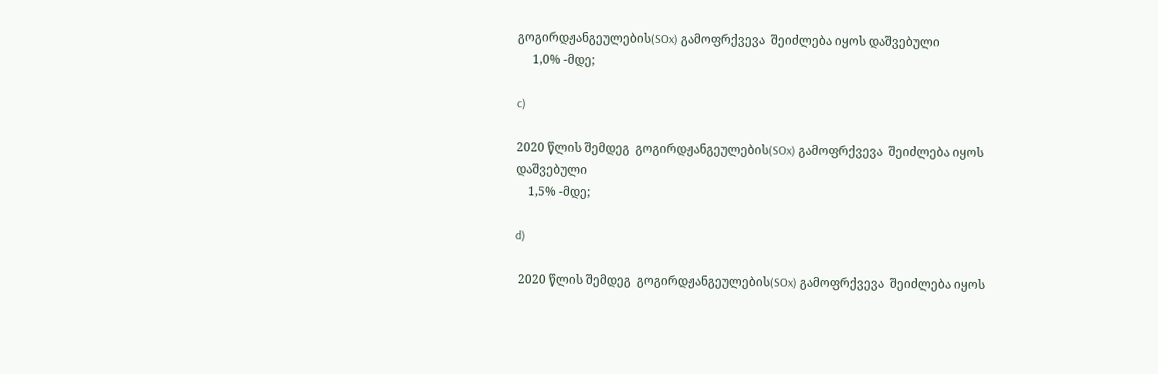გოგირდჟანგეულების(SOx) გამოფრქვევა  შეიძლება იყოს დაშვებული
     1,0% -მდე;

c)

2020 წლის შემდეგ  გოგირდჟანგეულების(SOx) გამოფრქვევა  შეიძლება იყოს დაშვებული
    1,5% -მდე;

d)

 2020 წლის შემდეგ  გოგირდჟანგეულების(SOx) გამოფრქვევა  შეიძლება იყოს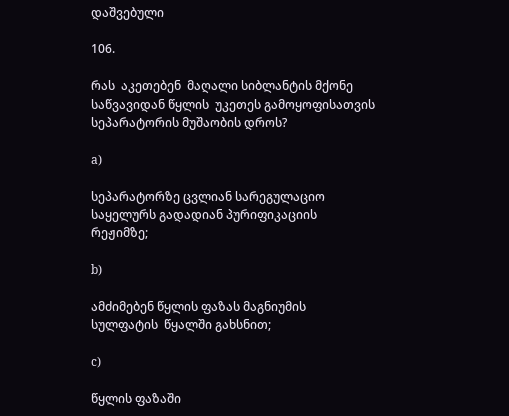დაშვებული

106.

რას  აკეთებენ  მაღალი სიბლანტის მქონე  საწვავიდან წყლის  უკეთეს გამოყოფისათვის სეპარატორის მუშაობის დროს?

a)

სეპარატორზე ცვლიან სარეგულაციო საყელურს გადადიან პურიფიკაციის რეჟიმზე;

b)

ამძიმებენ წყლის ფაზას მაგნიუმის სულფატის  წყალში გახსნით;

c)

წყლის ფაზაში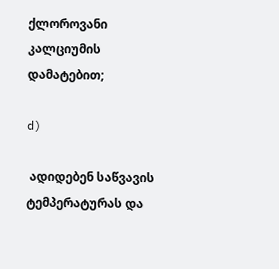ქლოროვანი კალციუმის  დამატებით;

d)

 ადიდებენ საწვავის ტემპერატურას და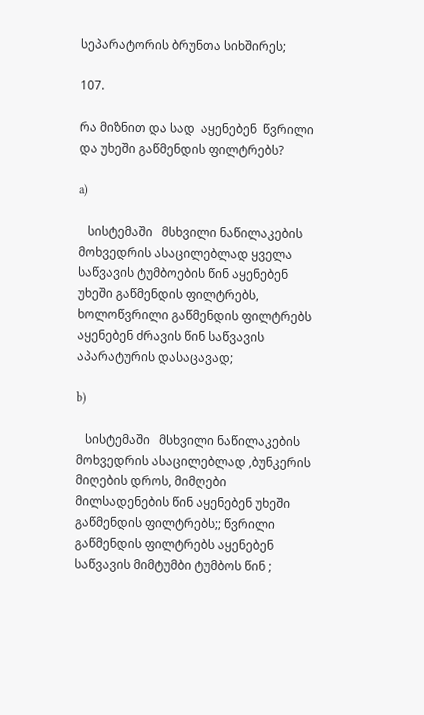სეპარატორის ბრუნთა სიხშირეს;

107.

რა მიზნით და სად  აყენებენ  წვრილი და უხეში გაწმენდის ფილტრებს?

a)

   სისტემაში   მსხვილი ნაწილაკების  მოხვედრის ასაცილებლად ყველა საწვავის ტუმბოების წინ აყენებენ  უხეში გაწმენდის ფილტრებს, ხოლოწვრილი გაწმენდის ფილტრებს აყენებენ ძრავის წინ საწვავის აპარატურის დასაცავად;

b)

   სისტემაში   მსხვილი ნაწილაკების  მოხვედრის ასაცილებლად ,ბუნკერის მიღების დროს, მიმღები მილსადენების წინ აყენებენ უხეში გაწმენდის ფილტრებს;; წვრილი გაწმენდის ფილტრებს აყენებენ  საწვავის მიმტუმბი ტუმბოს წინ ;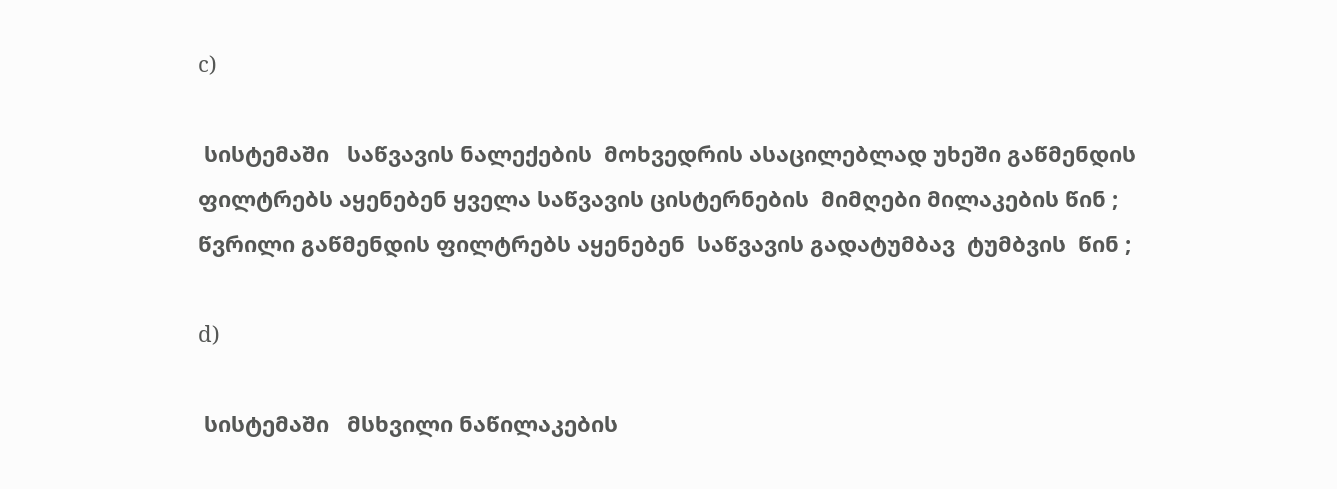c)

 სისტემაში   საწვავის ნალექების  მოხვედრის ასაცილებლად უხეში გაწმენდის ფილტრებს აყენებენ ყველა საწვავის ცისტერნების  მიმღები მილაკების წინ ; წვრილი გაწმენდის ფილტრებს აყენებენ  საწვავის გადატუმბავ  ტუმბვის  წინ ;

d)

 სისტემაში   მსხვილი ნაწილაკების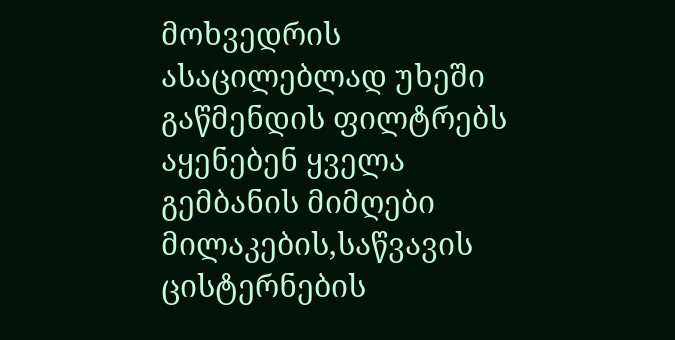მოხვედრის ასაცილებლად უხეში გაწმენდის ფილტრებს აყენებენ ყველა გემბანის მიმღები მილაკების,საწვავის ცისტერნების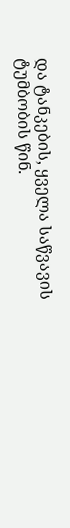და ტანკების, ყველა საწვავის ტუმბობის წინ.